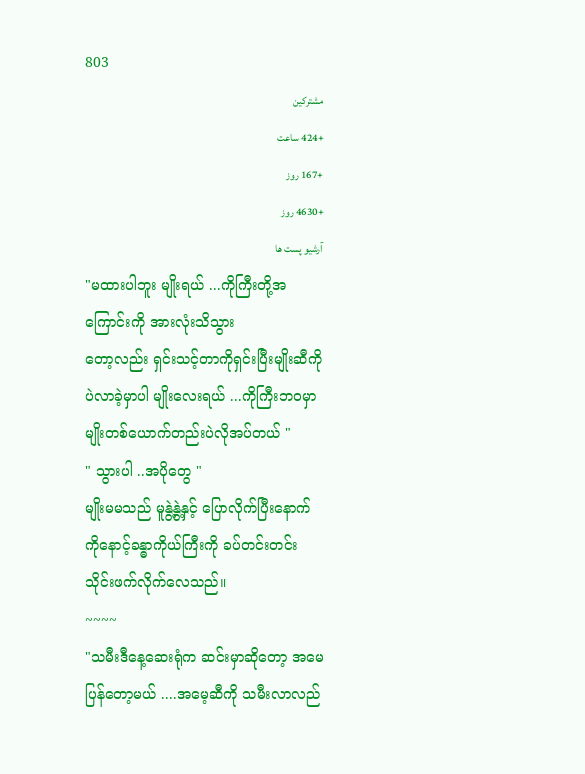803
مشترکین
+424 ساعت
+167 روز
+4630 روز
آرشیو پست ها
"မထားပါဘူး မျိုးရယ် ...ကိုကြီးတို့အကြောင်းကို အားလုံးသိသွား
တော့လည်း ရှင်းသင့်တာကိုရှင်းပြီးမျိုးဆီကိုပဲလာခဲ့မှာပါ မျိုးလေးရယ် ...ကိုကြီးဘ၀မှာ မျိုးတစ်ယောက်တည်းပဲလိုအပ်တယ် "
" သွားပါ ..အပိုတွေ "
မျိုးမမသည် မူနွဲ့နွဲ့နှင့် ပြောလိုက်ပြီးနောက် ကိုနောင့်ခန္ဓာကိုယ်ကြီးကို ခပ်တင်းတင်း သိုင်းဖက်လိုက်လေသည်။
~~~~
"သမီးဒီနေ့ဆေးရုံက ဆင်းမှာဆိုတော့ အမေပြန်တော့မယ် ....အမေ့ဆီကို သမီးလာလည်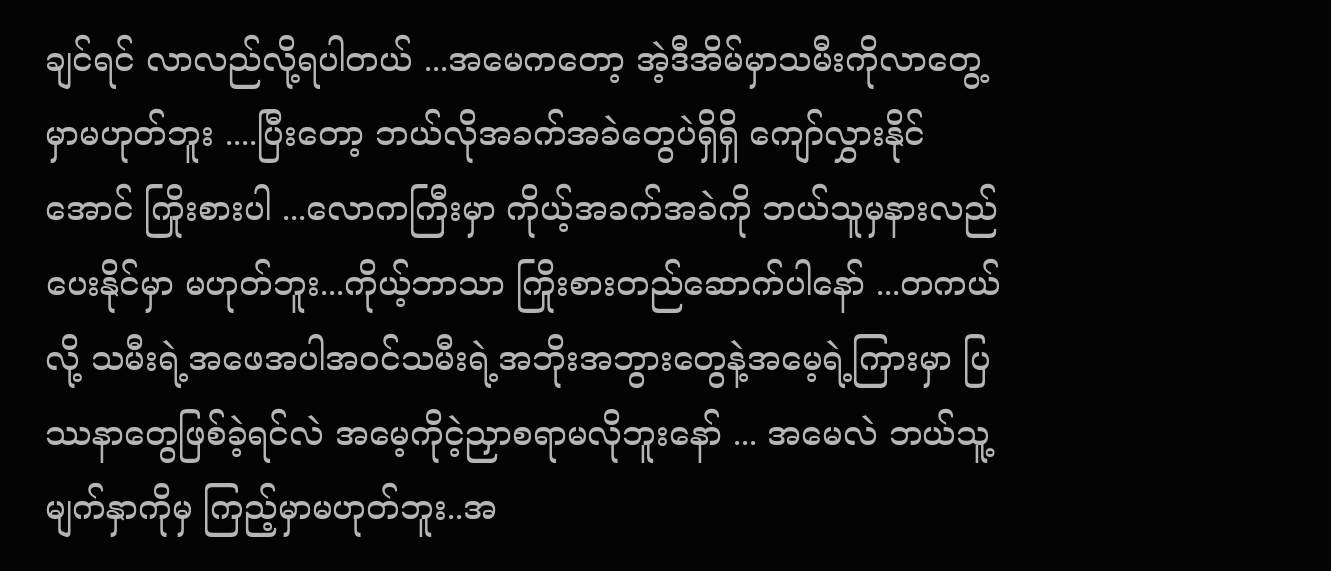ချင်ရင် လာလည်လို့ရပါတယ် ...အမေကတော့ အဲ့ဒီအိမ်မှာသမီးကိုလာတွေ့မှာမဟုတ်ဘူး ....ပြီးတော့ ဘယ်လိုအခက်အခဲတွေပဲရှိရှိ ကျော်လွှားနိုင်အောင် ကြိုးစားပါ ...လောကကြီးမှာ ကိုယ့်အခက်အခဲကို ဘယ်သူမှနားလည်ပေးနိုင်မှာ မဟုတ်ဘူး...ကိုယ့်ဘာသာ ကြိုးစားတည်ဆောက်ပါနော် ...တကယ်လို့ သမီးရဲ့အဖေအပါအဝင်သမီးရဲ့အဘိုးအဘွားတွေနဲ့အမေ့ရဲ့ကြားမှာ ပြဿနာတွေဖြစ်ခဲ့ရင်လဲ အမေ့ကိုငဲ့ညှာစရာမလိုဘူးနော် ... အမေလဲ ဘယ်သူ့မျက်နှာကိုမှ ကြည့်မှာမဟုတ်ဘူး..အ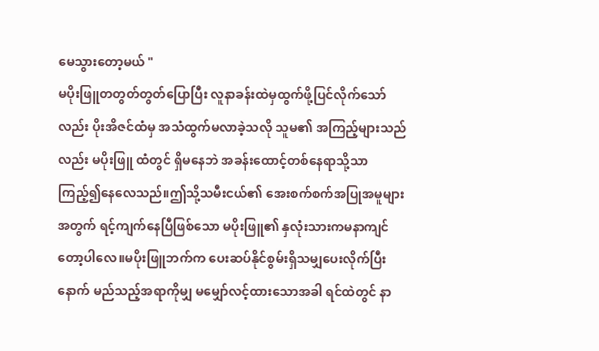မေသွားတော့မယ် "
မပိုးဖြူတတွတ်တွတ်ပြောပြီး လူနာခန်းထဲမှထွက်ဖို့ပြင်လိုက်သော်လည်း ပိုးအိဇင်ထံမှ အသံထွက်မလာခဲ့သလို သူမ၏ အကြည့်များသည်လည်း မပိုးဖြူ ထံတွင် ရှိမနေဘဲ အခန်းထောင့်တစ်နေရာသို့သာ ကြည့်၍နေလေသည်။ဤသို့သမီးငယ်၏ အေးစက်စက်အပြုအမူများအတွက် ရင့်ကျက်နေပြီဖြစ်သော မပိုးဖြူ၏ နှလုံးသားကမနာကျင်တော့ပါလေ။မပိုးဖြူဘက်က ပေးဆပ်နိုင်စွမ်းရှိသမျှပေးလိုက်ပြီးနောက် မည်သည့်အရာကိုမျှ မမျှော်လင့်ထားသောအခါ ရင်ထဲတွင် နာ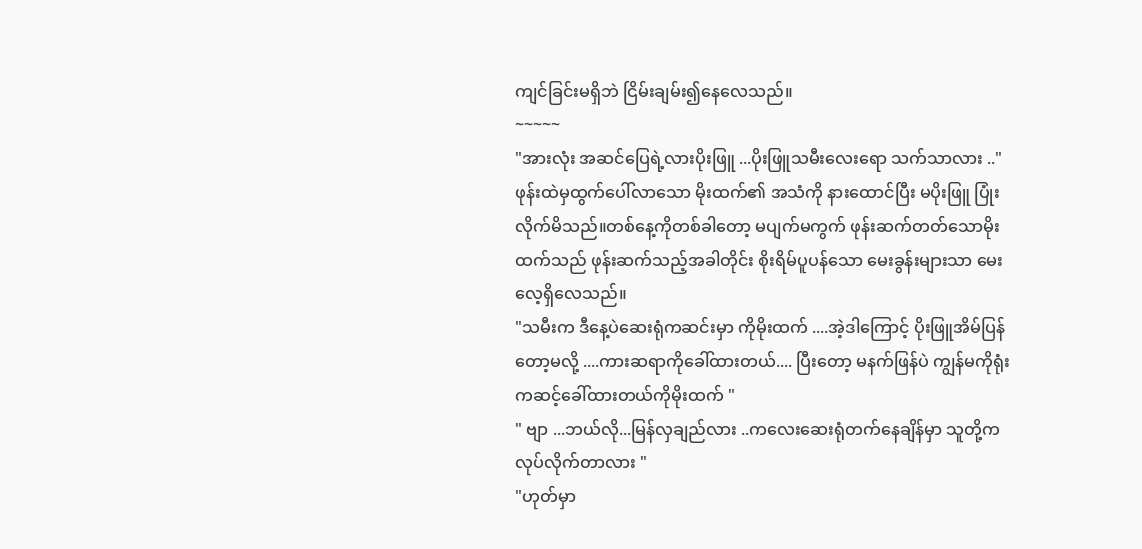ကျင်ခြင်းမရှိဘဲ ငြိမ်းချမ်း၍နေလေသည်။
~~~~~
"အားလုံး အဆင်ပြေရဲ့လားပိုးဖြူ ...ပိုးဖြူသမီးလေးရော သက်သာလား .."
ဖုန်းထဲမှထွက်ပေါ်လာသော မိုးထက်၏ အသံကို နားထောင်ပြီး မပိုးဖြူ ပြုံးလိုက်မိသည်။တစ်နေ့ကိုတစ်ခါတော့ မပျက်မကွက် ဖုန်းဆက်တတ်သောမိုးထက်သည် ဖုန်းဆက်သည့်အခါတိုင်း စိုးရိမ်ပူပန်သော မေးခွန်းများသာ မေးလေ့ရှိလေသည်။
"သမီးက ဒီနေ့ပဲဆေးရုံကဆင်းမှာ ကိုမိုးထက် ....အဲ့ဒါကြောင့် ပိုးဖြူအိမ်ပြန်တော့မလို့ ....ကားဆရာကိုခေါ်ထားတယ်.... ပြီးတော့ မနက်ဖြန်ပဲ ကျွန်မကိုရုံးကဆင့်ခေါ်ထားတယ်ကိုမိုးထက် "
" ဗျာ ...ဘယ်လို...မြန်လှချည်လား ..ကလေးဆေးရုံတက်နေချိန်မှာ သူတို့ကလုပ်လိုက်တာလား "
"ဟုတ်မှာ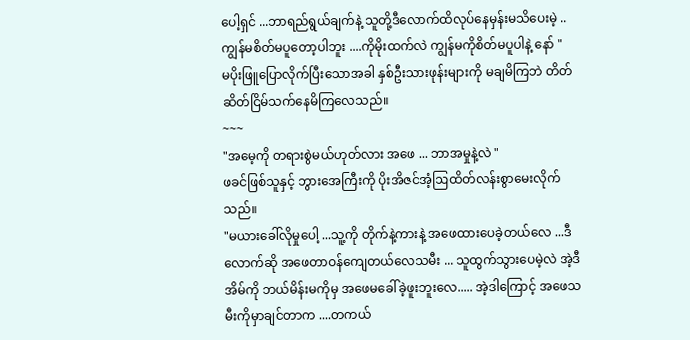ပေါ့ရှင် ...ဘာရည်ရွယ်ချက်နဲ့ သူတို့ဒီလောက်ထိလုပ်နေမှန်းမသိပေးမဲ့ .. ကျွန်မစိတ်မပူတော့ပါဘူး ....ကိုမိုးထက်လဲ ကျွန်မကိုစိတ်မပူပါနဲ့ နော် "
မပိုးဖြူပြောလိုက်ပြီးသောအခါ နှစ်ဦးသားဖုန်းများကို မချမိကြဘဲ တိတ်ဆိတ်ငြိမ်သက်နေမိကြလေသည်။
~~~
"အမေ့ကို တရားစွဲမယ်ဟုတ်လား အဖေ ... ဘာအမှုနဲ့လဲ "
ဖခင်ဖြစ်သူနှင့် ဘွားအေကြီးကို ပိုးအိဇင်အံ့ဩထိတ်လန်းစွာမေးလိုက်သည်။
"မယားခေါ်လိုမှုပေါ့ ...သူ့ကို တိုက်နဲ့ကားနဲ့ အဖေထားပေခဲ့တယ်လေ ...ဒီလောက်ဆို အဖေတာဝန်ကျေတယ်လေသမီး ... သူထွက်သွားပေမဲ့လဲ အဲ့ဒီအိမ်ကို ဘယ်မိန်းမကိုမှ အဖေမခေါ်ခဲ့ဖူးဘူးလေ..... အဲ့ဒါကြောင့် အဖေသမီးကိုမှာချင်တာက ....တကယ်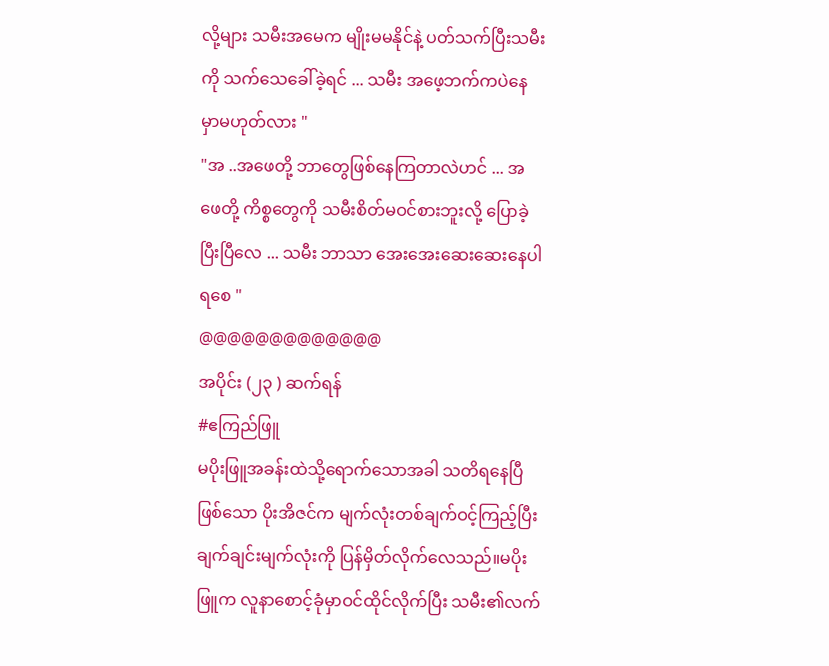လို့များ သမီးအမေက မျိုးမမနိုင်နဲ့ ပတ်သက်ပြီးသမီးကို သက်သေခေါ်ခဲ့ရင် ... သမီး အဖေ့ဘက်ကပဲနေမှာမဟုတ်လား "
"အ ..အဖေတို့ ဘာတွေဖြစ်နေကြတာလဲဟင် ... အဖေတို့ ကိစ္စတွေကို သမီးစိတ်မဝင်စားဘူးလို့ ပြောခဲ့ပြီးပြီလေ ... သမီး ဘာသာ အေးအေးဆေးဆေးနေပါရစေ "
@@@@@@@@@@@@@
အပိုင်း (၂၃ ) ဆက်ရန်
#ဧကြည်ဖြူ
မပိုးဖြူအခန်းထဲသို့ရောက်သောအခါ သတိရနေပြီဖြစ်သော ပိုးအိဇင်က မျက်လုံးတစ်ချက်ဝင့်ကြည့်ပြီး ချက်ချင်းမျက်လုံးကို ပြန်မှိတ်လိုက်လေသည်။မပိုးဖြူက လူနာစောင့်ခုံမှာဝင်ထိုင်လိုက်ပြီး သမီး၏လက်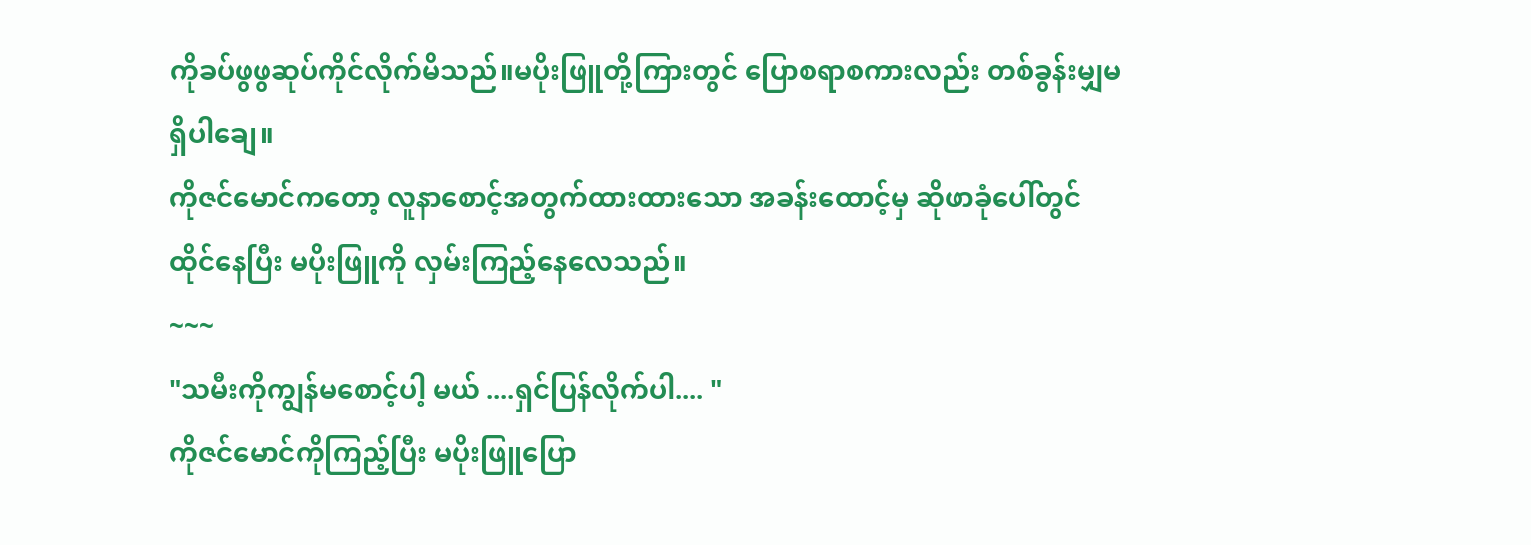ကိုခပ်ဖွဖွဆုပ်ကိုင်လိုက်မိသည်။မပိုးဖြူတို့ကြားတွင် ပြောစရာစကားလည်း တစ်ခွန်းမျှမရှိပါချေ။
ကိုဇင်မောင်ကတော့ လူနာစောင့်အတွက်ထားထားသော အခန်းထောင့်မှ ဆိုဖာခုံပေါ်တွင် ထိုင်နေပြီး မပိုးဖြူကို လှမ်းကြည့်နေလေသည်။
~~~
"သမီးကိုကျွန်မစောင့်ပါ့ မယ် ....ရှင်ပြန်လိုက်ပါ.... "
ကိုဇင်မောင်ကိုကြည့်ပြီး မပိုးဖြူပြော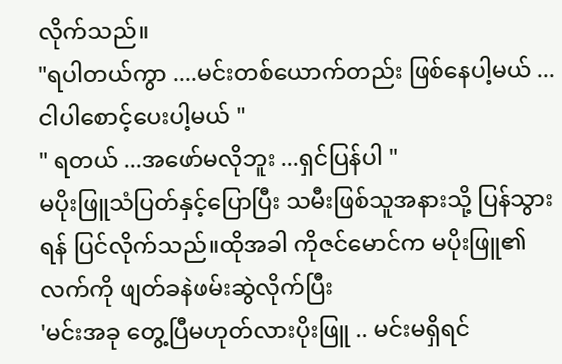လိုက်သည်။
"ရပါတယ်ကွာ ....မင်းတစ်ယောက်တည်း ဖြစ်နေပါ့မယ် ... ငါပါစောင့်ပေးပါ့မယ် "
" ရတယ် ...အဖော်မလိုဘူး ...ရှင်ပြန်ပါ "
မပိုးဖြူသံပြတ်နှင့်ပြောပြီး သမီးဖြစ်သူအနားသို့ ပြန်သွားရန် ပြင်လိုက်သည်။ထိုအခါ ကိုဇင်မောင်က မပိုးဖြူ၏လက်ကို ဖျတ်ခနဲဖမ်းဆွဲလိုက်ပြီး
'မင်းအခု တွေ့ပြီမဟုတ်လားပိုးဖြူ .. မင်းမရှိရင်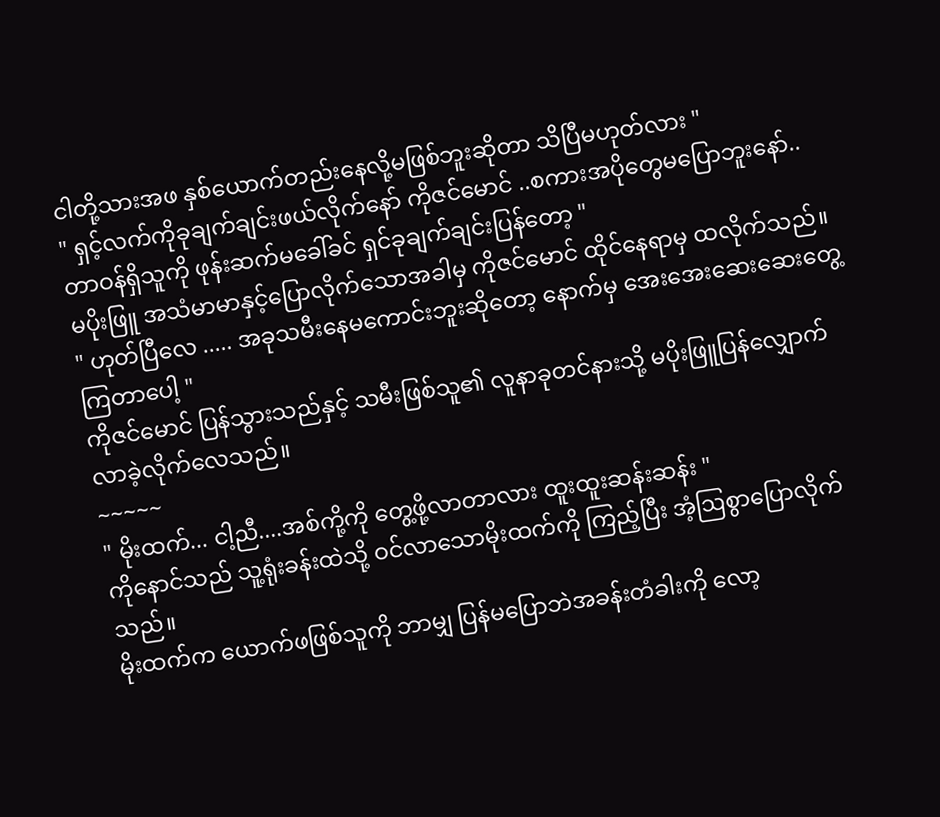ငါတို့သားအဖ နှစ်ယောက်တည်းနေလို့မဖြစ်ဘူးဆိုတာ သိပြီမဟုတ်လား "
" ရှင့်လက်ကိုခုချက်ချင်းဖယ်လိုက်နော် ကိုဇင်မောင် ..စကားအပိုတွေမပြောဘူးနော်.. တာဝန်ရှိသူကို ဖုန်းဆက်မခေါ်ခင် ရှင်ခုချက်ချင်းပြန်တော့ "
မပိုးဖြူ အသံမာမာနှင့်ပြောလိုက်သောအခါမှ ကိုဇင်မောင် ထိုင်နေရာမှ ထလိုက်သည်။
" ဟုတ်ပြီလေ ..... အခုသမီးနေမကောင်းဘူးဆိုတော့ နောက်မှ အေးအေးဆေးဆေးတွေ့ကြတာပေါ့ "
ကိုဇင်မောင် ပြန်သွားသည်နှင့် သမီးဖြစ်သူ၏ လူနာခုတင်နားသို့ မပိုးဖြူပြန်လျှောက်လာခဲ့လိုက်လေသည်။
~~~~~
" မိုးထက်... ငါ့ညီ....အစ်ကို့ကို တွေ့ဖို့လာတာလား ထူးထူးဆန်းဆန်း "
ကိုနောင်သည် သူ့ရုံးခန်းထဲသို့ ဝင်လာသောမိုးထက်ကို ကြည့်ပြီး အံ့ဩစွာပြောလိုက်သည်။
မိုးထက်က ယောက်ဖဖြစ်သူကို ဘာမျှ ပြန်မပြောဘဲအခန်းတံခါးကို လော့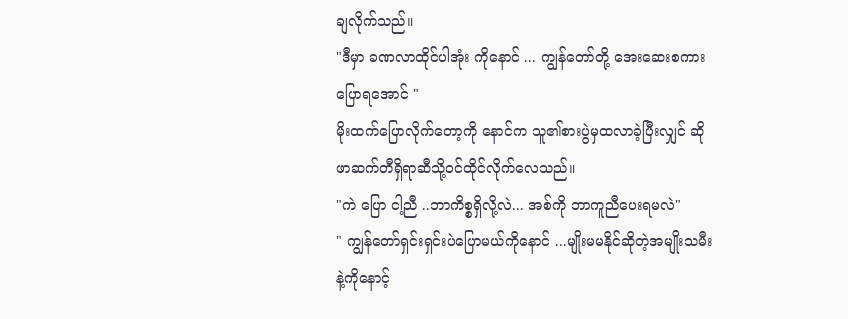ချလိုက်သည်။
"ဒီမှာ ခဏလာထိုင်ပါအုံး ကိုနောင် ... ကျွန်တော်တို့ အေးဆေးစကားပြောရအောင် "
မိုးထက်ပြောလိုက်တော့ကို နောင်က သူ၏စားပွဲမှထလာခဲ့ပြီးလျှင် ဆိုဖာဆက်တီရှိရာဆီသို့ဝင်ထိုင်လိုက်လေသည်။
"ကဲ ပြော ငါ့ညီ ..ဘာကိစ္စရှိလို့လဲ... အစ်ကို ဘာကူညီပေးရမလဲ"
" ကျွန်တော်ရှင်းရှင်းပဲပြောမယ်ကိုနောင် ...မျိုးမမနိုင်ဆိုတဲ့အမျိုးသမီးနဲ့ကိုနောင့်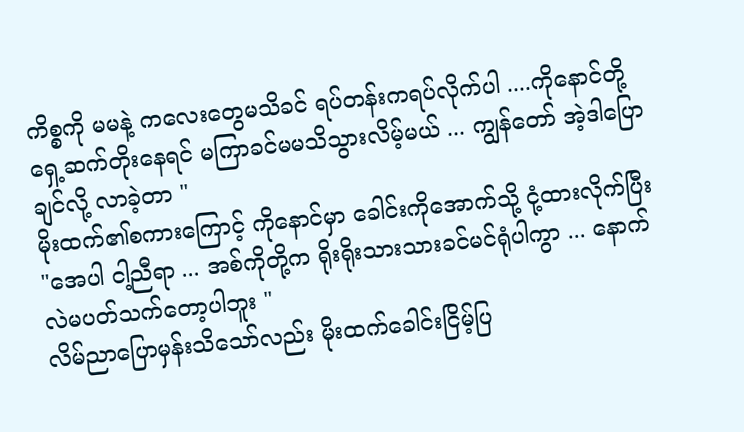ကိစ္စကို မမနဲ့ ကလေးတွေမသိခင် ရပ်တန်းကရပ်လိုက်ပါ ....ကိုနောင်တို့ရှေ့ဆက်တိုးနေရင် မကြာခင်မမသိသွားလိမ့်မယ် ... ကျွန်တော် အဲ့ဒါပြောချင်လို့ လာခဲ့တာ "
မိုးထက်၏စကားကြောင့် ကိုနောင်မှာ ခေါင်းကိုအောက်သို့ ငုံ့ထားလိုက်ပြီး
"အေပါ ငါ့ညီရာ ... အစ်ကိုတို့က ရိုးရိုးသားသားခင်မင်ရုံပါကွာ ... နောက်လဲမပတ်သက်တော့ပါဘူး "
လိမ်ညာပြောမှန်းသိသော်လည်း မိုးထက်ခေါင်းငြိမ့်ပြ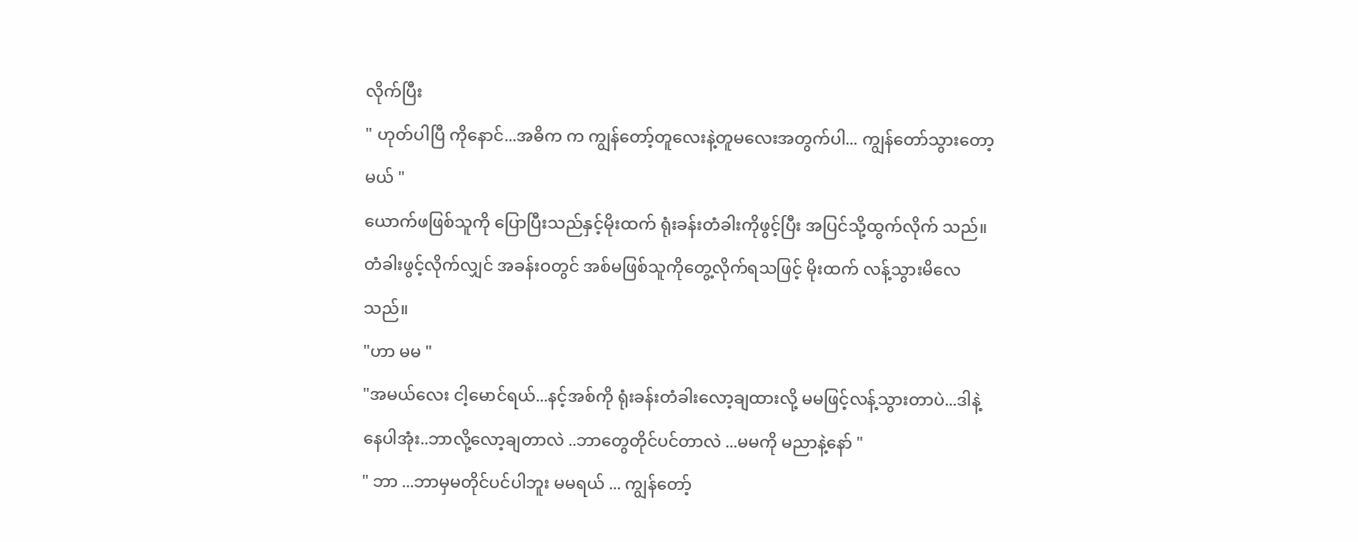လိုက်ပြီး
" ဟုတ်ပါပြီ ကိုနောင်...အဓိက က ကျွန်တော့်တူလေးနဲ့တူမလေးအတွက်ပါ... ကျွန်တော်သွားတော့မယ် "
ယောက်ဖဖြစ်သူကို ပြောပြီးသည်နှင့်မိုးထက် ရုံးခန်းတံခါးကိုဖွင့်ပြီး အပြင်သို့ထွက်လိုက် သည်။တံခါးဖွင့်လိုက်လျှင် အခန်းဝတွင် အစ်မဖြစ်သူကိုတွေ့လိုက်ရသဖြင့် မိုးထက် လန့်သွားမိလေ သည်။
"ဟာ မမ "
"အမယ်လေး ငါ့မောင်ရယ်...နင့်အစ်ကို ရုံးခန်းတံခါးလော့ချထားလို့ မမဖြင့်လန့်သွားတာပဲ...ဒါနဲ့ နေပါအုံး..ဘာလို့လော့ချတာလဲ ..ဘာတွေတိုင်ပင်တာလဲ ...မမကို မညာနဲ့နော် "
" ဘာ ...ဘာမှမတိုင်ပင်ပါဘူး မမရယ် ... ကျွန်တော့်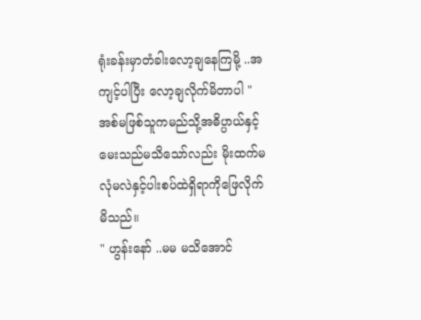ရုံးခန်းမှာတံခါးလော့ချနေကြမို့ ..အကျင့်ပါပြီး လော့ချလိုက်မိတာပါ "
အစ်မဖြစ်သူကမည်သို့အဓိပ္ပာယ်နှင့်မေးသည်မသိသော်လည်း မိုးထက်မလုံမလဲနှင့်ပါးစပ်ထဲရှိရာကိုဖြေလိုက်မိသည်။
" ဟွန်းနော် ..မမ မသိအောင်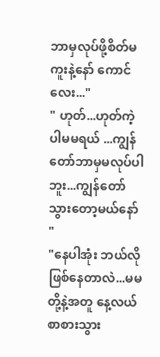ဘာမှလုပ်ဖို့စိတ်မကူးနဲ့နော် ကောင်လေး..."
" ဟုတ်...ဟုတ်ကဲ့ပါမမရယ် ...ကျွန်တော်ဘာမှမလုပ်ပါဘူး...ကျွန်တော်သွားတော့မယ်နော် "
"နေပါအုံး ဘယ်လိုဖြစ်နေတာလဲ...မမတို့နဲ့အတူ နေ့လယ်စာစားသွား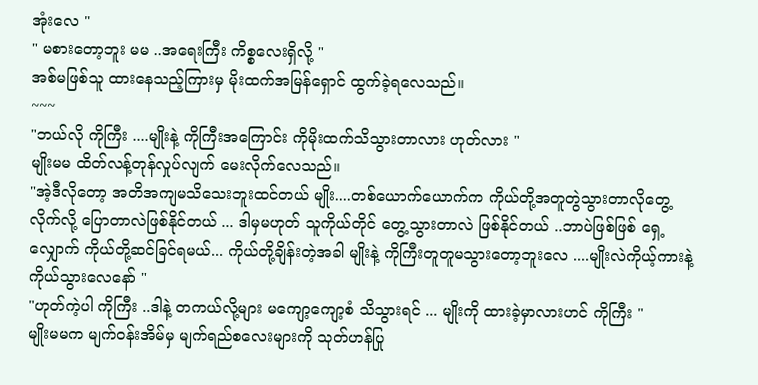အုံးလေ "
" မစားတော့ဘူး မမ ..အရေးကြီး ကိစ္စလေးရှိလို့ "
အစ်မဖြစ်သူ ထားနေသည့်ကြားမှ မိုးထက်အမြန်ရှောင် ထွက်ခဲ့ရလေသည်။
~~~
"ဘယ်လို ကိုကြီး ....မျိုးနဲ့ ကိုကြီးအကြောင်း ကိုမိုးထက်သိသွားတာလား ဟုတ်လား "
မျိုးမမ ထိတ်လန့်တုန်လှုပ်လျက် မေးလိုက်လေသည်။
"အဲ့ဒီလိုတော့ အတိအကျမသိသေးဘူးထင်တယ် မျိုး....တစ်ယောက်ယောက်က ကိုယ်တို့အတူတွဲသွားတာလိုတွေ့လိုက်လို့ ပြောတာလဲဖြစ်နိုင်တယ် ... ဒါမှမဟုတ် သူကိုယ်တိုင် တွေ့သွားတာလဲ ဖြစ်နိုင်တယ် ..ဘာပဲဖြစ်ဖြစ် ရှေ့လျှောက် ကိုယ်တို့ဆင်ခြင်ရမယ်... ကိုယ်တို့ချိန်းတဲ့အခါ မျိုးနဲ့ ကိုကြီးတူတူမသွားတော့ဘူးလေ ....မျိုးလဲကိုယ့်ကားနဲ့ကိုယ်သွားလေနော် "
"ဟုတ်ကဲ့ပါ ကိုကြီး ..ဒါနဲ့ တကယ်လို့များ မကျော့ကျော့စံ သိသွားရင် ... မျိုးကို ထားခဲ့မှာလားဟင် ကိုကြီး "
မျိုးမမက မျက်ဝန်းအိမ်မှ မျက်ရည်စလေးများကို သုတ်ဟန်ပြု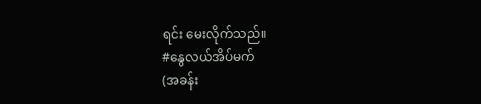ရင်း မေးလိုက်သည်။
#နွေလယ်အိပ်မက်
(အခန်း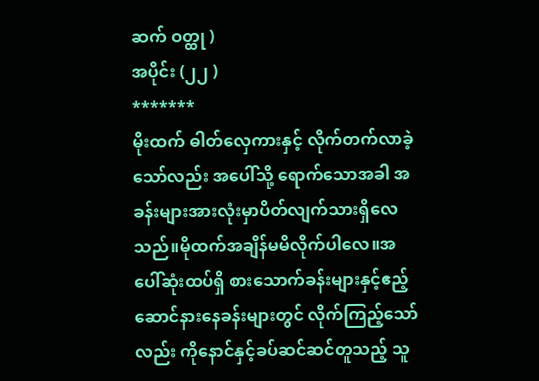ဆက် ဝတ္ထု )
အပိုင်း (၂၂ )
*******
မိုးထက် ဓါတ်လှေကားနှင့် လိုက်တက်လာခဲ့သော်လည်း အပေါ်သို့ ရောက်သောအခါ အခန်းများအားလုံးမှာပိတ်လျက်သားရှိလေသည်။မိုထက်အချိန်မမိလိုက်ပါလေ။အပေါ်ဆုံးထပ်ရှိ စားသောက်ခန်းများနှင့်ဧည့်ဆောင်နားနေခန်းများတွင် လိုက်ကြည့်သော်လည်း ကိုနောင်နှင့်ခပ်ဆင်ဆင်တူသည့် သူ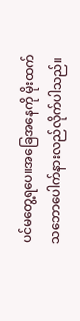ပင်မတွေ့ရပေ။အခြေအနေကို မိုးထက်သဘောပေါက်နားလည်လိုက်ပါသည်။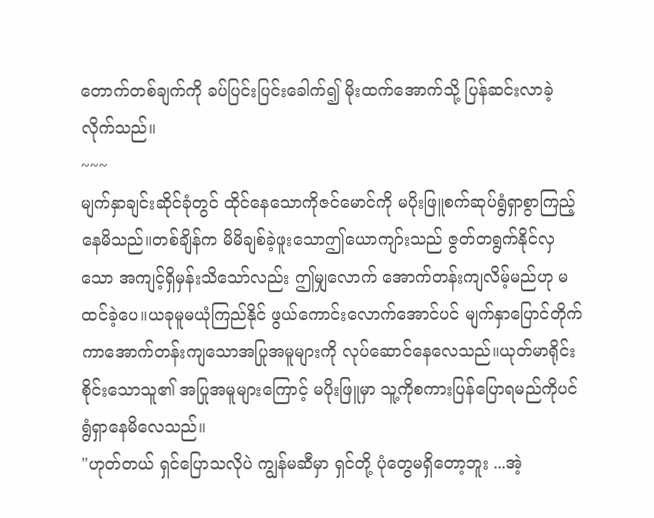တောက်တစ်ချက်ကို ခပ်ပြင်းပြင်းခေါက်၍ မိုးထက်အောက်သို့ ပြန်ဆင်းလာခဲ့လိုက်သည်။
~~~
မျက်နှာချင်းဆိုင်ခုံတွင် ထိုင်နေသောကိုဇင်မောင်ကို မပိုးဖြူစက်ဆုပ်ရွံရှာစွာကြည့်နေမိသည်။တစ်ချိန်က မိမိချစ်ခဲ့ဖူးသောဤယောကျာ်းသည် ဇွတ်တရွက်နိုင်လှသော အကျင့်ရှိမှန်းသိသော်လည်း ဤမျှလောက် အောက်တန်းကျလိမ့်မည်ဟု မထင်ခဲ့ပေ။ယခုမူမယုံကြည်နိုင် ဖွယ်ကောင်းလောက်အောင်ပင် မျက်နှာပြောင်တိုက်ကာအောက်တန်းကျသောအပြုအမူများကို လုပ်ဆောင်နေလေသည်။ယုတ်မာရိုင်းစိုင်းသောသူ၏ အပြုအမူများကြောင့် မပိုးဖြူမှာ သူ့ကိုစကားပြန်ပြောရမည်ကိုပင် ရွံရှာနေမိလေသည်။
"ဟုတ်တယ် ရှင်ပြောသလိုပဲ ကျွန်မဆီမှာ ရှင်တို့ ပုံတွေမရှိတော့ဘူး ...အဲ့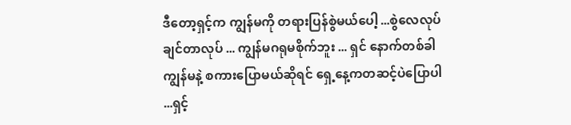ဒီတော့ရှင့်က ကျွန်မကို တရားပြန်စွဲမယ်ပေါ့ ...စွဲလေလုပ်ချင်တာလုပ် ... ကျွန်မဂရုမစိုက်ဘူး ... ရှင် နောက်တစ်ခါ ကျွန်မနဲ့ စကားပြောမယ်ဆိုရင် ရှေ့နေ့ကတဆင့်ပဲပြောပါ ...ရှင့်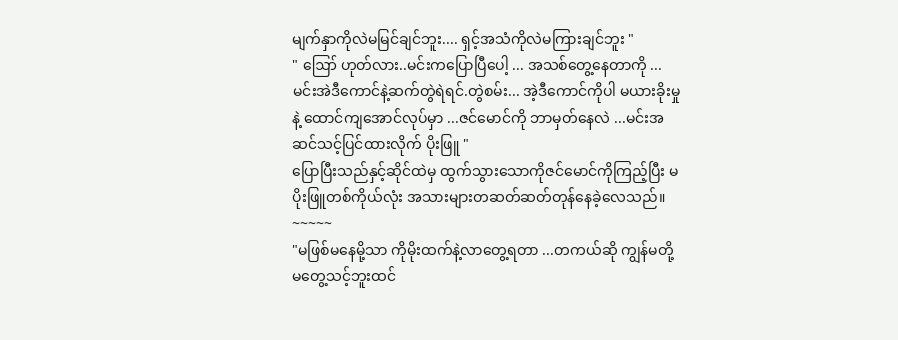မျက်နှာကိုလဲမမြင်ချင်ဘူး.... ရှင့်အသံကိုလဲမကြားချင်ဘူး "
" ဪ ဟုတ်လား..မင်းကပြောပြီပေါ့ ... အသစ်တွေ့နေတာကို ... မင်းအဲဒီကောင်နဲ့ဆက်တွဲရဲရင်.တွဲစမ်း... အဲ့ဒီကောင်ကိုပါ မယားခိုးမှုနဲ့ ထောင်ကျအောင်လုပ်မှာ ...ဇင်မောင်ကို ဘာမှတ်နေလဲ ...မင်းအဆင်သင့်ပြင်ထားလိုက် ပိုးဖြူ "
ပြောပြီးသည်နှင့်ဆိုင်ထဲမှ ထွက်သွားသောကိုဇင်မောင်ကိုကြည့်ပြီး မပိုးဖြူတစ်ကိုယ်လုံး အသားများတဆတ်ဆတ်တုန်နေခဲ့လေသည်။
~~~~~
"မဖြစ်မနေမို့သာ ကိုမိုးထက်နဲ့လာတွေ့ရတာ ...တကယ်ဆို ကျွန်မတို့မတွေ့သင့်ဘူးထင်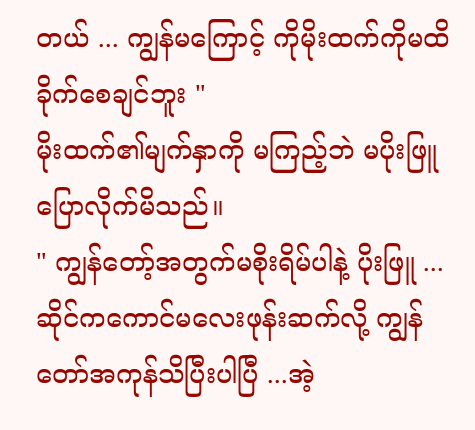တယ် ... ကျွန်မကြောင့် ကိုမိုးထက်ကိုမထိခိုက်စေချင်ဘူး "
မိုးထက်၏မျက်နှာကို မကြည့်ဘဲ မပိုးဖြူပြောလိုက်မိသည်။
" ကျွန်တော့်အတွက်မစိုးရိမ်ပါနဲ့ ပိုးဖြူ ...ဆိုင်ကကောင်မလေးဖုန်းဆက်လို့ ကျွန်တော်အကုန်သိပြီးပါပြီ ...အဲ့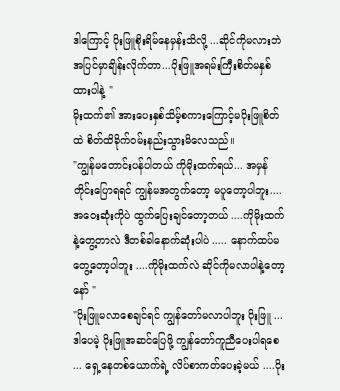ဒါကြောင့် ပိုးဖြူစိုးရိမ်နေမှန်းသိလို့ ...ဆိုင်ကိုမလားဘဲ အပြင်မှာချိန်းလိုက်တာ...ပိုးဖြူအရမ်းကြီးစိတ်မနှစ်ထားပါနဲ့ "
မိုးထက်၏ အားပေးနှစ်သိမ့်စကားကြောင့်မပိုးဖြူစိတ် ထဲ စိတ်ထိခိုက်ဝမ်းနည်းသွားမိလေသည်။
"ကျွန်မတောင်းပန်ပါတယ် ကိုမိုးထက်ရယ်... အမှန်တိုင်းပြောရရင် ကျွန်မအတွက်တော့ မပူတော့ပါဘူး....အဝေးဆုံးကိုပဲ ထွက်ပြေးချင်တော့တယ် ....ကိုမိုးထက်နဲ့တွေ့တာလဲ ဒီတစ်ခါနောက်ဆုံးပါပဲ ..... နောက်ထပ်မတွေ့တော့ပါဘူး ....ကိုမိုးထက်လဲ ဆိုင်ကိုမလာပါနဲ့တော့နော် "
"ပိုးဖြူမလာစေချင်ရင် ကျွန်တော်မလာပါဘူး ပိုးဖြူ ...ဒါပေမဲ့ ပိုးဖြူအဆင်ပြေဖို့ ကျွန်တော်ကူညီပေးပါရစေ ... ရှေ့နေတစ်ယောက်ရဲ့ လိပ်စာကတ်ပေးခဲ့မယ် ....ပိုး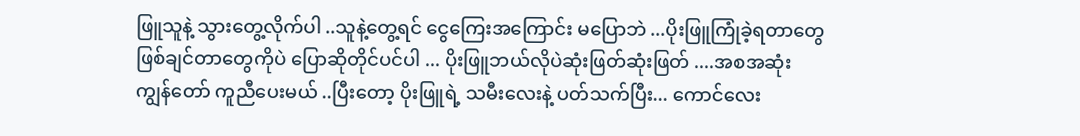ဖြူသူနဲ့ သွားတွေ့လိုက်ပါ ..သူနဲ့တွေ့ရင် ငွေကြေးအကြောင်း မပြောဘဲ ...ပိုးဖြူကြုံခဲ့ရတာတွေ ဖြစ်ချင်တာတွေကိုပဲ ပြောဆိုတိုင်ပင်ပါ ... ပိုးဖြူဘယ်လိုပဲဆုံးဖြတ်ဆုံးဖြတ် ....အစအဆုံးကျွန်တော် ကူညီပေးမယ် ..ပြီးတော့ ပိုးဖြူရဲ့ သမီးလေးနဲ့ ပတ်သက်ပြီး... ကောင်လေး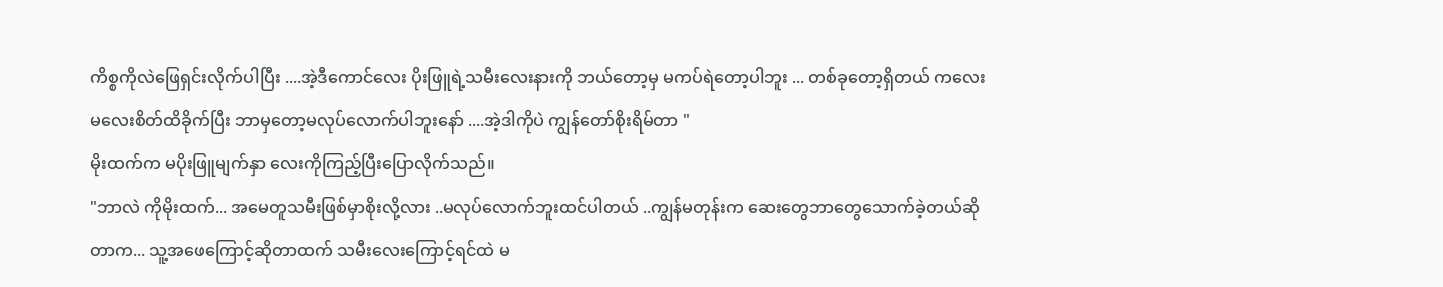ကိစ္စကိုလဲဖြေရှင်းလိုက်ပါပြီး ....အဲ့ဒီကောင်လေး ပိုးဖြူရဲ့သမီးလေးနားကို ဘယ်တော့မှ မကပ်ရဲတော့ပါဘူး ... တစ်ခုတော့ရှိတယ် ကလေးမလေးစိတ်ထိခိုက်ပြီး ဘာမှတော့မလုပ်လောက်ပါဘူးနော် ....အဲ့ဒါကိုပဲ ကျွန်တော်စိုးရိမ်တာ "
မိုးထက်က မပိုးဖြူမျက်နှာ လေးကိုကြည့်ပြီးပြောလိုက်သည်။
"ဘာလဲ ကိုမိုးထက်... အမေတူသမီးဖြစ်မှာစိုးလို့လား ..မလုပ်လောက်ဘူးထင်ပါတယ် ..ကျွန်မတုန်းက ဆေးတွေဘာတွေသောက်ခဲ့တယ်ဆိုတာက... သူ့အဖေကြောင့်ဆိုတာထက် သမီးလေးကြောင့်ရင်ထဲ မ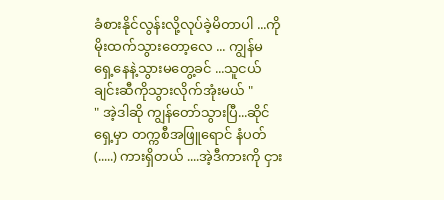ခံစားနိုင်လွန်းလို့လုပ်ခဲ့မိတာပါ ...ကိုမိုးထက်သွားတော့လေ ... ကျွန်မ ရှေ့နေနဲ့သွားမတွေ့ခင် ...သူငယ်ချင်းဆီကိုသွားလိုက်အုံးမယ် "
" အဲ့ဒါဆို ကျွန်တော်သွားပြီ...ဆိုင်ရှေ့မှာ တက္ကစီအဖြူရောင် နံပတ် (.....) ကားရှိတယ် ....အဲ့ဒီကားကို ငှား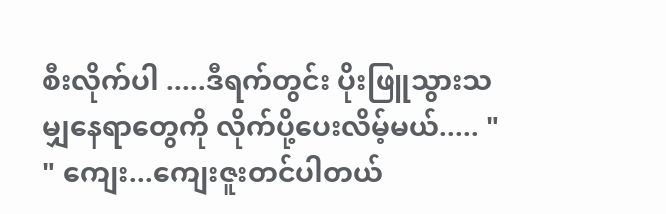စီးလိုက်ပါ .....ဒီရက်တွင်း ပိုးဖြူသွားသမျှနေရာတွေကို လိုက်ပို့ပေးလိမ့်မယ်..... "
" ကျေး...ကျေးဇူးတင်ပါတယ်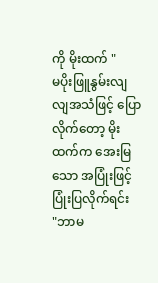ကို မိုးထက် "
မပိုးဖြူနွမ်းလျလျအသံဖြင့် ပြောလိုက်တော့ မိုးထက်က အေးမြသော အပြုံးဖြင့်ပြုံးပြလိုက်ရင်း
"ဘာမ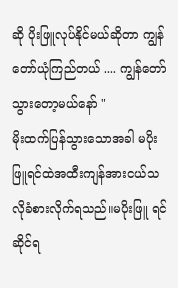ဆို ပိုးဖြူလုပ်နိုင်မယ်ဆိုတာ ကျွန်တော်ယုံကြည်တယ် .... ကျွန်တော်သွားတော့မယ်နော် "
မိုးထက်ပြန်သွားသောအခါ မပိုးဖြူရင်ထဲအထီးကျန်အားငယ်သလိုခံစားလိုက်ရသည်။မပိုးဖြူ ရင်ဆိုင်ရ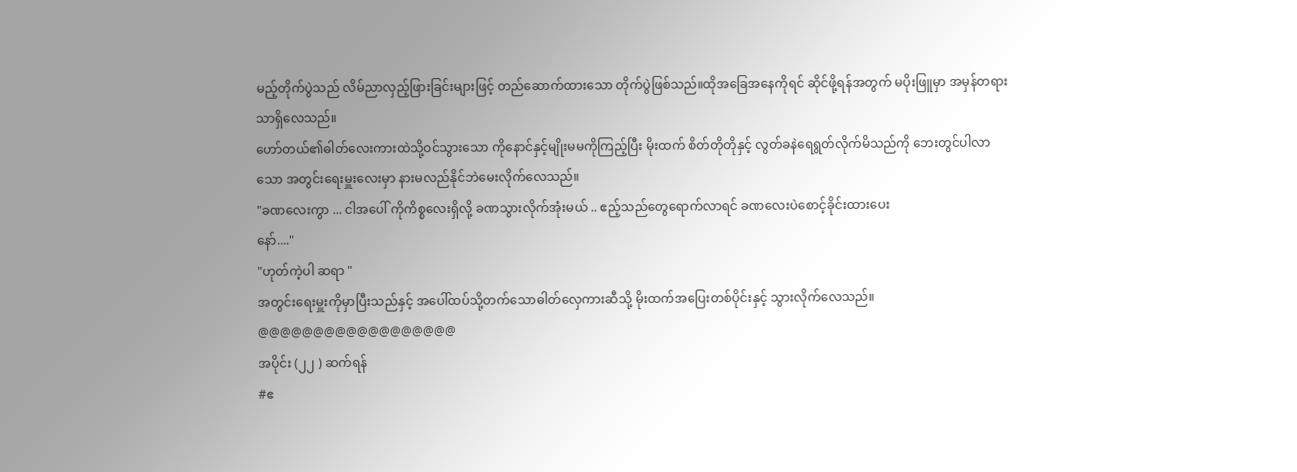မည့်တိုက်ပွဲသည် လိမ်ညာလှည့်ဖြားခြင်းများဖြင့် တည်ဆောက်ထားသော တိုက်ပွဲဖြစ်သည်။ထိုအခြေအနေကိုရင် ဆိုင်ဖို့ရန်အတွက် မပိုးဖြူမှာ အမှန်တရားသာရှိလေသည်။
ဟော်တယ်၏ဓါတ်လေးကားထဲသို့ဝင်သွားသော ကိုနောင်နှင့်မျိုးမမကိုကြည့်ပြီး မိုးထက် စိတ်တိုတိုနှင့် လွတ်ခနဲရေရွတ်လိုက်မိသည်ကို ဘေးတွင်ပါလာသော အတွင်းရေးမှူးလေးမှာ နားမလည်နိုင်ဘဲမေးလိုက်လေသည်။
"ခဏလေးကွာ ... ငါအပေါ် ကိုကိစ္စလေးရှိလို့ ခဏသွားလိုက်အုံးမယ် .. ဧည့်သည်တွေရောက်လာရင် ခဏလေးပဲစောင့်ခိုင်းထားပေး
နော်...."
"ဟုတ်ကဲ့ပါ ဆရာ "
အတွင်းရေးမှူးကိုမှာပြီးသည်နှင့် အပေါ်ထပ်သို့တက်သောဓါတ်လှေကားဆီသို့ မိုးထက်အပြေးတစ်ပိုင်းနှင့် သွားလိုက်လေသည်။
@@@@@@@@@@@@@@@@@@
အပိုင်း (၂၂ ) ဆက်ရန်
#ဧ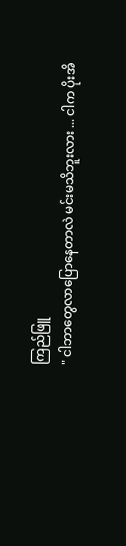ကြည်ဖြူ
" ငါဘာတွေလာပြောနေတာလဲ မင်းမသိဘူးလား ... ငါက ပိုးအိ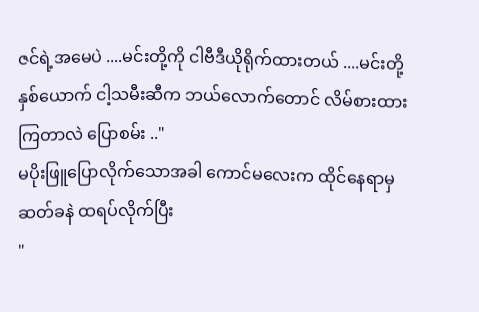ဇင်ရဲ့အမေပဲ ....မင်းတို့ကို ငါဗီဒီယိုရိုက်ထားတယ် ....မင်းတို့နှစ်ယောက် ငါ့သမီးဆီက ဘယ်လောက်တောင် လိမ်စားထားကြတာလဲ ပြောစမ်း .."
မပိုးဖြူပြောလိုက်သောအခါ ကောင်မလေးက ထိုင်နေရာမှ ဆတ်ခနဲ ထရပ်လိုက်ပြီး
"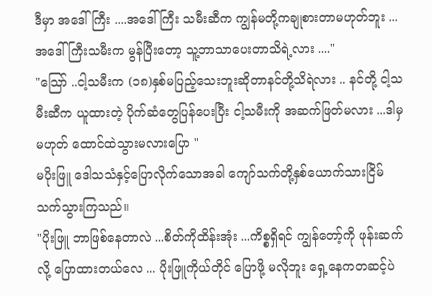ဒီမှာ အဒေါ်ကြီး ....အဒေါ်ကြီး သမီးဆီက ကျွန်မတို့ကချုစားတာမဟုတ်ဘူး ...အဒေါ်ကြီးသမီးက မွန်ပြီးတော့ သူ့ဘာသာပေးတာသိရဲ့လား ...."
"သြော် ..ငါ့သမီးက (၁၈)နှစ်မပြည့်သေးဘူးဆိုတာနင်တို့သိရဲလား .. နင်တို့ ငါ့သမီးဆီက ယူထားတဲ့ ပိုက်ဆံတွေပြန်ပေးပြီး ငါ့သမီးကို အဆက်ဖြတ်မလား ...ဒါမှမဟုတ် ထောင်ထဲသွားမလားပြော "
မပိုးဖြူ ဒေါသသံနှင့်ပြောလိုက်သောအခါ ကျော်သက်တို့နှစ်ယောက်သားငြိမ်သက်သွားကြသည်။
"ပိုးဖြူ ဘာဖြစ်နေတာလဲ ...စိတ်ကိုထိန်းအုံး ...ကိစ္စရှိရင် ကျွန်တော့်ကို ဖုန်းဆက်လို့ ပြောထားတယ်လေ ... ပိုးဖြူကိုယ်တိုင် ပြောဖို့ မလိုဘူး ရှေ့နေကတဆင့်ပဲ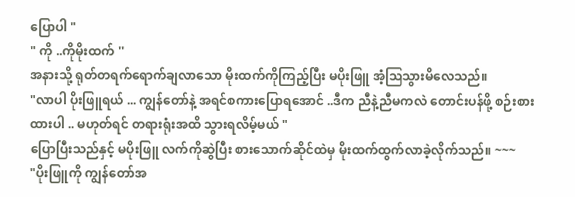ပြောပါ "
" ကို ..ကိုမိုးထက် ''
အနားသို့ ရုတ်တရက်ရောက်ချလာသော မိုးထက်ကိုကြည့်ပြီး မပိုးဖြူ အံ့ဩသွားမိလေသည်။
"လာပါ ပိုးဖြူရယ် ... ကျွန်တော်နဲ့ အရင်စကားပြောရအောင် ..ဒီက ညီနဲ့ညီမကလဲ တောင်းပန်ဖို့ စဉ်းစားထားပါ .. မဟုတ်ရင် တရားရုံးအထိ သွားရလိမ့်မယ် "
ပြောပြီးသည်နှင့် မပိုးဖြူ လက်ကိုဆွဲပြီး စားသောက်ဆိုင်ထဲမှ မိုးထက်ထွက်လာခဲ့လိုက်သည်။ ~~~
"ပိုးဖြူကို ကျွန်တော်အ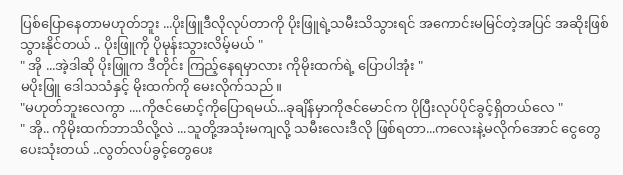ပြစ်ပြောနေတာမဟုတ်ဘူး ...ပိုးဖြူဒီလိုလုပ်တာကို ပိုးဖြူရဲ့သမီးသိသွားရင် အကောင်းမမြင်တဲ့အပြင် အဆိုးဖြစ်သွားနိုင်တယ် .. ပိုးဖြူကို ပိုမုန်းသွားလိမ့်မယ် "
" အို ...အဲ့ဒါဆို ပိုးဖြူက ဒီတိုင်း ကြည့်နေရမှာလား ကိုမိုးထက်ရဲ့ ပြောပါအုံး "
မပိုးဖြူ ဒေါသသံနှင့် မိုးထက်ကို မေးလိုက်သည်။
"မဟုတ်ဘူးလေကွာ ....ကိုဇင်မောင့်ကိုပြောရမယ်...ခုချိန်မှာကိုဇင်မောင်က ပိုပြီးလုပ်ပိုင်ခွင့်ရှိတယ်လေ "
" အို.. ကိုမိုးထက်ဘာသိလို့လဲ ...သူတို့အသုံးမကျလို့ သမီးလေးဒီလို ဖြစ်ရတာ...ကလေးနဲ့မလိုက်အောင် ငွေတွေပေးသုံးတယ် ..လွတ်လပ်ခွင့်တွေပေး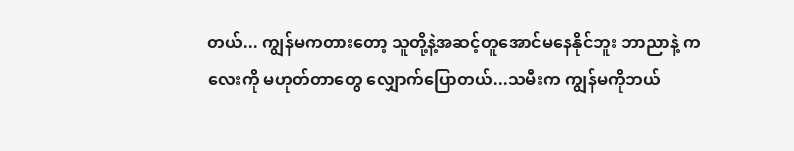တယ်... ကျွန်မကတားတော့ သူတို့နဲ့အဆင့်တူအောင်မနေနိုင်ဘူး ဘာညာနဲ့ ကလေးကို မဟုတ်တာတွေ လျှောက်ပြောတယ်...သမီးက ကျွန်မကိုဘယ်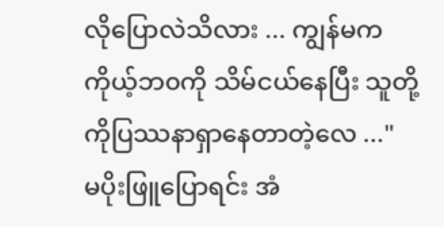လိုပြောလဲသိလား ... ကျွန်မက ကိုယ့်ဘ၀ကို သိမ်ငယ်နေပြီး သူတို့ကိုပြဿနာရှာနေတာတဲ့လေ ..."
မပိုးဖြူပြောရင်း အံ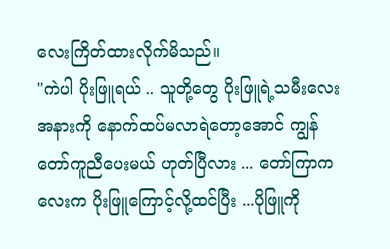လေးကြိတ်ထားလိုက်မိသည်။
"ကဲပါ ပိုးဖြူရယ် .. သူတို့တွေ ပိုးဖြူရဲ့သမီးလေးအနားကို နောက်ထပ်မလာရဲတော့အောင် ကျွန်တော်ကူညီပေးမယ် ဟုတ်ပြီလား ... တော်ကြာကလေးက ပိုးဖြူကြောင့်လို့ထင်ပြီး ...ပိုဖြူကို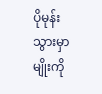ပိုမုန်းသွားမှာမျိုးကို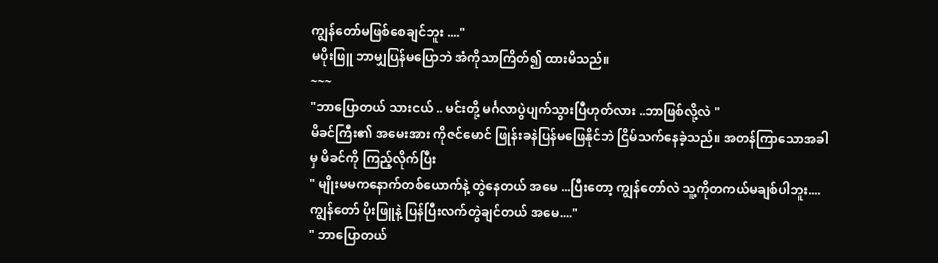ကျွန်တော်မဖြစ်စေချင်ဘူး ...."
မပိုးဖြူ ဘာမျှပြန်မပြောဘဲ အံကိုသာကြိတ်၍ ထားမိသည်။
~~~
"ဘာပြောတယ် သားငယ် .. မင်းတို့ မင်္ဂလာပွဲပျက်သွားပြီဟုတ်လား ..ဘာဖြစ်လို့လဲ "
မိခင်ကြီး၏ အမေးအား ကိုဇင်မောင် ဖြုန်းခနဲပြန်မဖြေနိုင်ဘဲ ငြိမ်သက်နေခဲ့သည်။ အတန်ကြာသောအခါမှ မိခင်ကို ကြည့်လိုက်ပြီး
" မျိုးမမကနောက်တစ်ယောက်နဲ့ တွဲနေတယ် အမေ ...ပြီးတော့ ကျွန်တော်လဲ သူ့ကိုတကယ်မချစ်ပါဘူး.... ကျွန်တော် ပိုးဖြူနဲ့ ပြန်ပြီးလက်တွဲချင်တယ် အမေ...."
" ဘာပြောတယ်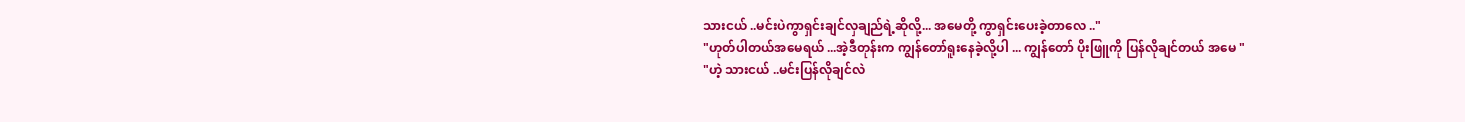သားငယ် ..မင်းပဲကွာရှင်းချင်လှချည်ရဲ့ဆိုလို့... အမေတို့ ကွာရှင်းပေးခဲ့တာလေ .."
"ဟုတ်ပါတယ်အမေရယ် ...အဲ့ဒီတုန်းက ကျွန်တော်ရူးနေခဲ့လို့ပါ ... ကျွန်တော် ပိုးဖြူကို ပြန်လိုချင်တယ် အမေ "
"ဟဲ့ သားငယ် ..မင်းပြန်လိုချင်လဲ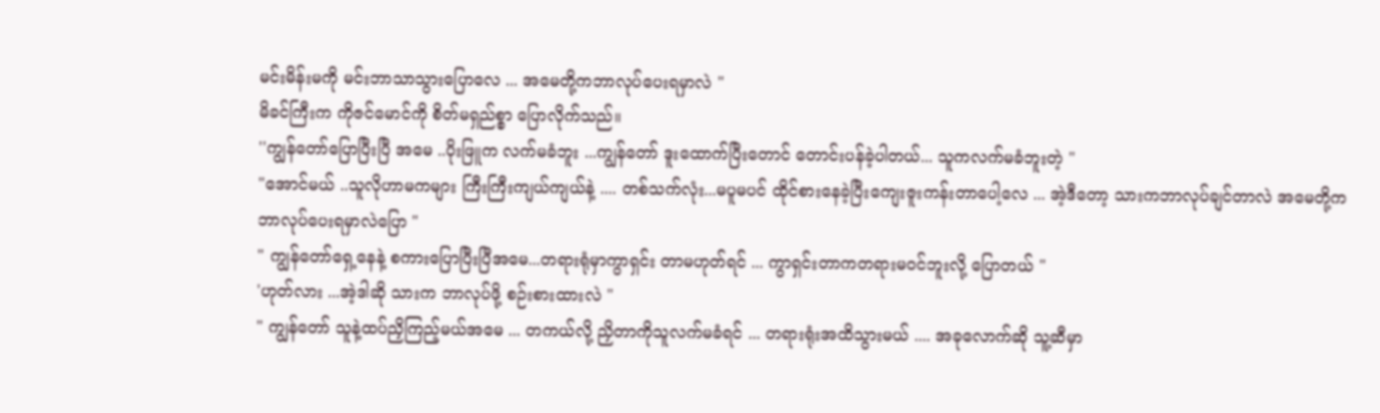မင်းမိန်းမကို မင်းဘာသာသွားပြောလေ ... အမေတို့ကဘာလုပ်ပေးရမှာလဲ "
မိခင်ကြီးက ကိုဇင်မောင်ကို စိတ်မရှည်စ္စာ ပြောလိုက်သည်။
''ကျွန်တော်ပြောပြီးပြီ အမေ ..ပိုးဖြူက လက်မခံဘူး ...ကျွန်တော် ဒူးထောက်ပြီးတောင် တောင်းပန်ခဲ့ပါတယ်... သူကလက်မခံဘူးတဲ့ "
"အောင်မယ် ..သူလိုဟာမကများ ကြီးကြီးကျယ်ကျယ်နဲ့ .... တစ်သက်လုံး...မပူမပင် ထိုင်စားနေခဲ့ပြီးကျေးဇူးကန်းတာပေါ့လေ ... အဲ့ဒီတော့ သားကဘာလုပ်ချင်တာလဲ အမေတို့ကဘာလုပ်ပေးရမှာလဲပြော "
" ကျွန်တော်ရှေ့နေနဲ့ စကားပြောပြီးပြီအမေ...တရားရုံမှာကွာရှင်း တာမဟုတ်ရင် ... ကွာရှင်းတာကတရားမဝင်ဘူးလို့ ပြောတယ် "
'ဟုတ်လား ...အဲ့ဒါဆို သားက ဘာလုပ်ဖို့ စဉ်းစားထားလဲ "
" ကျွန်တော် သူနဲ့ထပ်ညှိကြည့်မယ်အမေ ... တကယ်လို့ ညှိတာကိုသူလက်မခံရင် ... တရားရုံးအထိသွားမယ် .... အခုလောက်ဆို သူ့ဆီမှာ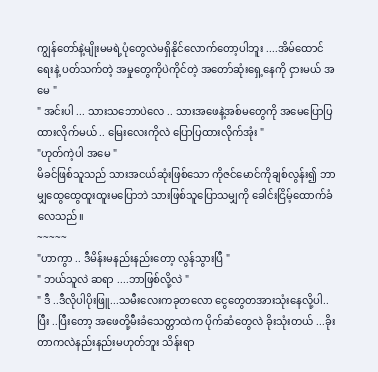ကျွန်တော်နဲ့မျိုးမမရဲ့ပုံတွေလဲမရှိနိုင်လောက်တော့ပါဘူး ....အိမ်ထောင်ရေးနဲ့ ပတ်သက်တဲ့ အမှုတွေကိုပဲကိုင်တဲ့ အတော်ဆုံးရှေ့နေကို ငှားမယ် အမေ "
" အင်းပါ ... သားသဘောပဲလေ .. သားအဖေနဲ့အစ်မတွေကို အမေပြောပြထားလိုက်မယ် .. မြေးလေးကိုလဲ ပြောပြထားလိုက်အုံး "
"ဟုတ်ကဲ့ပါ အမေ "
မိခင်ဖြစ်သူသည် သားအငယ်ဆုံးဖြစ်သော ကိုဇင်မောင်ကိုချစ်လွန်း၍ ဘာမျှထွေထွေထူးထူးမပြောဘဲ သားဖြစ်သူပြောသမျှကို ခေါင်းငြိမ့်ထောက်ခံလေသည်။
~~~~~
"ဟာကွာ .. ဒီမိန်းမနည်းနည်းတော့ လွန်သွားပြီ "
" ဘယ်သူလဲ ဆရာ ....ဘာဖြစ်လို့လဲ "
" ဒီ ..ဒီလိုပါပိုးဖြူ...သမီးလေးကခုတလော ငွေတွေတအားသုံးနေလို့ပါ..ပြီး ..ပြီးတော့ အဖေတို့မီးခံသေတ္တာထဲက ပိုက်ဆံတွေလဲ ခိုးသုံးတယ် ...ခိုးတာကလဲနည်းနည်းမဟုတ်ဘူး သိန်းရာ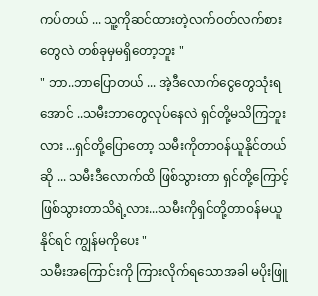ကပ်တယ် ... သူ့ကိုဆင်ထားတဲ့လက်ဝတ်လက်စားတွေလဲ တစ်ခုမှမရှိတော့ဘူး "
" ဘာ..ဘာပြောတယ် ... အဲ့ဒီလောက်ငွေတွေသုံးရအောင် ..သမီးဘာတွေလုပ်နေလဲ ရှင်တို့မသိကြဘူးလား ...ရှင်တို့ပြောတော့ သမီးကိုတာဝန်ယူနိုင်တယ်ဆို ... သမီးဒီလောက်ထိ ဖြစ်သွားတာ ရှင်တို့ကြောင့်ဖြစ်သွားတာသိရဲ့လား...သမီးကိုရှင်တို့တာဝန်မယူနိုင်ရင် ကျွန်မကိုပေး "
သမီးအကြောင်းကို ကြားလိုက်ရသောအခါ မပိုးဖြူ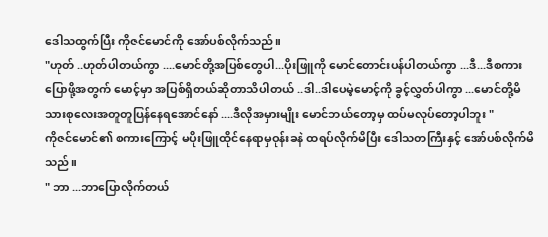ဒေါသထွက်ပြီး ကိုဇင်မောင်ကို အော်ပစ်လိုက်သည်။
"ဟုတ် ..ဟုတ်ပါတယ်ကွာ ....မောင်တို့အပြစ်တွေပါ...ပိုးဖြူကို မောင်တောင်းပန်ပါတယ်ကွာ ...ဒီ...ဒီစကားပြောဖို့အတွက် မောင့်မှာ အပြစ်ရှိတယ်ဆိုတာသိပါတယ် ..ဒါ..ဒါပေမဲ့မောင့်ကို ခွင့်လွှတ်ပါကွာ ...မောင်တို့မိသားစုလေးအတူတူပြန်နေရအောင်နော် ....ဒီလိုအမှားမျိုး မောင်ဘယ်တော့မှ ထပ်မလုပ်တော့ပါဘူး "
ကိုဇင်မောင်၏ စကားကြောင့် မပိုးဖြူထိုင်နေရာမှဝုန်းခနဲ ထရပ်လိုက်မိပြီး ဒေါသတကြီးနှင့် အော်ပစ်လိုက်မိသည်။
" ဘာ ...ဘာပြောလိုက်တယ်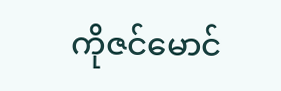ကိုဇင်မောင်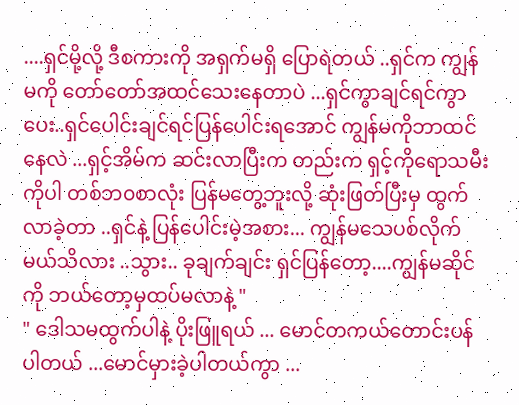....ရှင်မို့လို့ ဒီစကားကို အရှက်မရှိ ပြောရဲတယ် ..ရှင်က ကျွန်မကို တော်တော်အထင်သေးနေတာပဲ ...ရှင်ကွာချင်ရင်ကွာပေး..ရှင်ပေါင်းချင်ရင်ပြန်ပေါင်းရအောင် ကျွန်မကိုဘာထင်နေလဲ ...ရှင့်အိမ်က ဆင်းလာပြီးက တည်းက ရှင့်ကိုရောသမီးကိုပါ တစ်ဘ၀စာလုံး ပြန်မတွေ့ဘူးလို့ ဆုံးဖြတ်ပြီးမှ ထွက်လာခဲ့တာ ..ရှင်နဲ့ ပြန်ပေါင်းမဲ့အစား... ကျွန်မသေပစ်လိုက်မယ်သိလား ..သွား.. ခုချက်ချင်း ရှင်ပြန်တော့....ကျွန်မဆိုင်ကို ဘယ်တော့မှထပ်မလာနဲ့ "
" ဒေါသမထွက်ပါနဲ့ ပိုးဖြူရယ် ... မောင်တကယ်တောင်းပန်ပါတယ် ...မောင်မှားခဲ့ပါတယ်ကွာ ...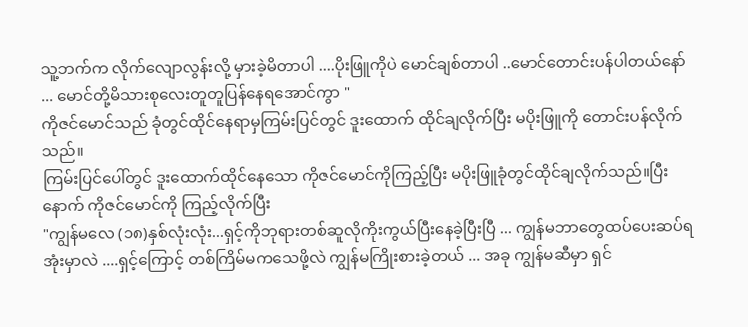သူ့ဘက်က လိုက်လျောလွန်းလို့ မှားခဲ့မိတာပါ ....ပိုးဖြူကိုပဲ မောင်ချစ်တာပါ ..မောင်တောင်းပန်ပါတယ်နော် ... မောင်တို့မိသားစုလေးတူတူပြန်နေရအောင်ကွာ "
ကိုဇင်မောင်သည် ခုံတွင်ထိုင်နေရာမှကြမ်းပြင်တွင် ဒူးထောက် ထိုင်ချလိုက်ပြီး မပိုးဖြူကို တောင်းပန်လိုက်သည်။
ကြမ်းပြင်ပေါ်တွင် ဒူးထောက်ထိုင်နေသော ကိုဇင်မောင်ကိုကြည့်ပြီး မပိုးဖြူခုံတွင်ထိုင်ချလိုက်သည်။ပြီးနောက် ကိုဇင်မောင်ကို ကြည့်လိုက်ပြီး
"ကျွန်မလေ (၁၈)နှစ်လုံးလုံး...ရှင့်ကိုဘုရားတစ်ဆူလိုကိုးကွယ်ပြီးနေခဲ့ပြီးပြီ ... ကျွန်မဘာတွေထပ်ပေးဆပ်ရအုံးမှာလဲ ....ရှင့်ကြောင့် တစ်ကြိမ်မကသေဖို့လဲ ကျွန်မကြိုးစားခဲ့တယ် ... အခု ကျွန်မဆီမှာ ရှင်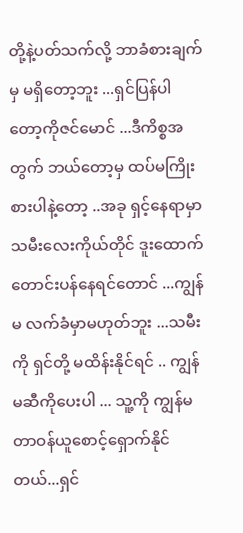တို့နဲ့ပတ်သက်လို့ ဘာခံစားချက်မှ မရှိတော့ဘူး ...ရှင်ပြန်ပါတော့ကိုဇင်မောင် ...ဒီကိစ္စအတွက် ဘယ်တော့မှ ထပ်မကြိုးစားပါနဲ့တော့ ..အခု ရှင့်နေရာမှာသမီးလေးကိုယ်တိုင် ဒူးထောက်တောင်းပန်နေရင်တောင် ...ကျွန်မ လက်ခံမှာမဟုတ်ဘူး ...သမီးကို ရှင်တို့ မထိန်းနိုင်ရင် .. ကျွန်မဆီကိုပေးပါ ... သူ့ကို ကျွန်မတာဝန်ယူစောင့်ရှောက်နိုင်တယ်...ရှင်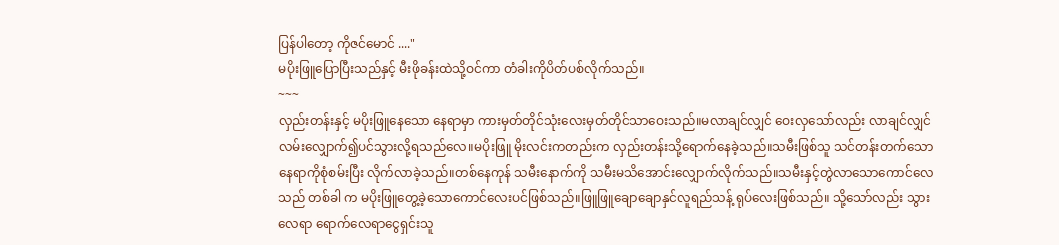ပြန်ပါတော့ ကိုဇင်မောင် ...."
မပိုးဖြူပြောပြီးသည်နှင့် မီးဖိုခန်းထဲသို့ဝင်ကာ တံခါးကိုပိတ်ပစ်လိုက်သည်။
~~~
လှည်းတန်းနှင့် မပိုးဖြူနေသော နေရာမှာ ကားမှတ်တိုင်သုံးလေးမှတ်တိုင်သာဝေးသည်။မလာချင်လျှင် ဝေးလှသော်လည်း လာချင်လျှင် လမ်းလျှောက်၍ပင်သွားလို့ရသည်လေ။မပိုးဖြူ မိုးလင်းကတည်းက လှည်းတန်းသို့ရောက်နေခဲ့သည်။သမီးဖြစ်သူ သင်တန်းတက်သောနေရာကိုစုံစမ်းပြီး လိုက်လာခဲ့သည်။တစ်နေကုန် သမီးနောက်ကို သမီးမသိအောင်းလျှောက်လိုက်သည်။သမီးနှင့်တွဲလာသောကောင်လေသည် တစ်ခါ က မပိုးဖြူတွေ့ခဲ့သောကောင်လေးပင်ဖြစ်သည်။ဖြူဖြူချောချောနှင်လူရည်သန့် ရုပ်လေးဖြစ်သည်။ သို့သော်လည်း သွားလေရာ ရောက်လေရာငွေရှင်းသူ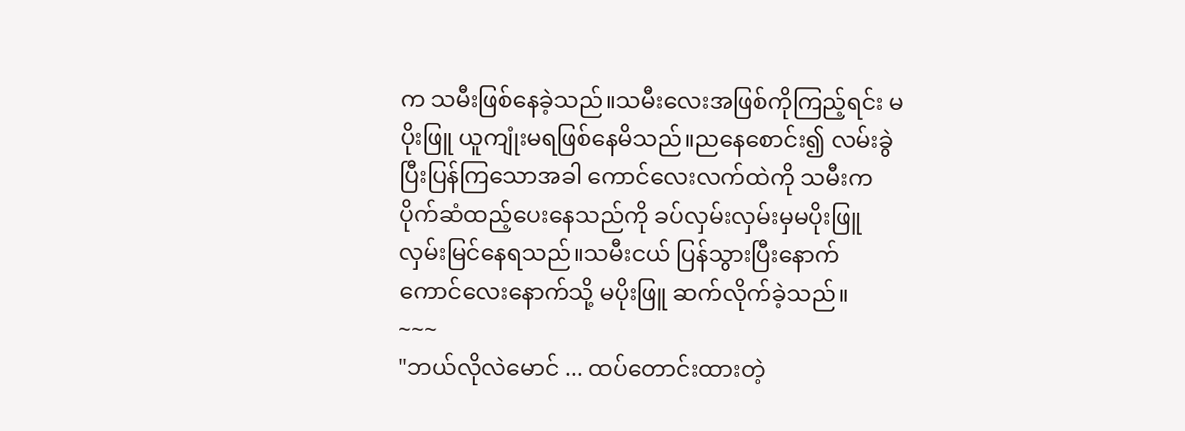က သမီးဖြစ်နေခဲ့သည်။သမီးလေးအဖြစ်ကိုကြည့်ရင်း မပိုးဖြူ ယူကျုံးမရဖြစ်နေမိသည်။ညနေစောင်း၍ လမ်းခွဲပြီးပြန်ကြသောအခါ ကောင်လေးလက်ထဲကို သမီးကပိုက်ဆံထည့်ပေးနေသည်ကို ခပ်လှမ်းလှမ်းမှမပိုးဖြူလှမ်းမြင်နေရသည်။သမီးငယ် ပြန်သွားပြီးနောက် ကောင်လေးနောက်သို့ မပိုးဖြူ ဆက်လိုက်ခဲ့သည်။
~~~
"ဘယ်လိုလဲမောင် ... ထပ်တောင်းထားတဲ့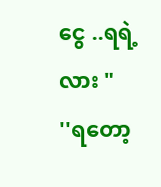ငွေ ..ရရဲ့လား "
''ရတော့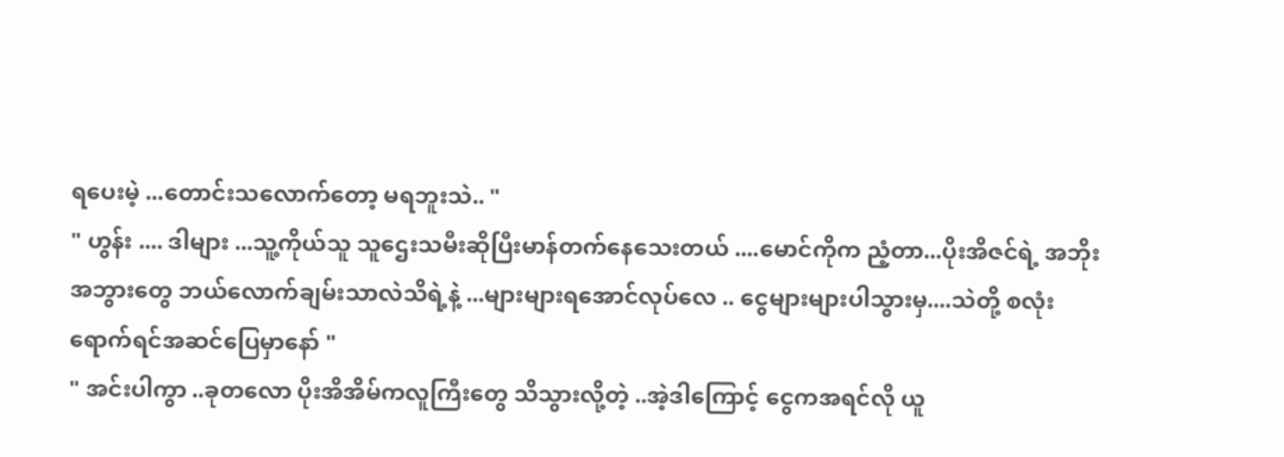ရပေးမဲ့ ...တောင်းသလောက်တော့ မရဘူးသဲ.. "
" ဟွန်း .... ဒါများ ...သူ့ကိုယ်သူ သူဌေးသမီးဆိုပြီးမာန်တက်နေသေးတယ် ....မောင်ကိုက ညံ့တာ...ပိုးအိဇင်ရဲ့ အဘိုးအဘွားတွေ ဘယ်လောက်ချမ်းသာလဲသိရဲ့နဲ့ ...များများရအောင်လုပ်လေ .. ငွေများများပါသွားမှ....သဲတို့ စလုံးရောက်ရင်အဆင်ပြေမှာနော် "
" အင်းပါကွာ ..ခုတလော ပိုးအိအိမ်ကလူကြီးတွေ သိသွားလို့တဲ့ ..အဲ့ဒါကြောင့် ငွေကအရင်လို ယူ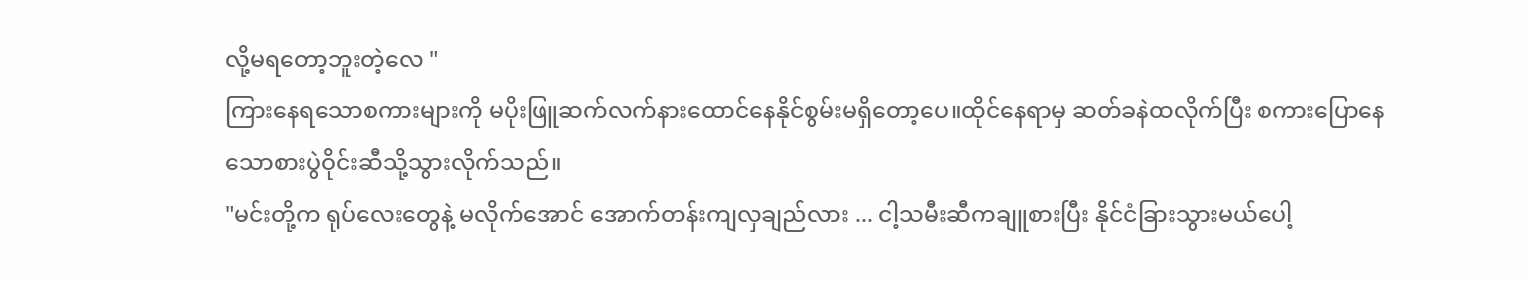လို့မရတော့ဘူးတဲ့လေ "
ကြားနေရသောစကားများကို မပိုးဖြူဆက်လက်နားထောင်နေနိုင်စွမ်းမရှိတော့ပေ။ထိုင်နေရာမှ ဆတ်ခနဲထလိုက်ပြီး စကားပြောနေသောစားပွဲဝိုင်းဆီသို့သွားလိုက်သည်။
"မင်းတို့က ရုပ်လေးတွေနဲ့ မလိုက်အောင် အောက်တန်းကျလှချည်လား ... ငါ့သမီးဆီကချူစားပြီး နိုင်ငံခြားသွားမယ်ပေါ့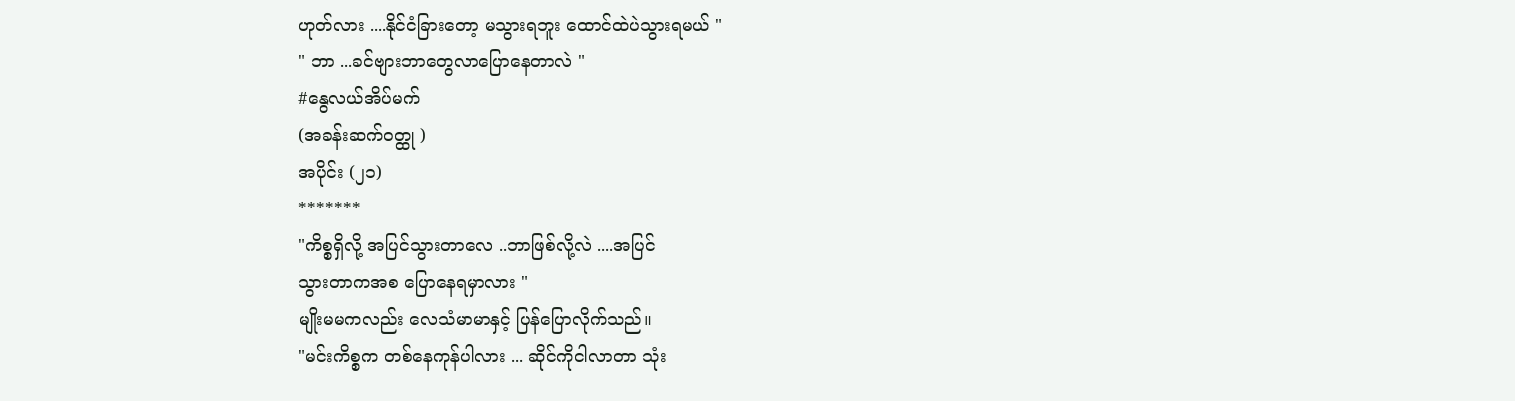ဟုတ်လား ....နိုင်ငံခြားတော့ မသွားရဘူး ထောင်ထဲပဲသွားရမယ် "
" ဘာ ...ခင်ဗျားဘာတွေလာပြောနေတာလဲ "
#နွေလယ်အိပ်မက်
(အခန်းဆက်ဝတ္ထု )
အပိုင်း (၂၁)
*******
"ကိစ္စရှိလို့ အပြင်သွားတာလေ ..ဘာဖြစ်လို့လဲ ....အပြင်
သွားတာကအစ ပြောနေရမှာလား "
မျိုးမမကလည်း လေသံမာမာနှင့် ပြန်ပြောလိုက်သည်။
"မင်းကိစ္စက တစ်နေကုန်ပါလား ... ဆိုင်ကိုငါလာတာ သုံး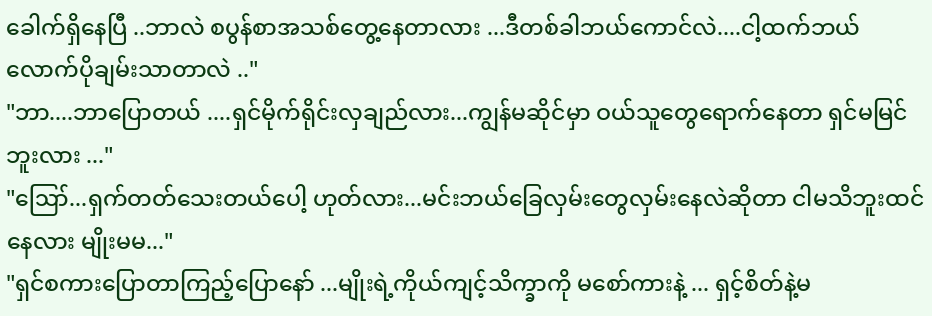ခေါက်ရှိနေပြီ ..ဘာလဲ စပွန်စာအသစ်တွေ့နေတာလား ...ဒီတစ်ခါဘယ်ကောင်လဲ....ငါ့ထက်ဘယ် လောက်ပိုချမ်းသာတာလဲ .."
"ဘာ....ဘာပြောတယ် ....ရှင်မိုက်ရိုင်းလှချည်လား...ကျွန်မဆိုင်မှာ ဝယ်သူတွေရောက်နေတာ ရှင်မမြင်ဘူးလား ..."
"ဪ...ရှက်တတ်သေးတယ်ပေါ့ ဟုတ်လား...မင်းဘယ်ခြေလှမ်းတွေလှမ်းနေလဲဆိုတာ ငါမသိဘူးထင်နေလား မျိုးမမ..."
"ရှင်စကားပြောတာကြည့်ပြောနော် ...မျိုးရဲ့ကိုယ်ကျင့်သိက္ခာကို မစော်ကားနဲ့ ... ရှင့်စိတ်နဲ့မ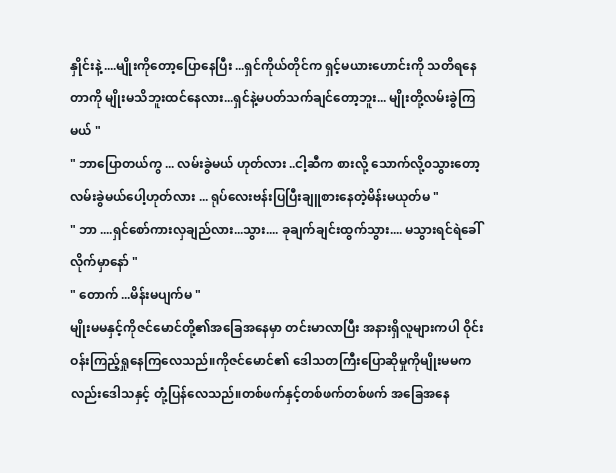နှိုင်းနဲ့ ....မျိုးကိုတော့ပြောနေပြီး ...ရှင်ကိုယ်တိုင်က ရှင့်မယားဟောင်းကို သတိရနေတာကို မျိုးမသိဘူးထင်နေလား...ရှင်နဲ့မပတ်သက်ချင်တော့ဘူး... မျိုးတို့လမ်းခွဲကြမယ် "
" ဘာပြောတယ်ကွ ... လမ်းခွဲမယ် ဟုတ်လား ..ငါ့ဆီက စားလို့ သောက်လို့၀သွားတော့လမ်းခွဲမယ်ပေါ့ဟုတ်လား ... ရုပ်လေးဗန်းပြပြီးချူစားနေတဲ့မိန်းမယုတ်မ "
" ဘာ ....ရှင်စော်ကားလှချည်လား...သွား.... ခုချက်ချင်းထွက်သွား.... မသွားရင်ရဲခေါ်လိုက်မှာနော် "
" တောက် ...မိန်းမပျက်မ "
မျိုးမမနှင့်ကိုဇင်မောင်တို့၏အခြေအနေမှာ တင်းမာလာပြီး အနားရှိလူများကပါ ဝိုင်းဝန်းကြည့်ရှုနေကြလေသည်။ကိုဇင်မောင်၏ ဒေါသတကြီးပြောဆိုမှုကိုမျိုးမမကလည်းဒေါသနှင့် တုံ့ပြန်လေသည်။တစ်ဖက်နှင့်တစ်ဖက်တစ်ဖက် အခြေအနေ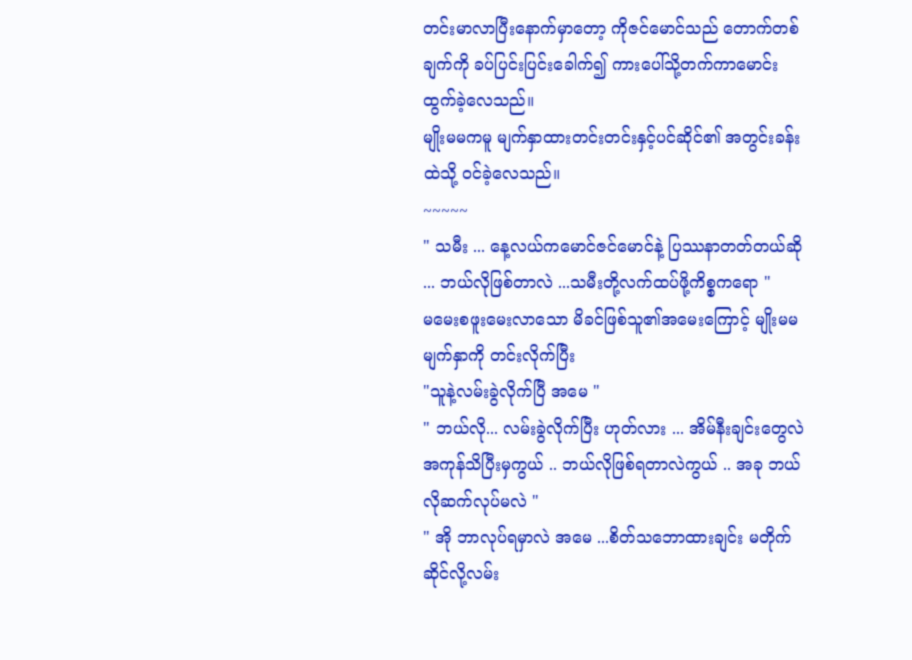တင်းမာလာပြီးနောက်မှာတော့ ကိုဇင်မောင်သည် တောက်တစ်ချက်ကို ခပ်ပြင်းပြင်းခေါက်၍ ကားပေါ်သို့တက်ကာမောင်းထွက်ခဲ့လေသည်။
မျိုးမမကမူ မျက်နှာထားတင်းတင်းနှင့်ပင်ဆိုင်၏ အတွင်းခန်းထဲသို့ ဝင်ခဲ့လေသည်။
~~~~~
" သမီး ... နေ့လယ်ကမောင်ဇင်မောင်နဲ့ ပြဿနာတတ်တယ်ဆို ... ဘယ်လိုဖြစ်တာလဲ ...သမီးတို့လက်ထပ်ဖို့ကိစ္စကရော "
မမေးစဖူးမေးလာသော မိခင်ဖြစ်သူ၏အမေးကြောင့် မျိုးမမ မျက်နှာကို တင်းလိုက်ပြီး
"သူနဲ့လမ်းခွဲလိုက်ပြီ အမေ "
" ဘယ်လို... လမ်းခွဲလိုက်ပြီး ဟုတ်လား ... အိမ်နီးချင်းတွေလဲ အကုန်သိပြီးမှကွယ် .. ဘယ်လိုဖြစ်ရတာလဲကွယ် .. အခု ဘယ်လိုဆက်လုပ်မလဲ "
" အို ဘာလုပ်ရမှာလဲ အမေ ...စိတ်သဘောထားချင်း မတိုက်ဆိုင်လို့လမ်း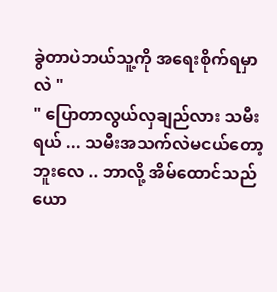ခွဲတာပဲဘယ်သူ့ကို အရေးစိုက်ရမှာလဲ "
" ပြောတာလွယ်လှချည်လား သမီးရယ် ... သမီးအသက်လဲမငယ်တော့ဘူးလေ .. ဘာလို့ အိမ်ထောင်သည် ယော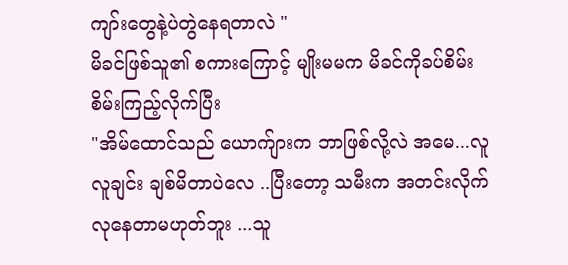ကျာ်းတွေနဲ့ပဲတွဲနေရတာလဲ "
မိခင်ဖြစ်သူ၏ စကားကြောင့် မျိုးမမက မိခင်ကိုခပ်စိမ်းစိမ်းကြည့်လိုက်ပြီး
"အိမ်ထောင်သည် ယောက်ျားက ဘာဖြစ်လို့လဲ အမေ...လူလူချင်း ချစ်မိတာပဲလေ ..ပြီးတော့ သမီးက အတင်းလိုက်လုနေတာမဟုတ်ဘူး ...သူ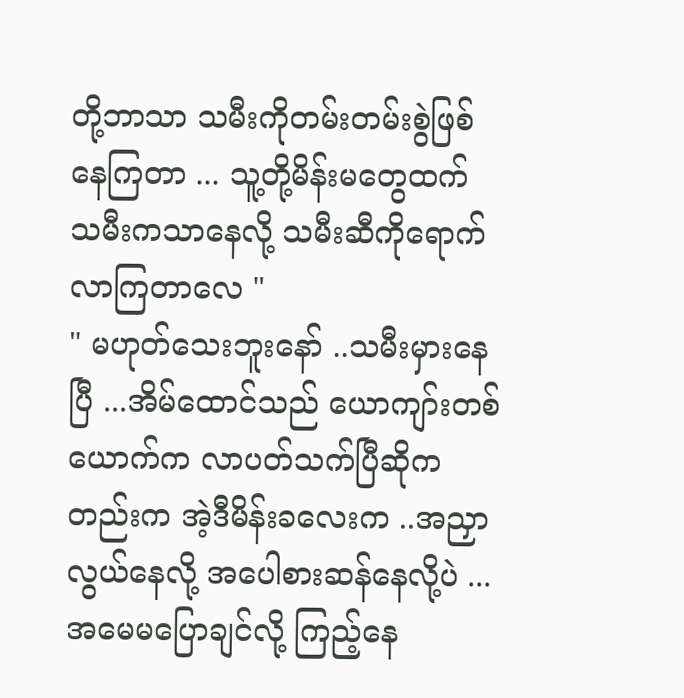တို့ဘာသာ သမီးကိုတမ်းတမ်းစွဲဖြစ်နေကြတာ ... သူ့တို့မိန်းမတွေထက် သမီးကသာနေလို့ သမီးဆီကိုရောက်လာကြတာလေ "
" မဟုတ်သေးဘူးနော် ..သမီးမှားနေပြီ ...အိမ်ထောင်သည် ယောကျာ်းတစ်ယောက်က လာပတ်သက်ပြီဆိုကတည်းက အဲ့ဒီမိန်းခလေးက ..အညှာလွယ်နေလို့ အပေါစားဆန်နေလို့ပဲ ... အမေမပြောချင်လို့ ကြည့်နေ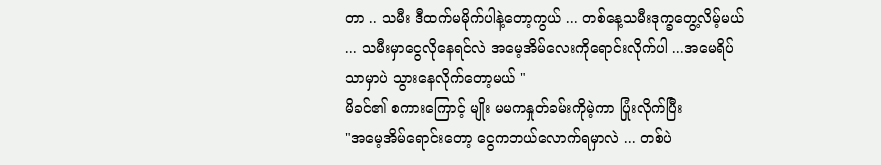တာ .. သမီး ဒီထက်မမိုက်ပါနဲ့တော့ကွယ် ... တစ်နေ့သမီးဒုက္ခတွေ့လိမ့်မယ် ... သမီးမှာငွေလိုနေရင်လဲ အမေ့အိမ်လေးကိုရောင်းလိုက်ပါ ...အမေရိပ်သာမှာပဲ သွားနေလိုက်တော့မယ် "
မိခင်၏ စကားကြောင့် မျိုး မမကနှုတ်ခမ်းကိုမဲ့ကာ ပြုံးလိုက်ပြီး
"အမေ့အိမ်ရောင်းတော့ ငွေကဘယ်လောက်ရမှာလဲ ... တစ်ပဲ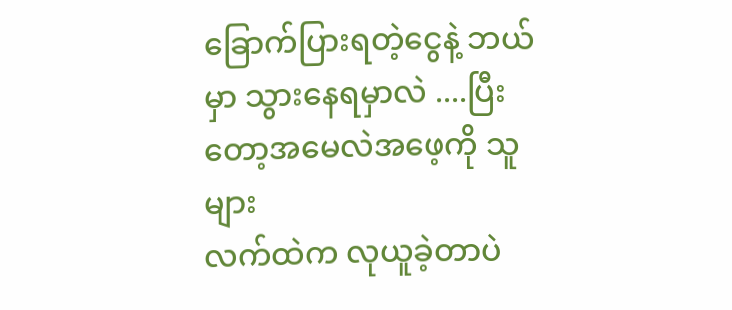ခြောက်ပြားရတဲ့ငွေနဲ့ ဘယ်မှာ သွားနေရမှာလဲ ....ပြီးတော့အမေလဲအဖေ့ကို သူများ
လက်ထဲက လုယူခဲ့တာပဲ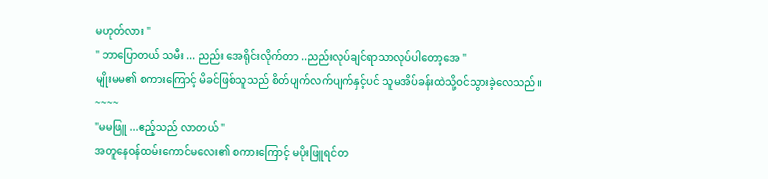မဟုတ်လား "
" ဘာပြောတယ် သမီး ... ညည်း အေရိုင်းလိုက်တာ ..ညည်းလုပ်ချင်ရာသာလုပ်ပါတော့အေ "
မျိုးမမ၏ စကားကြောင့် မိခင်ဖြစ်သူသည် စိတ်ပျက်လက်ပျက်နှင့်ပင် သူမအိပ်ခန်းထဲသို့ဝင်သွားခဲ့လေသည်။
~~~~
"မမဖြူ ...ဧည့်သည် လာတယ် "
အတူနေဝန်ထမ်းကောင်မလေး၏ စကားကြောင့် မပိုးဖြူရင်တ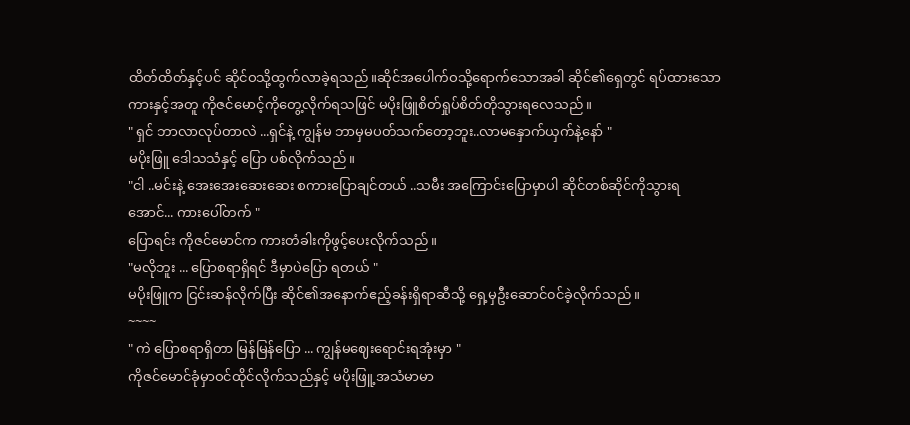ထိတ်ထိတ်နှင့်ပင် ဆိုင်ဝသို့ထွက်လာခဲ့ရသည်။ဆိုင်အပေါက်ဝသို့ရောက်သောအခါ ဆိုင်၏ရှေတွင် ရပ်ထားသောကားနှင့်အတူ ကိုဇင်မောင့်ကိုတွေ့လိုက်ရသဖြင် မပိုးဖြူစိတ်ရှုပ်စိတ်တိုသွားရလေသည်။
" ရှင် ဘာလာလုပ်တာလဲ ...ရှင်နဲ့ ကျွန်မ ဘာမှမပတ်သက်တော့ဘူး..လာမနှောက်ယှက်နဲ့နော် "
မပိုးဖြူ ဒေါသသံနှင့် ပြော ပစ်လိုက်သည်။
"ငါ ..မင်းနဲ့ အေးအေးဆေးဆေး စကားပြောချင်တယ် ..သမီး အကြောင်းပြောမှာပါ ဆိုင်တစ်ဆိုင်ကိုသွားရအောင်... ကားပေါ်တက် "
ပြောရင်း ကိုဇင်မောင်က ကားတံခါးကိုဖွင့်ပေးလိုက်သည်။
"မလိုဘူး ... ပြောစရာရှိရင် ဒီမှာပဲပြော ရတယ် "
မပိုးဖြူက ငြင်းဆန်လိုက်ပြီး ဆိုင်၏အနောက်ဧည့်ခန်းရှိရာဆီသို့ ရှေ့မှဦးဆောင်၀င်ခဲ့လိုက်သည်။
~~~~
" ကဲ ပြောစရာရှိတာ မြန်မြန်ပြော ... ကျွန်မဈေးရောင်းရအုံးမှာ "
ကိုဇင်မောင်ခုံမှာဝင်ထိုင်လိုက်သည်နှင့် မပိုးဖြူ့အသံမာမာ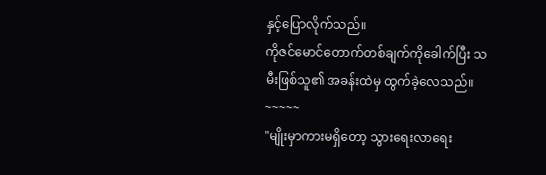နှင့်ပြောလိုက်သည်။
ကိုဇင်မောင်တောက်တစ်ချက်ကိုခေါက်ပြီး သမီးဖြစ်သူ၏ အခန်းထဲမှ ထွက်ခဲ့လေသည်။
~~~~~
"မျိုးမှာကားမရှိတော့ သွားရေးလာရေး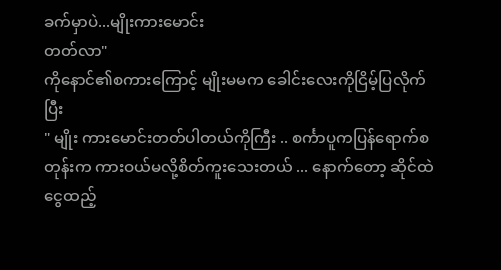ခက်မှာပဲ...မျိုးကားမောင်း
တတ်လာ"
ကိုနောင်၏စကားကြောင့် မျိုးမမက ခေါင်းလေးကိုငြိမ့်ပြလိုက်ပြီး
" မျိုး ကားမောင်းတတ်ပါတယ်ကိုကြီး .. စင်္ကာပူကပြန်ရောက်စတုန်းက ကားဝယ်မလို့စိတ်ကူးသေးတယ် ... နောက်တော့ ဆိုင်ထဲငွေထည့်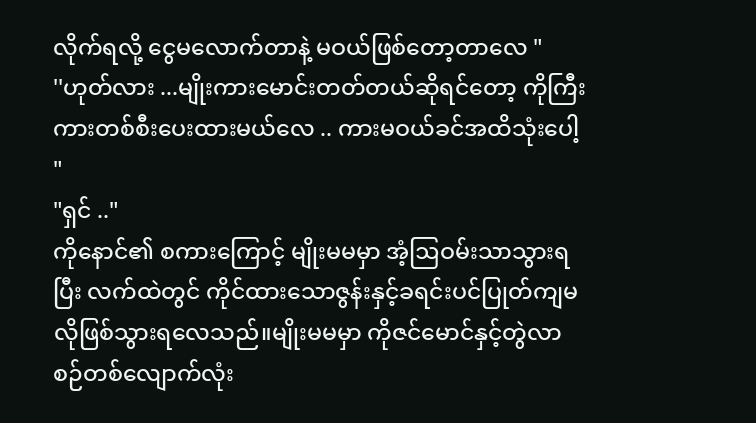လိုက်ရလို့ ငွေမလောက်တာနဲ့ မဝယ်ဖြစ်တော့တာလေ "
''ဟုတ်လား ...မျိုးကားမောင်းတတ်တယ်ဆိုရင်တော့ ကိုကြီးကားတစ်စီးပေးထားမယ်လေ .. ကားမဝယ်ခင်အထိသုံးပေါ့ "
"ရှင် .."
ကိုနောင်၏ စကားကြောင့် မျိုးမမမှာ အံ့ဩဝမ်းသာသွားရပြီး လက်ထဲတွင် ကိုင်ထားသောဇွန်းနှင့်ခရင်းပင်ပြုတ်ကျမလိုဖြစ်သွားရလေသည်။မျိုးမမမှာ ကိုဇင်မောင်နှင့်တွဲလာစဉ်တစ်လျောက်လုံး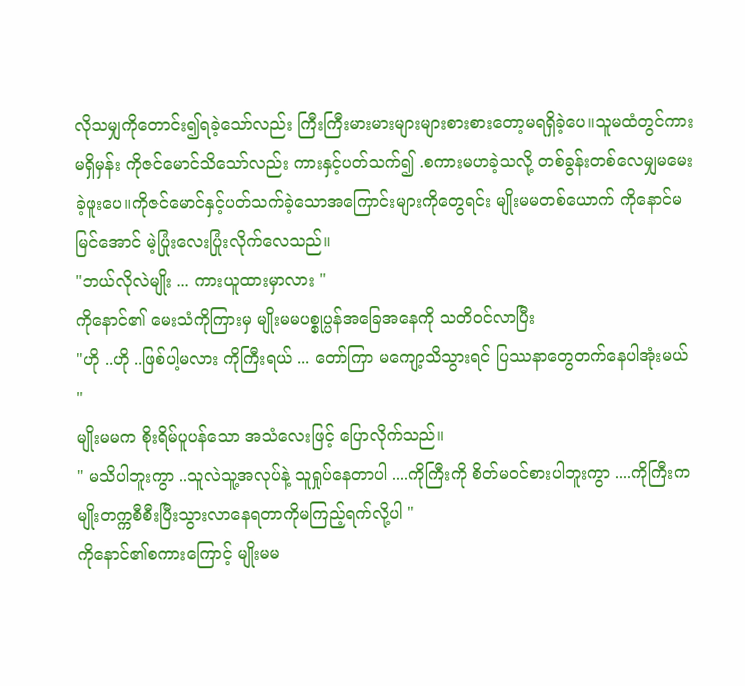လိုသမျှကိုတောင်း၍ရခဲ့သော်လည်း ကြီးကြီးမားမားများများစားစားတော့မရရှိခဲ့ပေ။သူမထံတွင်ကားမရှိမှန်း ကိုဇင်မောင်သိသော်လည်း ကားနှင့်ပတ်သက်၍ .စကားမဟခဲ့သလို့ တစ်ခွန်းတစ်လေမျှမမေးခဲ့ဖူးပေ။ကိုဇင်မောင်နှင့်ပတ်သက်ခဲ့သောအကြောင်းများကိုတွေရင်း မျိုးမမတစ်ယောက် ကိုနောင်မမြင်အောင် မဲ့ပြုံးလေးပြုံးလိုက်လေသည်။
"ဘယ်လိုလဲမျိုး ... ကားယူထားမှာလား "
ကိုနောင်၏ မေးသံကိုကြားမှ မျိုးမမပစ္စုပ္ပန်အခြေအနေကို သတိဝင်လာပြီး
"ဟို ..ဟို ..ဖြစ်ပါ့မလား ကိုကြီးရယ် ... တော်ကြာ မကျော့သိသွားရင် ပြဿနာတွေတက်နေပါအုံးမယ် "
မျိုးမမက စိုးရိမ်ပူပန်သော အသံလေးဖြင့် ပြောလိုက်သည်။
" မသိပါဘူးကွာ ..သူလဲသူ့အလုပ်နဲ့ သူရှုပ်နေတာပါ ....ကိုကြီးကို စိတ်မဝင်စားပါဘူးကွာ ....ကိုကြီးက မျိုးတက္ကစီစီးပြီးသွားလာနေရတာကိုမကြည့်ရက်လို့ပါ "
ကိုနောင်၏စကားကြောင့် မျိုးမမ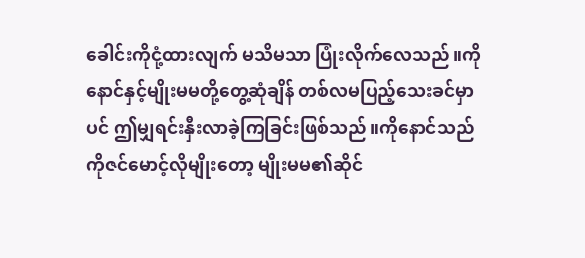ခေါင်းကိုငုံ့ထားလျက် မသိမသာ ပြုံးလိုက်လေသည်။ကိုနောင်နှင့်မျိုးမမတို့တွေ့ဆုံချိန် တစ်လမပြည့်သေးခင်မှာပင် ဤမျှရင်းနှီးလာခဲ့ကြခြင်းဖြစ်သည်။ကိုနောင်သည် ကိုဇင်မောင့်လိုမျိုးတော့ မျိုးမမ၏ဆိုင်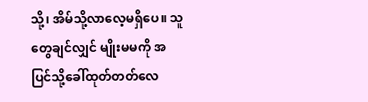သို့၊ အိမ်သို့လာလေ့မရှိပေ။ သူတွေချင်လျှင် မျိုးမမကို အပြင်သို့ခေါ်ထုတ်တတ်လေ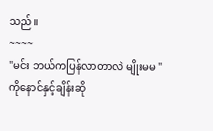သည်။
~~~~
"မင်း ဘယ်ကပြန်လာတာလဲ မျိုးမမ "
ကိုနောင်နှင့်ချိန်းဆို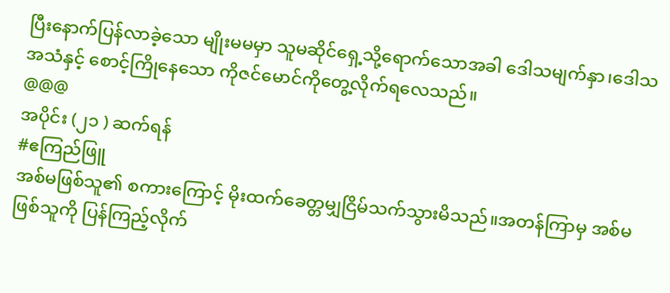ပြီးနောက်ပြန်လာခဲ့သော မျိုးမမမှာ သူမဆိုင်ရှေ့သို့ရောက်သောအခါ ဒေါသမျက်နှာ၊ဒေါသအသံနှင့် စောင့်ကြိုနေသော ကိုဇင်မောင်ကိုတွေ့လိုက်ရလေသည်။
@@@
အပိုင်း (၂၁ ) ဆက်ရန်
#ဧကြည်ဖြူ
အစ်မဖြစ်သူ၏ စကားကြောင့် မိုးထက်ခေတ္တမျှငြိမ်သက်သွားမိသည်။အတန်ကြာမှ အစ်မဖြစ်သူကို ပြန်ကြည့်လိုက်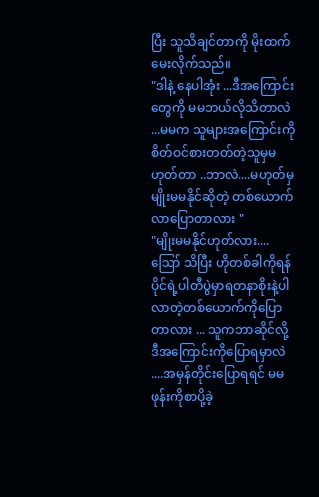ပြီး သူသိချင်တာကို မိုးထက်မေးလိုက်သည်။
"ဒါနဲ့ နေပါအုံး ...ဒီအကြောင်းတွေကို မမဘယ်လိုသိတာလဲ ...မမက သူများအကြောင်းကို စိတ်ဝင်စားတတ်တဲ့သူမှမဟုတ်တာ ..ဘာလဲ....မဟုတ်မှ မျိုးမမနိုင်ဆိုတဲ့ တစ်ယောက် လာပြောတာလား "
"မျိုးမမနိုင်ဟုတ်လား.... ဪ သိပြီး ဟိုတစ်ခါကိုရန်ပိုင်ရဲ့ပါတီပွဲမှာရတနာစိုးနဲ့ပါလာတဲ့တစ်ယောက်ကိုပြောတာလား ... သူကဘာဆိုင်လို့ ဒီအကြောင်းကိုပြောရမှာလဲ ....အမှန်တိုင်းပြောရရင် မမဖုန်းကိုစာပို့ခဲ့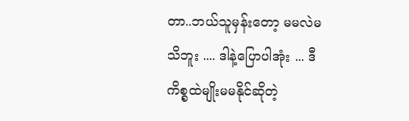တာ..ဘယ်သူမှန်းတော့ မမလဲမသိဘူး .... ဒါနဲ့ပြောပါအုံး ... ဒီကိစ္စထဲမျိုးမမနိုင်ဆိုတဲ့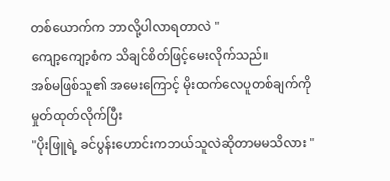တစ်ယောက်က ဘာလို့ပါလာရတာလဲ "
ကျော့ကျော့စံက သိချင်စိတ်ဖြင့်မေးလိုက်သည်။
အစ်မဖြစ်သူ၏ အမေးကြောင့် မိုးထက်လေပူတစ်ချက်ကို မှုတ်ထုတ်လိုက်ပြီး
"ပိုးဖြူရဲ့ ခင်ပွန်းဟောင်းကဘယ်သူလဲဆိုတာမမသိလား "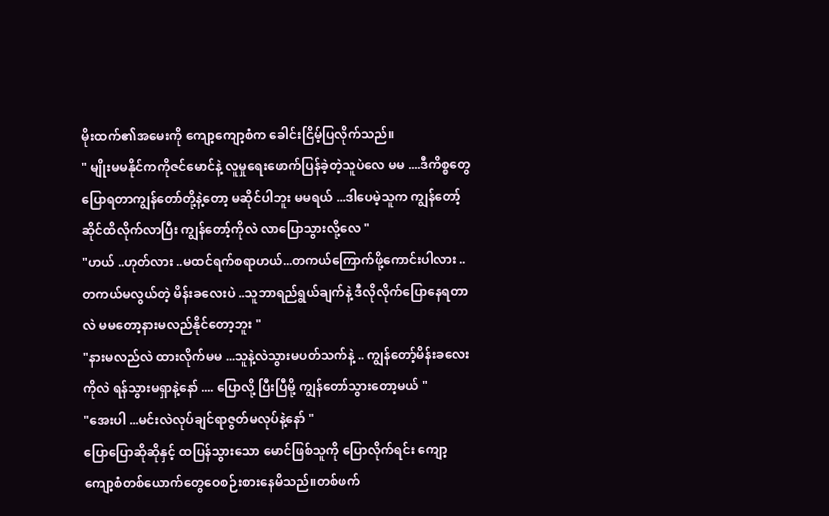မိုးထက်၏အမေးကို ကျော့ကျော့စံက ခေါင်းငြိမ့်ပြလိုက်သည်။
" မျိုးမမနိုင်ကကိုဇင်မောင်နဲ့ လူမှုရေးဖောက်ပြန်ခဲ့တဲ့သူပဲလေ မမ ....ဒီကိစ္စတွေပြောရတာကျွန်တော်တို့နဲ့တော့ မဆိုင်ပါဘူး မမရယ် ...ဒါပေမဲ့သူက ကျွန်တော့်ဆိုင်ထိလိုက်လာပြီး ကျွန်တော့်ကိုလဲ လာပြောသွားလို့လေ "
"ဟယ် ..ဟုတ်လား ..မထင်ရက်စရာဟယ်...တကယ်ကြောက်ဖို့ကောင်းပါလား ..တကယ်မလွယ်တဲ့ မိန်းခလေးပဲ ..သူဘာရည်ရွယ်ချက်နဲ့ ဒီလိုလိုက်ပြောနေရတာလဲ မမတော့နားမလည်နိုင်တော့ဘူး "
"နားမလည်လဲ ထားလိုက်မမ ...သူနဲ့လဲသွားမပတ်သက်နဲ့ .. ကျွန်တော့်မိန်းခလေးကိုလဲ ရန်သွားမရှာနဲ့နော် .... ပြောလို့ ပြီးပြီမို့ ကျွန်တော်သွားတော့မယ် "
"အေးပါ ...မင်းလဲလုပ်ချင်ရာဇွတ်မလုပ်နဲ့နော် "
ပြောပြောဆိုဆိုနှင့် ထပြန်သွားသော မောင်ဖြစ်သူကို ပြောလိုက်ရင်း ကျော့ကျော့စံတစ်ယောက်တွေဝေစဉ်းစားနေမိသည်။တစ်ဖက်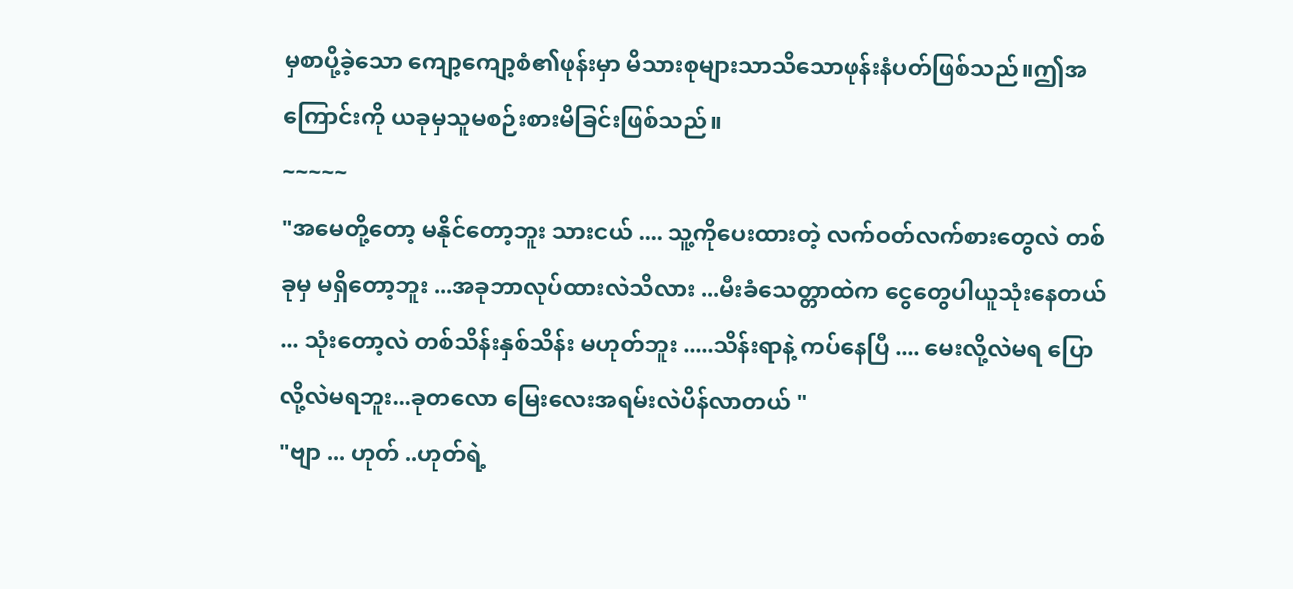မှစာပို့ခဲ့သော ကျော့ကျော့စံ၏ဖုန်းမှာ မိသားစုများသာသိသောဖုန်းနံပတ်ဖြစ်သည်။ဤအကြောင်းကို ယခုမှသူမစဉ်းစားမိခြင်းဖြစ်သည်။
~~~~~
"အမေတို့တော့ မနိုင်တော့ဘူး သားငယ် .... သူ့ကိုပေးထားတဲ့ လက်ဝတ်လက်စားတွေလဲ တစ်ခုမှ မရှိတော့ဘူး ...အခုဘာလုပ်ထားလဲသိလား ...မီးခံသေတ္တာထဲက ငွေတွေပါယူသုံးနေတယ် ... သုံးတော့လဲ တစ်သိန်းနှစ်သိန်း မဟုတ်ဘူး .....သိန်းရာနဲ့ ကပ်နေပြီ .... မေးလို့လဲမရ ပြောလို့လဲမရဘူး...ခုတလော မြေးလေးအရမ်းလဲပိန်လာတယ် "
"ဗျာ ... ဟုတ် ..ဟုတ်ရဲ့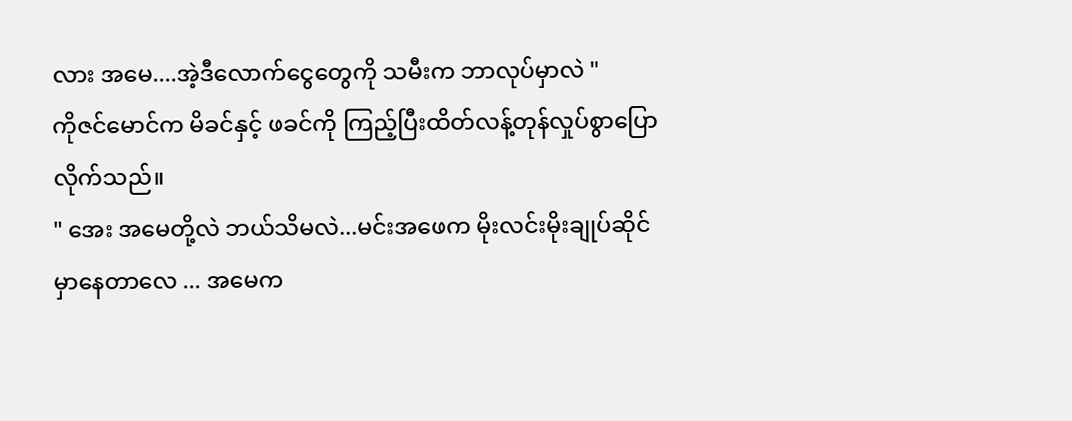လား အမေ....အဲ့ဒီလောက်ငွေတွေကို သမီးက ဘာလုပ်မှာလဲ "
ကိုဇင်မောင်က မိခင်နှင့် ဖခင်ကို ကြည့်ပြီးထိတ်လန့်တုန်လှုပ်စွာပြောလိုက်သည်။
" အေး အမေတို့လဲ ဘယ်သိမလဲ...မင်းအဖေက မိုးလင်းမိုးချုပ်ဆိုင်မှာနေတာလေ ... အမေက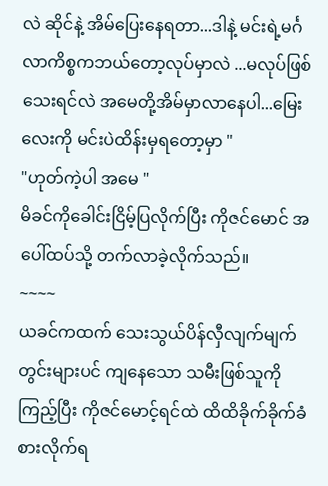လဲ ဆိုင်နဲ့ အိမ်ပြေးနေရတာ...ဒါနဲ့ မင်းရဲ့မင်္ဂလာကိစ္စကဘယ်တော့လုပ်မှာလဲ ...မလုပ်ဖြစ်သေးရင်လဲ အမေတို့အိမ်မှာလာနေပါ...မြေးလေးကို မင်းပဲထိန်းမှရတော့မှာ "
"ဟုတ်ကဲ့ပါ အမေ "
မိခင်ကိုခေါင်းငြိမ့်ပြလိုက်ပြီး ကိုဇင်မောင် အပေါ်ထပ်သို့ တက်လာခဲ့လိုက်သည်။
~~~~
ယခင်ကထက် သေးသွယ်ပိန်လှီလျက်မျက်တွင်းများပင် ကျနေသော သမီးဖြစ်သူကိုကြည့်ပြီး ကိုဇင်မောင့်ရင်ထဲ ထိထိခိုက်ခိုက်ခံစားလိုက်ရ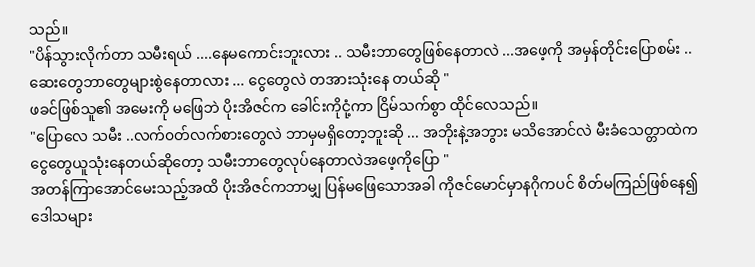သည်။
"ပိန်သွားလိုက်တာ သမီးရယ် ....နေမကောင်းဘူးလား .. သမီးဘာတွေဖြစ်နေတာလဲ ...အဖေ့ကို အမှန်တိုင်းပြောစမ်း .. ဆေးတွေဘာတွေများစွဲနေတာလား ... ငွေတွေလဲ တအားသုံးနေ တယ်ဆို "
ဖခင်ဖြစ်သူ၏ အမေးကို မဖြေဘဲ ပိုးအိဇင်က ခေါင်းကိုငုံ့ကာ ငြိမ်သက်စွာ ထိုင်လေသည်။
"ပြောလေ သမီး ..လက်၀တ်လက်စားတွေလဲ ဘာမှမရှိတော့ဘူးဆို ... အဘိုးနဲ့အဘွား မသိအောင်လဲ မီးခံသေတ္တာထဲကငွေတွေယူသုံးနေတယ်ဆိုတော့ သမီးဘာတွေလုပ်နေတာလဲအဖေ့ကိုပြော "
အတန်ကြာအောင်မေးသည့်အထိ ပိုးအိဇင်ကဘာမျှ ပြန်မဖြေသောအခါ ကိုဇင်မောင်မှာနဂိုကပင် စိတ်မကြည်ဖြစ်နေ၍ ဒေါသများ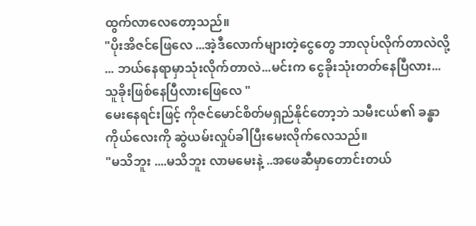ထွက်လာလေတော့သည်။
"ပိုးအိဇင်ဖြေလေ ...အဲ့ဒီလောက်များတဲ့ငွေတွေ ဘာလုပ်လိုက်တာလဲလို့ ... ဘယ်နေရာမှာသုံးလိုက်တာလဲ...မင်းက ငွေခိုးသုံးတတ်နေပြီလား...သူခိုးဖြစ်နေပြီလားဖြေလေ "
မေးနေရင်းဖြင့် ကိုဇင်မောင်စိတ်မရှည်နိုင်တော့ဘဲ သမီးငယ်၏ ခန္ဓာကိုယ်လေးကို ဆွဲယမ်းလှုပ်ခါပြီးမေးလိုက်လေသည်။
"မသိဘူး ....မသိဘူး လာမမေးနဲ့ ..အဖေဆီမှာတောင်းတယ်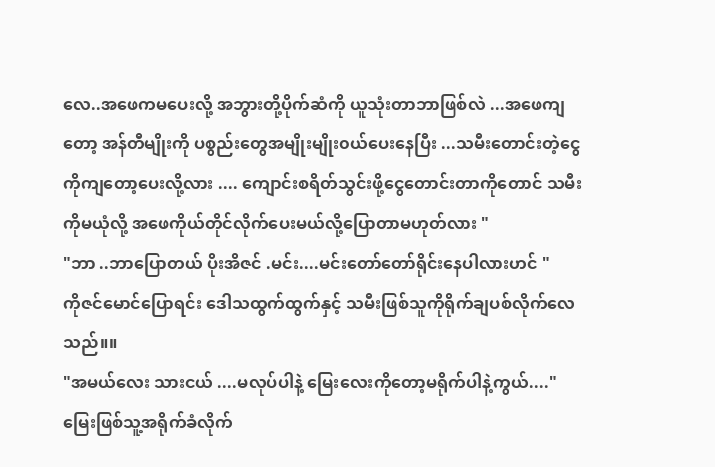လေ..အဖေကမပေးလို့ အဘွားတို့ပိုက်ဆံကို ယူသုံးတာဘာဖြစ်လဲ ...အဖေကျတော့ အန်တီမျိုးကို ပစွည်းတွေအမျိုးမျိုး၀ယ်ပေးနေပြီး ...သမီးတောင်းတဲ့ငွေကိုကျတော့ပေးလို့လား .... ကျောင်းစရိတ်သွင်းဖို့ငွေတောင်းတာကိုတောင် သမီးကိုမယုံလို့ အဖေကိုယ်တိုင်လိုက်ပေးမယ်လို့ပြောတာမဟုတ်လား "
"ဘာ ..ဘာပြောတယ် ပိုးအိဇင် .မင်း....မင်းတော်တော်ရိုင်းနေပါလားဟင် "
ကိုဇင်မောင်ပြောရင်း ဒေါသထွက်ထွက်နှင့် သမီးဖြစ်သူကိုရိုက်ချပစ်လိုက်လေသည်။။
"အမယ်လေး သားငယ် ....မလုပ်ပါနဲ့ မြေးလေးကိုတော့မရိုက်ပါနဲ့ကွယ်...."
မြေးဖြစ်သူ့အရိုက်ခံလိုက်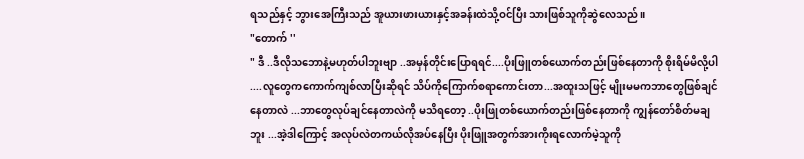ရသည်နှင့် ဘွားအေကြီးသည် အူယားဖားယားနှင့်အခန်းထဲသို့ဝင်ပြီး သားဖြစ်သူကိုဆွဲလေသည်။
"တောက် ''
" ဒီ ..ဒီလိုသဘောနဲ့မဟုတ်ပါဘူးဗျာ ..အမှန်တိုင်းပြောရရင်....ပိုးဖြူတစ်ယောက်တည်းဖြစ်နေတာကို စိုးရိမ်မိလို့ပါ ....လူတွေကကောက်ကျစ်လာပြီးဆိုရင် သိပ်ကိုကြောက်စရာကောင်းတာ...အထူးသဖြင့် မျိုးမမကဘာတွေဖြစ်ချင်နေတာလဲ ...ဘာတွေလုပ်ချင်နေတာလဲကို မသိရတော့ ..ပိုးဖြုတစ်ယောက်တည်းဖြစ်နေတာကို ကျွန်တော်စိတ်မချဘူး ...အဲ့ဒါကြောင့် အလုပ်လဲတကယ်လိုအပ်နေပြီး ပိုးဖြူအတွက်အားကိုးရလောက်မဲ့သူကို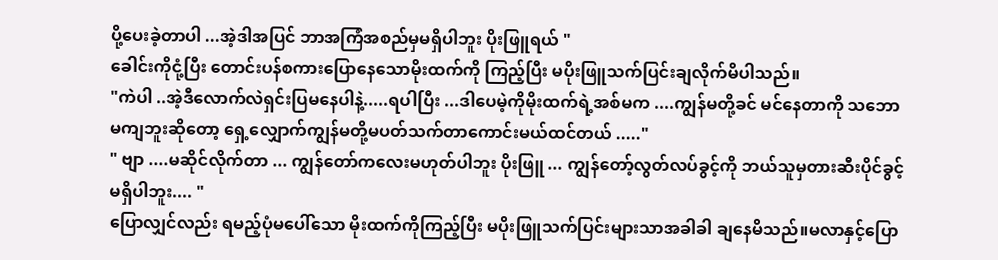ပို့ပေးခဲ့တာပါ ...အဲ့ဒါအပြင် ဘာအကြံအစည်မှမရှိပါဘူး ပိုးဖြူရယ် "
ခေါင်းကိုငုံ့ပြီး တောင်းပန်စကားပြောနေသောမိုးထက်ကို ကြည့်ပြီး မပိုးဖြူသက်ပြင်းချလိုက်မိပါသည်။
"ကဲပါ ..အဲ့ဒီလောက်လဲရှင်းပြမနေပါနဲ့.....ရပါပြီး ...ဒါပေမဲ့ကိုမိုးထက်ရဲ့အစ်မက ....ကျွန်မတို့ခင် မင်နေတာကို သဘောမကျဘူးဆိုတော့ ရှေ့လျှောက်ကျွန်မတို့မပတ်သက်တာကောင်းမယ်ထင်တယ် ....."
" ဗျာ ....မဆိုင်လိုက်တာ ... ကျွန်တော်ကလေးမဟုတ်ပါဘူး ပိုးဖြူ ... ကျွန်တော့်လွတ်လပ်ခွင့်ကို ဘယ်သူမှတားဆီးပိုင်ခွင့်မရှိပါဘူး.... "
ပြောလျှင်လည်း ရမည့်ပုံမပေါ်သော မိုးထက်ကိုကြည့်ပြီး မပိုးဖြူသက်ပြင်းများသာအခါခါ ချနေမိသည်။မလာနှင့်ပြော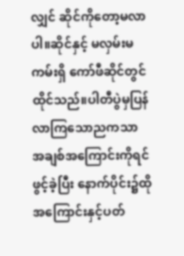လျှင် ဆိုင်ကိုတော့မလာပါ။ဆိုင်နှင့် မလှမ်းမကမ်းရှိ ကော်ဖီဆိုင်တွင် ထိုင်သည်။ပါတီပွဲမှပြန်လာကြသောညကသာ အချစ်အကြောင်းကိုရင်ဖွင့်ခဲ့ပြီး နောက်ပိုင်း၌ထိုအကြောင်းနှင့်ပတ်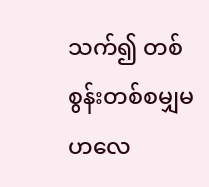သက်၍ တစ်စွန်းတစ်စမျှမဟလေ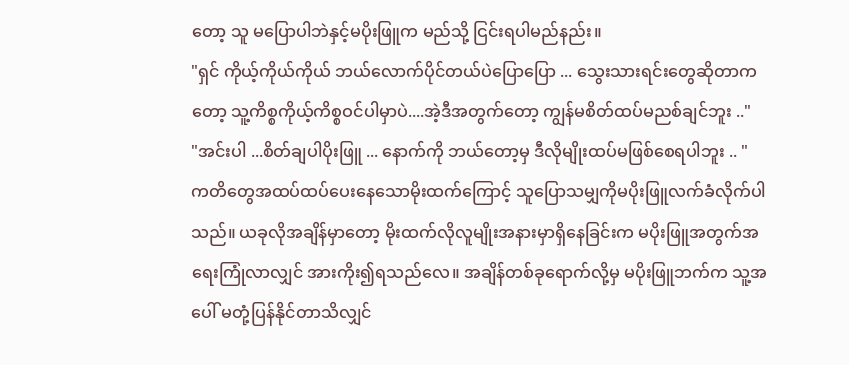တော့ သူ မပြောပါဘဲနှင့်မပိုးဖြူက မည်သို့ ငြင်းရပါမည်နည်း။
"ရှင် ကိုယ့်ကိုယ်ကိုယ် ဘယ်လောက်ပိုင်တယ်ပဲပြောပြော ... သွေးသားရင်းတွေဆိုတာကတော့ သူ့ကိစ္စကိုယ့်ကိစ္စဝင်ပါမှာပဲ....အဲ့ဒီအတွက်တော့ ကျွန်မစိတ်ထပ်မညစ်ချင်ဘူး .."
"အင်းပါ ...စိတ်ချပါပိုးဖြူ ... နောက်ကို ဘယ်တော့မှ ဒီလိုမျိုးထပ်မဖြစ်စေရပါဘူး .. "
ကတိတွေအထပ်ထပ်ပေးနေသောမိုးထက်ကြောင့် သူပြောသမျှကိုမပိုးဖြူလက်ခံလိုက်ပါသည်။ ယခုလိုအချိန်မှာတော့ မိုးထက်လိုလူမျိုးအနားမှာရှိနေခြင်းက မပိုးဖြူအတွက်အရေးကြုံလာလျှင် အားကိုး၍ရသည်လေ။ အချိန်တစ်ခုရောက်လို့မှ မပိုးဖြူဘက်က သူ့အပေါ် မတုံ့ပြန်နိုင်တာသိလျှင်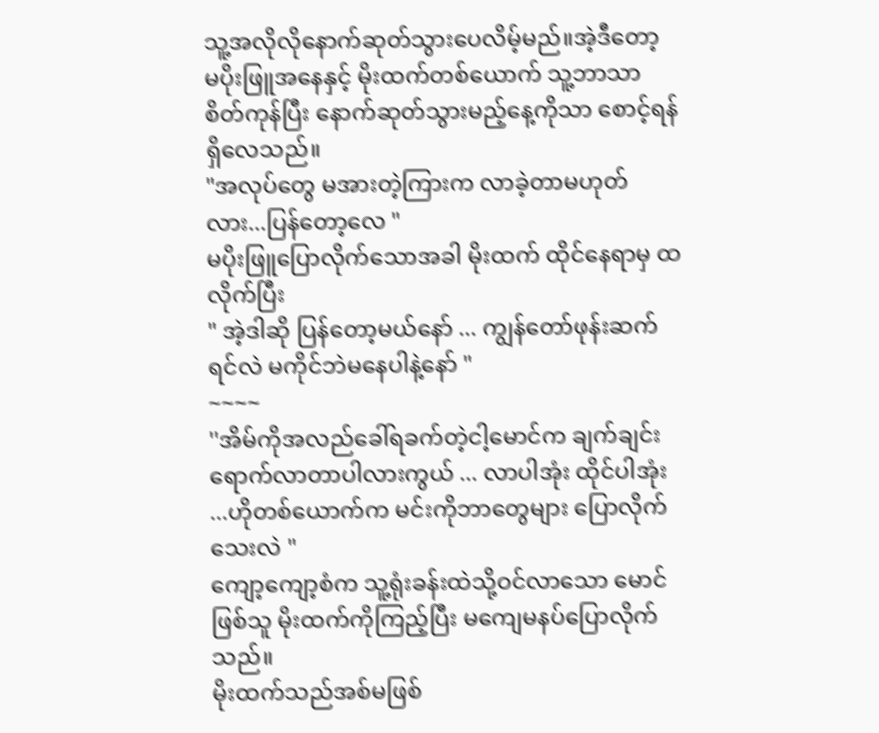သူ့အလိုလိုနောက်ဆုတ်သွားပေလိမ့်မည်။အဲ့ဒီတော့ မပိုးဖြူအနေနှင့် မိုးထက်တစ်ယောက် သူ့ဘာသာစိတ်ကုန်ပြီး နောက်ဆုတ်သွားမည့်နေ့ကိုသာ စောင့်ရန်ရှိလေသည်။
"အလုပ်တွေ မအားတဲ့ကြားက လာခဲ့တာမဟုတ်လား...ပြန်တော့လေ "
မပိုးဖြူပြောလိုက်သောအခါ မိုးထက် ထိုင်နေရာမှ ထလိုက်ပြီး
" အဲ့ဒါဆို ပြန်တော့မယ်နော် ... ကျွန်တော်ဖုန်းဆက်ရင်လဲ မကိုင်ဘဲမနေပါနဲ့နော် "
~~~~
''အိမ်ကိုအလည်ခေါ်ရခက်တဲ့ငါ့မောင်က ချက်ချင်းရောက်လာတာပါလားကွယ် ... လာပါအုံး ထိုင်ပါအုံး ...ဟိုတစ်ယောက်က မင်းကိုဘာတွေများ ပြောလိုက်သေးလဲ "
ကျော့ကျော့စံက သူ့ရုံးခန်းထဲသို့ဝင်လာသော မောင်ဖြစ်သူ မိုးထက်ကိုကြည့်ပြီး မကျေမနပ်ပြောလိုက်သည်။
မိုးထက်သည်အစ်မဖြစ်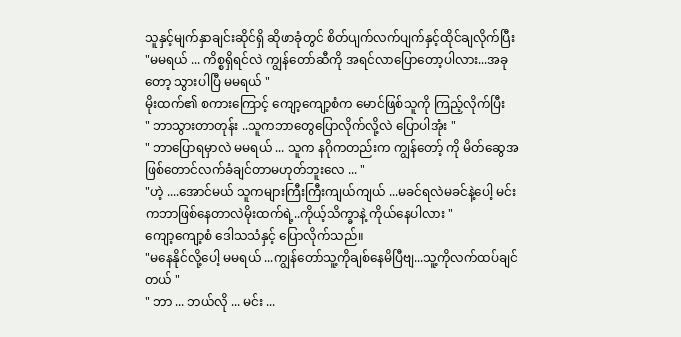သူနှင့်မျက်နှာချင်းဆိုင်ရှိ ဆိုဖာခုံတွင် စိတ်ပျက်လက်ပျက်နှင့်ထိုင်ချလိုက်ပြီး
"မမရယ် ... ကိစ္စရှိရင်လဲ ကျွန်တော်ဆီကို အရင်လာပြောတော့ပါလား...အခုတော့ သွားပါပြီ မမရယ် "
မိုးထက်၏ စကားကြောင့် ကျော့ကျော့စံက မောင်ဖြစ်သူကို ကြည့်လိုက်ပြီး
" ဘာသွားတာတုန်း ..သူကဘာတွေပြောလိုက်လို့လဲ ပြောပါအုံး "
" ဘာပြောရမှာလဲ မမရယ် ... သူက နဂိုကတည်းက ကျွန်တော့် ကို မိတ်ဆွေအဖြစ်တောင်လက်ခံချင်တာမဟုတ်ဘူးလေ ... "
"ဟဲ့ ....အောင်မယ် သူကများကြီးကြီးကျယ်ကျယ် ...မခင်ရလဲမခင်နဲ့ပေါ့ မင်းကဘာဖြစ်နေတာလဲမိုးထက်ရဲ့..ကိုယ့်သိက္ခာနဲ့ ကိုယ်နေပါလား "
ကျော့ကျော့စံ ဒေါသသံနှင့် ပြောလိုက်သည်။
"မနေနိုင်လို့ပေါ့ မမရယ် ...ကျွန်တော်သူ့ကိုချစ်နေမိပြီဗျ...သူ့ကိုလက်ထပ်ချင်တယ် "
" ဘာ ... ဘယ်လို ... မင်း ...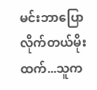မင်းဘာပြောလိုက်တယ်မိုးထက်...သူက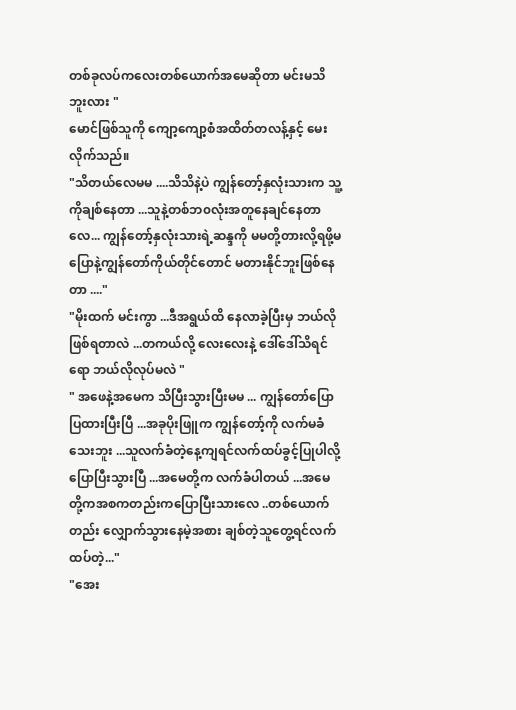တစ်ခုလပ်ကလေးတစ်ယောက်အမေဆိုတာ မင်းမသိဘူးလား "
မောင်ဖြစ်သူကို ကျော့ကျော့စံအထိတ်တလန့်နှင့် မေးလိုက်သည်။
"သိတယ်လေမမ ....သိသိနဲ့ပဲ ကျွန်တော့်နှလုံးသားက သူ့ကိုချစ်နေတာ ...သူနဲ့တစ်ဘ၀လုံးအတူနေချင်နေတာလေ... ကျွန်တော့်နှလုံးသားရဲ့ဆန္ဒကို မမတို့တားလို့ရဖို့မပြောနဲ့ကျွန်တော်ကိုယ်တိုင်တောင် မတားနိုင်ဘူးဖြစ်နေတာ ...."
"မိုးထက် မင်းကွာ ...ဒီအရွယ်ထိ နေလာခဲ့ပြီးမှ ဘယ်လိုဖြစ်ရတာလဲ ...တကယ်လို့ လေးလေးနဲ့ ဒေါ်ဒေါ်သိရင်ရော ဘယ်လိုလုပ်မလဲ "
" အဖေနဲ့အမေက သိပြီးသွားပြီးမမ ... ကျွန်တော်ပြောပြထားပြီးပြီ ...အခုပိုးဖြူက ကျွန်တော့်ကို လက်မခံသေးဘူး ...သူလက်ခံတဲ့နေ့ကျရင်လက်ထပ်ခွင့်ပြုပါလို့ ပြောပြီးသွားပြီ ...အမေတို့က လက်ခံပါတယ် ...အမေတို့ကအစကတည်းကပြောပြီးသားလေ ..တစ်ယောက်တည်း လျှောက်သွားနေမဲ့အစား ချစ်တဲ့သူတွေ့ရင်လက်ထပ်တဲ့..."
"အေး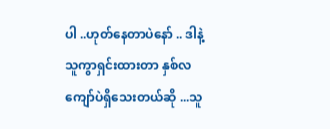ပါ ..ဟုတ်နေတာပဲနော် .. ဒါနဲ့ သူကွာရှင်းထားတာ နှစ်လကျော်ပဲရှိသေးတယ်ဆို ...သူ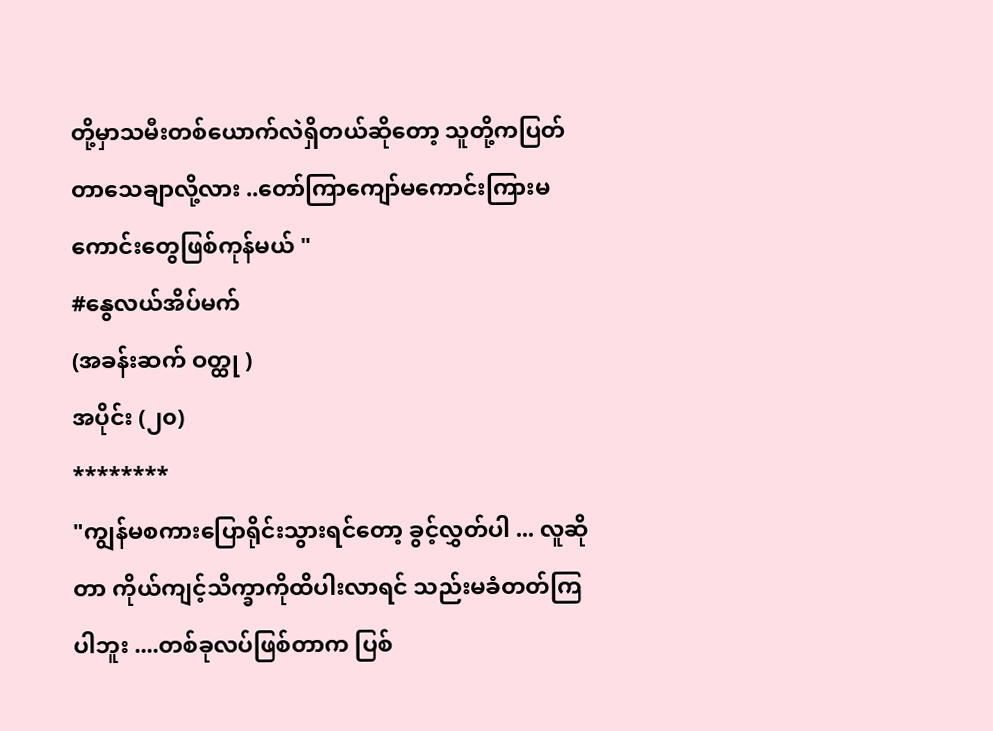တို့မှာသမီးတစ်ယောက်လဲရှိတယ်ဆိုတော့ သူတို့ကပြတ်တာသေချာလို့လား ..တော်ကြာကျော်မကောင်းကြားမကောင်းတွေဖြစ်ကုန်မယ် "
#နွေလယ်အိပ်မက်
(အခန်းဆက် ဝတ္ထု )
အပိုင်း (၂၀)
********
"ကျွန်မစကားပြောရိုင်းသွားရင်တော့ ခွင့်လွှတ်ပါ ... လူဆိုတာ ကိုယ်ကျင့်သိက္ခာကိုထိပါးလာရင် သည်းမခံတတ်ကြပါဘူး ....တစ်ခုလပ်ဖြစ်တာက ပြစ်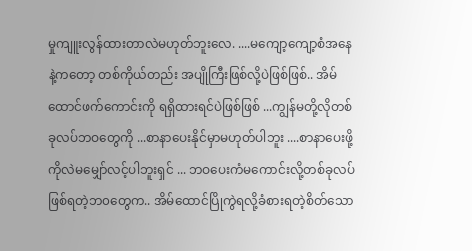မှုကျူးလွန်ထားတာလဲမဟုတ်ဘူးလေ. ....မကျော့ကျော့စံအနေနဲ့ကတော့ တစ်ကိုယ်တည်း အပျိုကြီးဖြစ်လို့ပဲဖြစ်ဖြစ်.. အိမ်ထောင်ဖက်ကောင်းကို ရရှိထားရင်ပဲဖြစ်ဖြစ် ...ကျွန်မတို့လိုတစ်ခုလပ်ဘဝတွေကို ...စာနာပေးနိုင်မှာမဟုတ်ပါဘူး ....စာနာပေးဖို့ ကိုလဲမမျှော်လင့်ပါဘူးရှင် ... ဘဝပေးကံမကောင်းလို့တစ်ခုလပ်ဖြစ်ရတဲ့ဘ၀တွေက.. အိမ်ထောင်ပြိုကွဲရလို့ခံစားရတဲ့စိတ်သော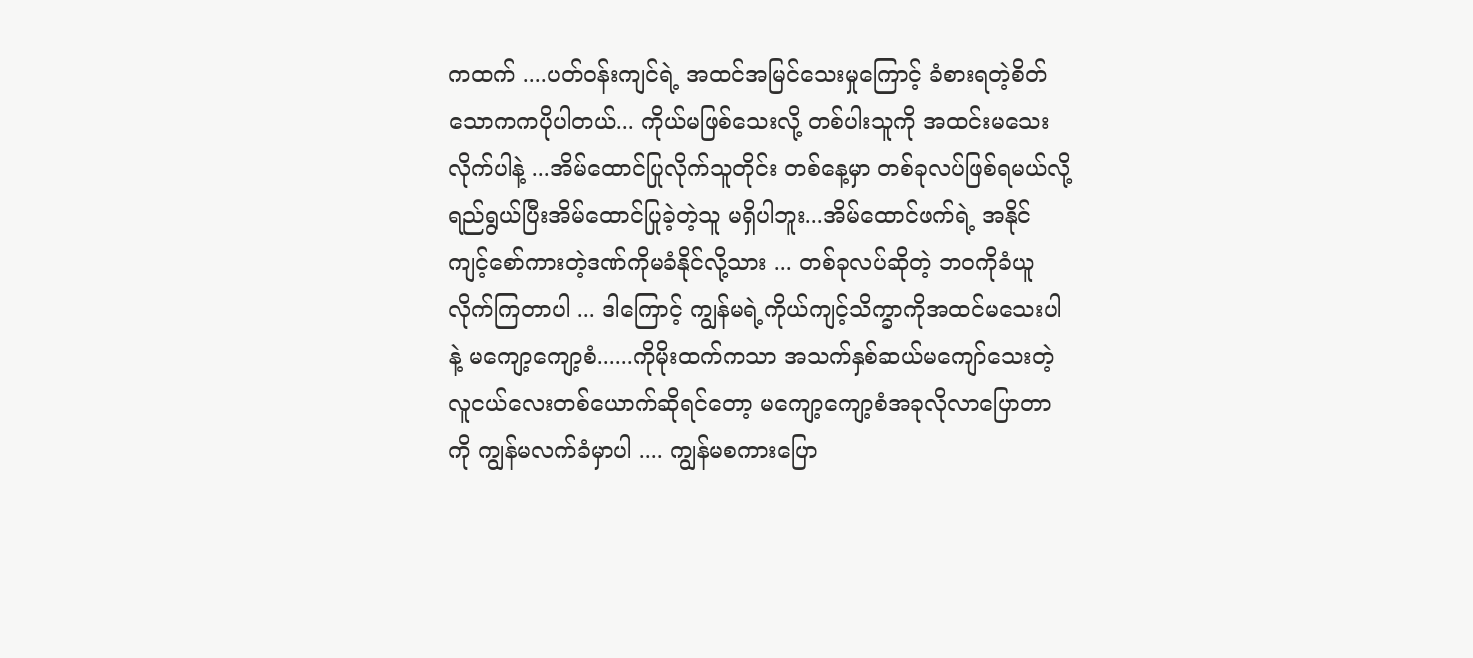ကထက် ....ပတ်ဝန်းကျင်ရဲ့ အထင်အမြင်သေးမှုကြောင့် ခံစားရတဲ့စိတ်သောကကပိုပါတယ်... ကိုယ်မဖြစ်သေးလို့ တစ်ပါးသူကို အထင်းမသေးလိုက်ပါနဲ့ ...အိမ်ထောင်ပြုလိုက်သူတိုင်း တစ်နေ့မှာ တစ်ခုလပ်ဖြစ်ရမယ်လို့ရည်ရွယ်ပြီးအိမ်ထောင်ပြုခဲ့တဲ့သူ မရှိပါဘူး...အိမ်ထောင်ဖက်ရဲ့ အနိုင်ကျင့်စော်ကားတဲ့ဒဏ်ကိုမခံနိုင်လို့သား ... တစ်ခုလပ်ဆိုတဲ့ ဘ၀ကိုခံယူလိုက်ကြတာပါ ... ဒါကြောင့် ကျွန်မရဲ့ကိုယ်ကျင့်သိက္ခာကိုအထင်မသေးပါနဲ့ မကျော့ကျော့စံ......ကိုမိုးထက်ကသာ အသက်နှစ်ဆယ်မကျော်သေးတဲ့ လူငယ်လေးတစ်ယောက်ဆိုရင်တော့ မကျော့ကျော့စံအခုလိုလာပြောတာကို ကျွန်မလက်ခံမှာပါ .... ကျွန်မစကားပြော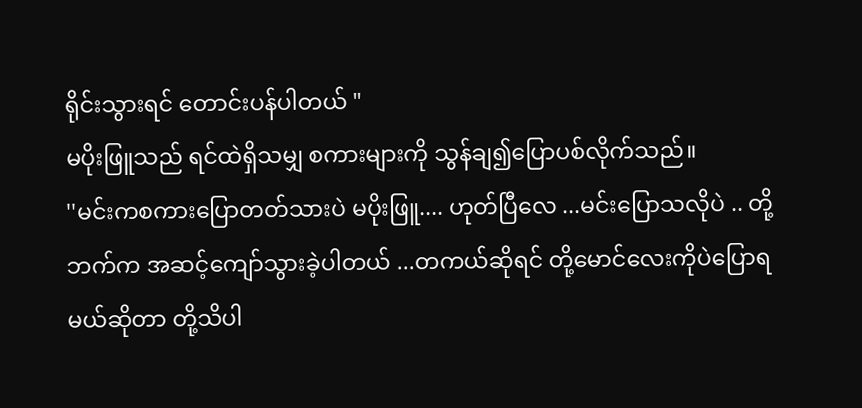ရိုင်းသွားရင် တောင်းပန်ပါတယ် "
မပိုးဖြူသည် ရင်ထဲရှိသမျှ စကားများကို သွန်ချ၍ပြောပစ်လိုက်သည်။
''မင်းကစကားပြောတတ်သားပဲ မပိုးဖြူ.... ဟုတ်ပြီလေ ...မင်းပြောသလိုပဲ .. တို့ဘက်က အဆင့်ကျော်သွားခဲ့ပါတယ် ...တကယ်ဆိုရင် တို့မောင်လေးကိုပဲပြောရမယ်ဆိုတာ တို့သိပါ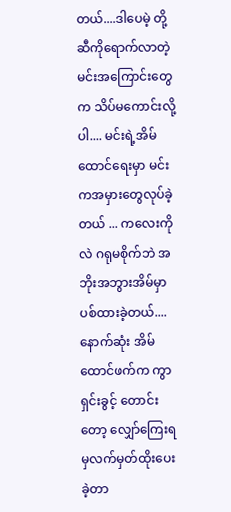တယ်....ဒါပေမဲ့ တို့ဆီကိုရောက်လာတဲ့ မင်းအကြောင်းတွေက သိပ်မကောင်းလို့ပါ.... မင်းရဲ့အိမ်ထောင်ရေးမှာ မင်းကအမှားတွေလုပ်ခဲ့တယ် ... ကလေးကိုလဲ ဂရုမစိုက်ဘဲ အဘိုးအဘွားအိမ်မှာ ပစ်ထားခဲ့တယ်.... နောက်ဆုံး အိမ်ထောင်ဖက်က ကွာရှင်းခွင့် တောင်းတော့ လျှော်ကြေးရမှလက်မှတ်ထိုးပေးခဲ့တာ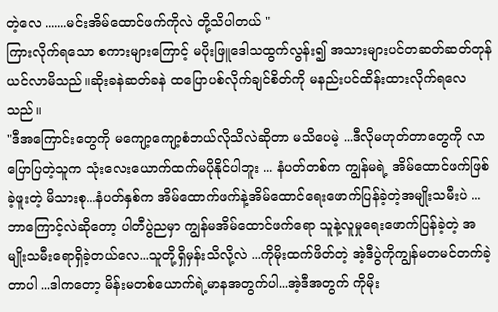တဲ့လေ .......မင်းအိမ်ထောင်ဖက်ကိုလဲ တို့သိပါတယ် "
ကြားလိုက်ရသော စကားများကြောင့် မပိုးဖြူဒေါသထွက်လွန်း၍ အသားများပင်တဆတ်ဆတ်တုန်ယင်လာမိသည်။ဆိုးခနဲဆတ်ခနဲ ထပြောပစ်လိုက်ချင်စိတ်ကို မနည်းပင်ထိန်းထားလိုက်ရလေသည်။
"ဒီအကြောင်းတွေကို မကျော့ကျော့စံဘယ်လိုသိလဲဆိုတာ မသိပေမဲ့ ...ဒီလိုမဟုတ်တာတွေကို လာပြောပြတဲ့သူက သုံးလေးယောက်ထက်မပိုနိုင်ပါဘူး ... နံပတ်တစ်က ကျွန်မရဲ့ အိမ်ထောင်ဖက်ဖြစ်ခဲ့ဖူးတဲ့ မိသားစု...နံပတ်နှစ်က အိမ်ထောက်ဖက်နဲ့အိမ်ထောင်ရေးဖောက်ပြန်ခဲ့တဲ့အမျိုးသမီးပဲ ...ဘာကြောင့်လဲဆိုတော့ ပါတီပွဲညမှာ ကျွန်မအိမ်ထောင်ဖက်ရော သူနဲ့လူမှုရေးဖောက်ပြန်ခဲ့တဲ့ အမျိုးသမီးရောရှိခဲ့တယ်လေ...သူတို့ရှိမှန်းသိလို့လဲ ...ကိုမိုးထက်ဖိတ်တဲ့ အဲ့ဒီပွဲကိုကျွန်မတမင်တက်ခဲ့တာပါ ...ဒါကတော့ မိန်းမတစ်ယောက်ရဲ့မာနအတွက်ပါ...အဲ့ဒီအတွက် ကိုမိုး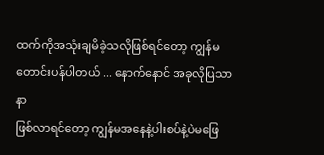ထက်ကိုအသုံးချမိခဲ့သလိုဖြစ်ရင်တော့ ကျွန်မတောင်းပန်ပါတယ် ... နောက်နောင် အခုလိုပြသာနာ
ဖြစ်လာရင်တော့ ကျွန်မအနေနဲ့ပါးစပ်နဲ့ပဲမဖြေ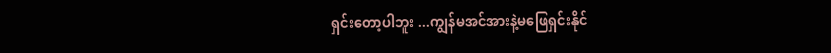ရှင်းတော့ပါဘူး ...ကျွန်မအင်အားနဲ့မဖြေရှင်းနိုင်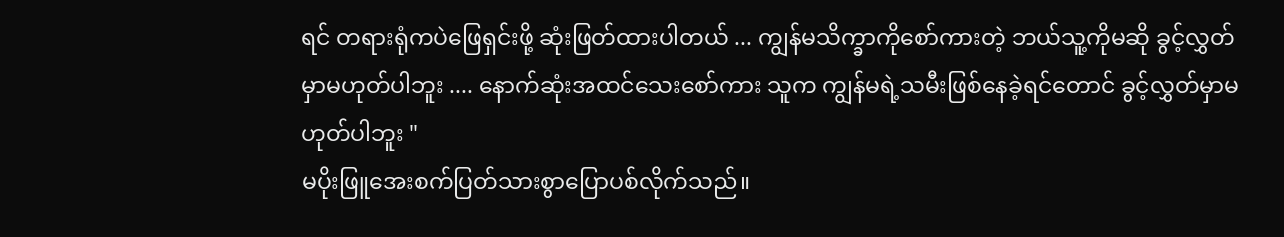ရင် တရားရုံကပဲဖြေရှင်းဖို့ ဆုံးဖြတ်ထားပါတယ် ... ကျွန်မသိက္ခာကိုစော်ကားတဲ့ ဘယ်သူ့ကိုမဆို ခွင့်လွှတ်မှာမဟုတ်ပါဘူး .... နောက်ဆုံးအထင်သေးစော်ကား သူက ကျွန်မရဲ့သမီးဖြစ်နေခဲ့ရင်တောင် ခွင့်လွှတ်မှာမဟုတ်ပါဘူး "
မပိုးဖြူအေးစက်ပြတ်သားစွာပြောပစ်လိုက်သည်။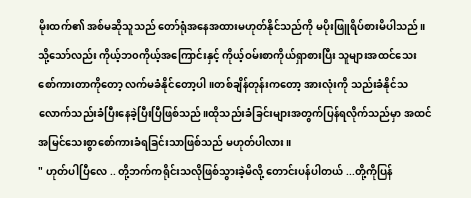မိုးထက်၏ အစ်မဆိုသူသည် တော်ရုံအနေအထားမဟုတ်နိုင်သည်ကို မပိုးဖြူရိပ်စားမိပါသည်။ သို့သော်လည်း ကိုယ့်ဘ၀ကိုယ့်အကြောင်းနှင့် ကိုယ့်ဝမ်းစာကိုယ်ရှာစားပြီး သူများအထင်သေးစော်ကားတာကိုတော့ လက်မခံနိုင်တော့ပါ။တစ်ချိန်တုန်းကတော့ အားလုံးကို သည်းခံနိုင်သလောက်သည်းခံပြီးနေခဲ့ပြီးပြီဖြစ်သည်။ထိုသည်းခံခြင်းများအတွက်ပြန်ရလိုက်သည်မှာ အထင်အမြင်သေးစွာစော်ကားခံရခြင်းသာဖြစ်သည် မဟုတ်ပါလား။
" ဟုတ်ပါပြီလေ .. တို့ဘက်ကရိုင်းသလိုဖြစ်သွားခဲ့မိလို့ တောင်းပန်ပါတယ် ...တို့ကိုပြန်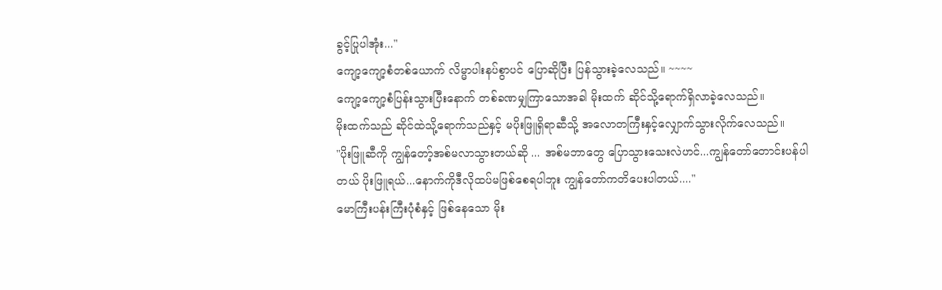ခွင့်ပြုပါအုံး..."
ကျော့ကျော့စံတစ်ယောက် လိမ္မာပါးနပ်စွာပင် ပြောဆိုပြီး ပြန်သွားခဲ့လေသည်။ ~~~~
ကျော့ကျော့စံပြန်းသွားပြီးနောက် တစ်ခဏမျှကြာသောအခါ မိုးထက် ဆိုင်သို့ရောက်ရှိလာခဲ့လေသည်။
မိုးထက်သည် ဆိုင်ထဲသို့ရောက်သည်နှင့် မပိုးဖြူရှိရာဆီသို့ အလောတကြီးနှင့်လျှောက်သွားလိုက်လေသည်။
"ပိုးဖြူဆီကို ကျွန်တော့်အစ်မလာသွားတယ်ဆို ... အစ်မဘာတွေ ပြောသွားသေးလဲဟင်...ကျွန်တော်တောင်းပန်ပါတယ် ပိုးဖြူရယ်...နောက်ကိုဒီလိုထပ်မဖြစ်စေရပါဘူး ကျွန်တော်ကတိပေးပါတယ်...."
မောကြီးပန်းကြီးပုံစံနှင့် ဖြစ်နေသော မိုး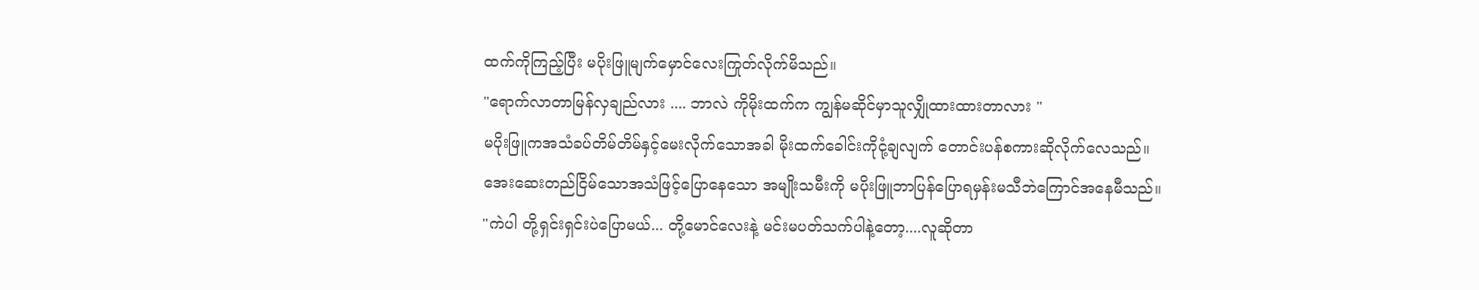ထက်ကိုကြည့်ပြီး မပိုးဖြူမျက်မှောင်လေးကြုတ်လိုက်မိသည်။
"ရောက်လာတာမြန်လှချည်လား .... ဘာလဲ ကိုမိုးထက်က ကျွန်မဆိုင်မှာသူလျှိုထားထားတာလား "
မပိုးဖြူကအသံခပ်တိမ်တိမ်နှင့်မေးလိုက်သောအခါ မိုးထက်ခေါင်းကိုငုံ့ချလျက် တောင်းပန်စကားဆိုလိုက်လေသည်။
အေးဆေးတည်ငြိမ်သောအသံဖြင့်ပြောနေသော အမျိုးသမီးကို မပိုးဖြူဘာပြန်ပြောရမှန်းမသီဘဲကြောင်အနေမီသည်။
"ကဲပါ တို့ရှင်းရှင်းပဲပြောမယ်... တို့မောင်လေးနဲ့ မင်းမပတ်သက်ပါနဲ့တော့....လူဆိုတာ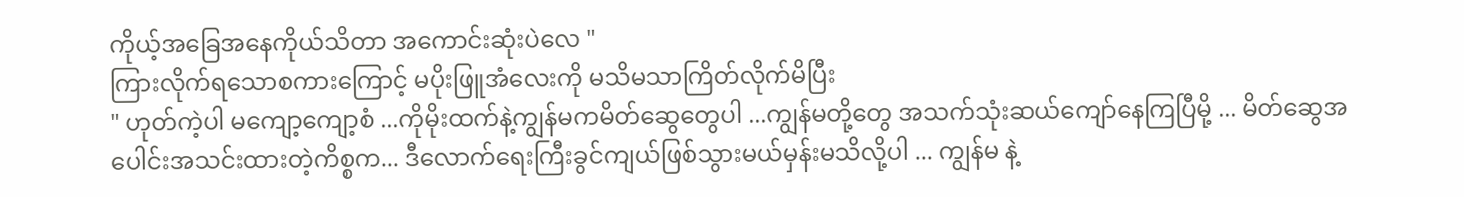ကိုယ့်အခြေအနေကိုယ်သိတာ အကောင်းဆုံးပဲလေ "
ကြားလိုက်ရသောစကားကြောင့် မပိုးဖြူအံလေးကို မသိမသာကြိတ်လိုက်မိပြီး
" ဟုတ်ကဲ့ပါ မကျော့ကျော့စံ ...ကိုမိုးထက်နဲ့ကျွန်မကမိတ်ဆွေတွေပါ ...ကျွန်မတို့တွေ အသက်သုံးဆယ်ကျော်နေကြပြီမို့ ... မိတ်ဆွေအပေါင်းအသင်းထားတဲ့ကိစ္စက... ဒီလောက်ရေးကြီးခွင်ကျယ်ဖြစ်သွားမယ်မှန်းမသိလို့ပါ ... ကျွန်မ နဲ့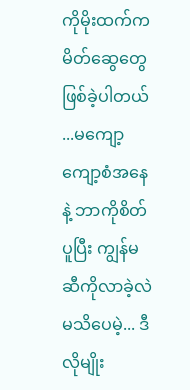ကိုမိုးထက်က မိတ်ဆွေတွေဖြစ်ခဲ့ပါတယ် ...မကျော့ကျော့စံအနေနဲ့ ဘာကိုစိတ်ပူပြီး ကျွန်မဆီကိုလာခဲ့လဲမသိပေမဲ့... ဒီလိုမျိုး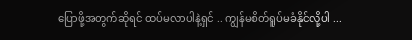ပြောဖို့အတွက်ဆိုရင် ထပ်မလာပါနဲ့ရှင် .. ကျွန်မစိတ်ရူပ်မခံနိုင်လို့ပါ ...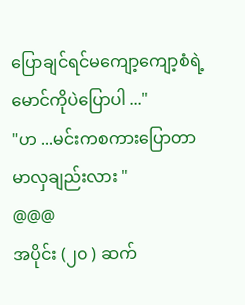ပြောချင်ရင်မကျော့ကျော့စံရဲ့မောင်ကိုပဲပြောပါ ..."
"ဟ ...မင်းကစကားပြောတာမာလှချည်းလား "
@@@
အပိုင်း (၂၀ ) ဆက်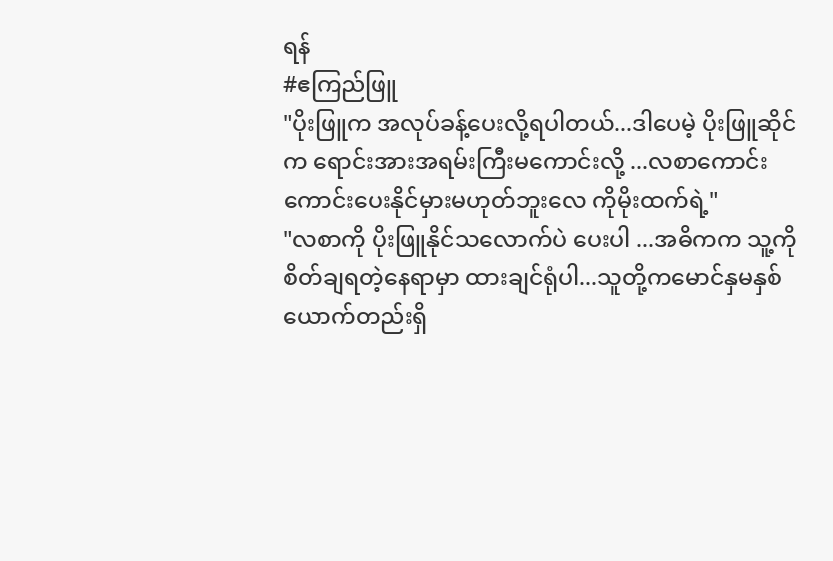ရန်
#ဧကြည်ဖြူ
"ပိုးဖြူက အလုပ်ခန့်ပေးလို့ရပါတယ်...ဒါပေမဲ့ ပိုးဖြူဆိုင်က ရောင်းအားအရမ်းကြီးမကောင်းလို့ ...လစာကောင်းကောင်းပေးနိုင်မှားမဟုတ်ဘူးလေ ကိုမိုးထက်ရဲ့"
"လစာကို ပိုးဖြူနိုင်သလောက်ပဲ ပေးပါ ...အဓိကက သူ့ကိုစိတ်ချရတဲ့နေရာမှာ ထားချင်ရုံပါ...သူတို့ကမောင်နှမနှစ်ယောက်တည်းရှိ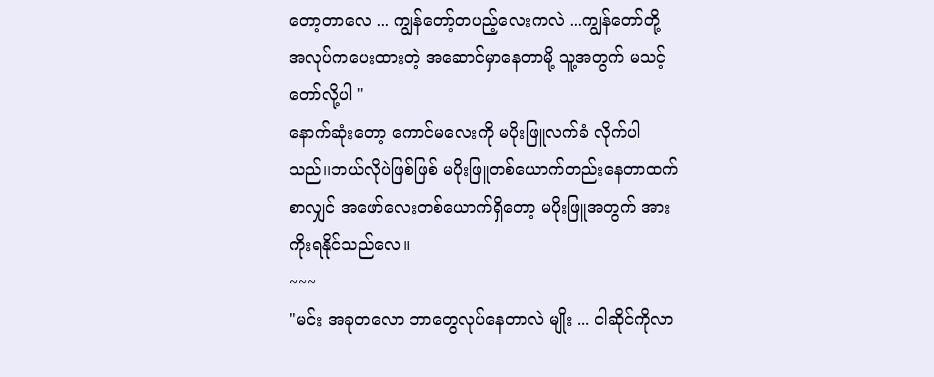တော့တာလေ ... ကျွန်တော့်တပည့်လေးကလဲ ...ကျွန်တော်တို့ အလုပ်ကပေးထားတဲ့ အဆောင်မှာနေတာမို့ သူ့အတွက် မသင့်တော်လို့ပါ "
နောက်ဆုံးတော့ ကောင်မလေးကို မပိုးဖြူလက်ခံ လိုက်ပါသည်၊၊ဘယ်လိုပဲဖြစ်ဖြစ် မပိုးဖြူတစ်ယောက်တည်းနေတာထက်စာလျှင် အဖော်လေးတစ်ယောက်ရှိတော့ မပိုးဖြူအတွက် အားကိုးရနိုင်သည်လေ။
~~~
"မင်း အခုတလော ဘာတွေလုပ်နေတာလဲ မျိုး ... ငါဆိုင်ကိုလာ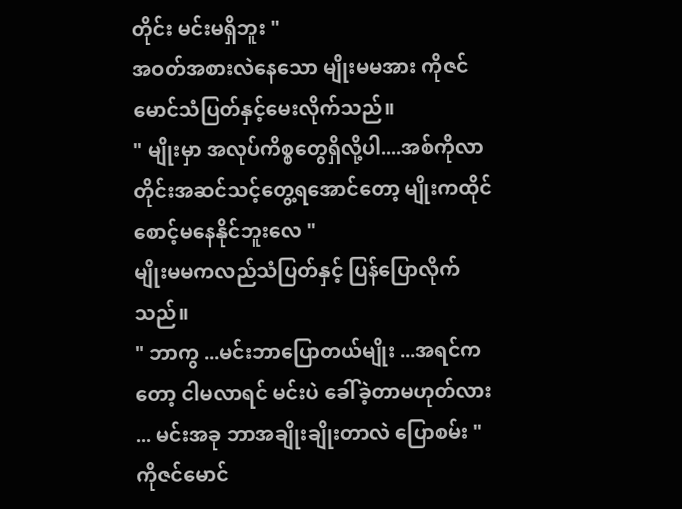တိုင်း မင်းမရှိဘူး "
အဝတ်အစားလဲနေသော မျိုးမမအား ကိုဇင်မောင်သံပြတ်နှင့်မေးလိုက်သည်။
" မျိုးမှာ အလုပ်ကိစ္စတွေရှိလို့ပါ....အစ်ကိုလာတိုင်းအဆင်သင့်တွေ့ရအောင်တော့ မျိုးကထိုင်စောင့်မနေနိုင်ဘူးလေ "
မျိုးမမကလည်သံပြတ်နှင့် ပြန်ပြောလိုက်သည်။
" ဘာကွ ...မင်းဘာပြောတယ်မျိုး ...အရင်ကတော့ ငါမလာရင် မင်းပဲ ခေါ်ခဲ့တာမဟုတ်လား ... မင်းအခု ဘာအချိုးချိုးတာလဲ ပြောစမ်း "
ကိုဇင်မောင်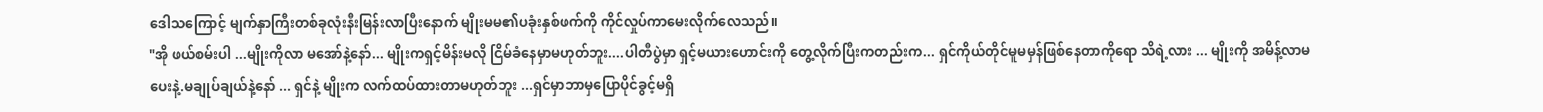ဒေါသကြောင့် မျက်နှာကြီးတစ်ခုလုံးနီးမြန်းလာပြီးနောက် မျိုးမမ၏ပခုံးနှစ်ဖက်ကို ကိုင်လှုပ်ကာမေးလိုက်လေသည်။
"အို ဖယ်စမ်းပါ ...မျိုးကိုလာ မအော်နဲ့နော်... မျိုးကရှင့်မိန်းမလို ငြိမ်ခံနေမှာမဟုတ်ဘူး....ပါတီပွဲမှာ ရှင့်မယားဟောင်းကို တွေ့လိုက်ပြီးကတည်းက... ရှင်ကိုယ်တိုင်မူမမှန်ဖြစ်နေတာကိုရော သိရဲ့လား ... မျိုးကို အမိန့်လာမပေးနဲ့.မချုပ်ချယ်နဲ့နော် ... ရှင်နဲ့ မျိုးက လက်ထပ်ထားတာမဟုတ်ဘူး ...ရှင်မှာဘာမှပြောပိုင်ခွင့်မရှိ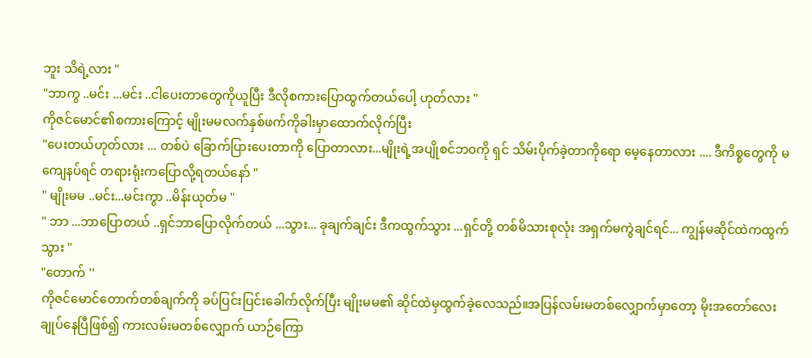ဘူး သိရဲ့လား "
"ဘာကွ ..မင်း ...မင်း ..ငါပေးတာတွေကိုယူပြီး ဒီလိုစကားပြောထွက်တယ်ပေါ့ ဟုတ်လား "
ကိုဇင်မောင်၏စကားကြောင့် မျိုးမမလက်နှစ်ဖက်ကိုခါးမှာထောက်လိုက်ပြီး
"ပေးတယ်ဟုတ်လား ... တစ်ပဲ ခြောက်ပြားပေးတာကို ပြောတာလား...မျိုးရဲ့အပျိုစင်ဘ၀ကို ရှင် သိမ်းပိုက်ခဲ့တာကိုရော မေ့နေတာလား .... ဒီကိစ္စတွေကို မကျေနပ်ရင် တရားရုံးကပြောလို့ရတယ်နော် "
" မျိုးမမ ..မင်း...မင်းကွာ ..မိန်းယုတ်မ "
" ဘာ ...ဘာပြောတယ် ..ရှင်ဘာပြောလိုက်တယ် ...သွား... ခုချက်ချင်း ဒီကထွက်သွား ...ရှင်တို့ တစ်မိသားစုလုံး အရှက်မကွဲချင်ရင်... ကျွန်မဆိုင်ထဲကထွက်သွား "
"တောက် ''
ကိုဇင်မောင်တောက်တစ်ချက်ကို ခပ်ပြင်းပြင်းခေါက်လိုက်ပြီး မျိုးမမ၏ ဆိုင်ထဲမှထွက်ခဲ့လေသည်။အပြန်လမ်းမတစ်လျှောက်မှာတော့ မိုးအတော်လေးချုပ်နေပြီဖြစ်၍ ကားလမ်းမတစ်လျှောက် ယာဉ်ကြော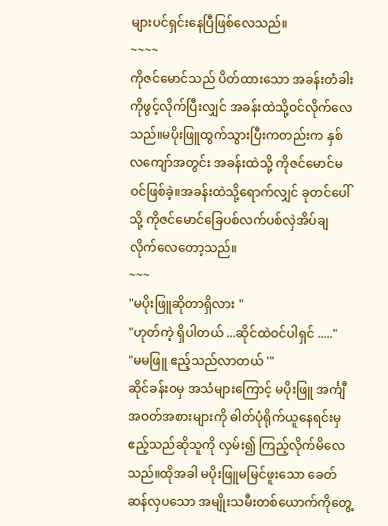များပင်ရှင်းနေပြီဖြစ်လေသည်။
~~~~
ကိုဇင်မောင်သည် ပိတ်ထားသော အခန်းတံခါးကိုဖွင့်လိုက်ပြီးလျှင် အခန်းထဲသို့ဝင်လိုက်လေသည်။မပိုးဖြူထွက်သွားပြီးကတည်းက နှစ်လကျော်အတွင်း အခန်းထဲသို့ ကိုဇင်မောင်မဝင်ဖြစ်ခဲ့။အခန်းထဲသို့ရောက်လျှင် ခုတင်ပေါ်သို့ ကိုဇင်မောင်ခြေပစ်လက်ပစ်လှဲအိပ်ချလိုက်လေတော့သည်။
~~~
"မပိုးဖြူဆိုတာရှိလား "
"ဟုတ်ကဲ့ ရှိပါတယ် ...ဆိုင်ထဲဝင်ပါရှင် ....."
"မမဖြူ ဧည့်သည်လာတယ် '"
ဆိုင်ခန်း၀မှ အသံများကြောင့် မပိုးဖြူ အင်္ကျီအဝတ်အစားများကို ဓါတ်ပုံရိုက်ယူနေရင်းမှ ဧည့်သည်ဆိုသူကို လှမ်း၍ ကြည့်လိုက်မိလေသည်။ထိုအခါ မပိုးဖြူမမြင်ဖူးသော ခေတ်ဆန်လှပသော အမျိုးသမီးတစ်ယောက်ကိုတွေ့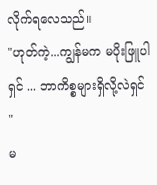လိုက်ရလေသည်။
"ဟုတ်ကဲ့...ကျွန်မက မပိုးဖြူပါရှင် ... ဘာကိစ္စများရှိလို့လဲရှင် "
မ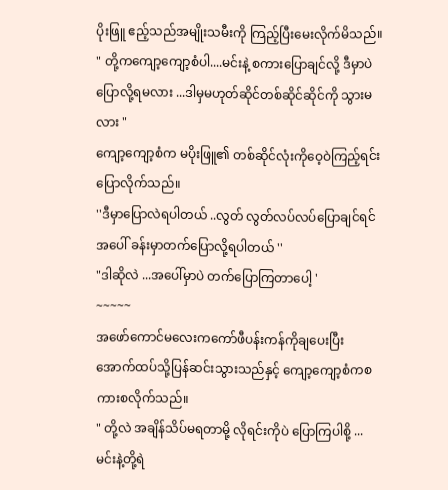ပိုးဖြူ ဧည့်သည်အမျိုးသမီးကို ကြည့်ပြီးမေးလိုက်မိသည်။
" တို့ကကျော့ကျော့စံပါ....မင်းနဲ့ စကားပြောချင်လို့ ဒီမှာပဲပြောလို့ရမလား ...ဒါမှမဟုတ်ဆိုင်တစ်ဆိုင်ဆိုင်ကို သွားမလား "
ကျော့ကျော့စံက မပိုးဖြူ၏ တစ်ဆိုင်လုံးကိုဝေ့ဝဲကြည့်ရင်း ပြောလိုက်သည်။
''ဒီမှာပြောလဲရပါတယ် ..လွတ် လွတ်လပ်လပ်ပြောချင်ရင် အပေါ် ခန်းမှာတက်ပြောလို့ရပါတယ် ''
"ဒါဆိုလဲ ...အပေါ်မှာပဲ တက်ပြောကြတာပေါ့ '
~~~~~
အဖော်ကောင်မလေးကကော်ဖီပန်းကန်ကိုချပေးပြီး အောက်ထပ်သို့ပြန်ဆင်းသွားသည်နှင့် ကျော့ကျော့စံကစကားစလိုက်သည်။
" တို့လဲ အချိန်သိပ်မရတာမို့ လိုရင်းကိုပဲ ပြောကြပါစို့ ... မင်းနဲ့တို့ရဲ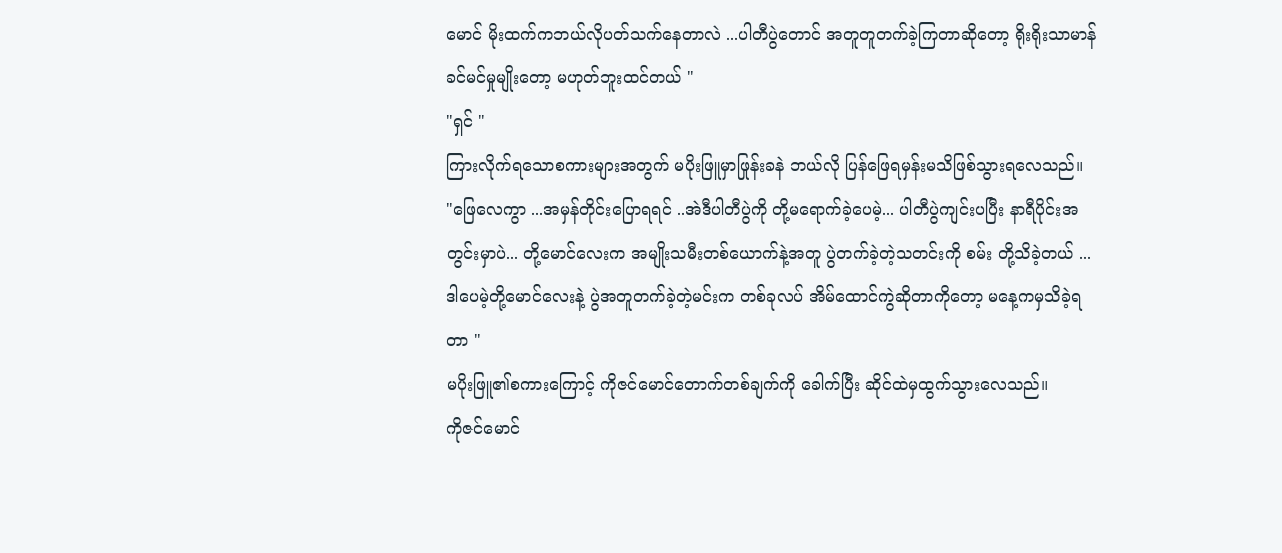မောင် မိုးထက်ကဘယ်လိုပတ်သက်နေတာလဲ ...ပါတီပွဲတောင် အတူတူတက်ခဲ့ကြတာဆိုတော့ ရိုးရိုးသာမာန်ခင်မင်မှုမျိုးတော့ မဟုတ်ဘူးထင်တယ် "
"ရှင် "
ကြားလိုက်ရသောစကားများအတွက် မပိုးဖြူမှာဖြုန်းခနဲ ဘယ်လို ပြန်ဖြေရမှန်းမသိဖြစ်သွားရလေသည်။
"ဖြေလေကွာ ...အမှန်တိုင်းပြောရရင် ..အဲဒီပါတီပွဲကို တို့မရောက်ခဲ့ပေမဲ့... ပါတီပွဲကျင်းပပြီး နာရီပိုင်းအတွင်းမှာပဲ... တို့မောင်လေးက အမျိုးသမီးတစ်ယောက်နဲ့အတူ ပွဲတက်ခဲ့တဲ့သတင်းကို စမ်း တို့သိခဲ့တယ် ... ဒါပေမဲ့တို့မောင်လေးနဲ့ ပွဲအတူတက်ခဲ့တဲ့မင်းက တစ်ခုလပ် အိမ်ထောင်ကွဲဆိုတာကိုတော့ မနေ့ကမှသိခဲ့ရတာ "
မပိုးဖြူ၏စကားကြောင့် ကိုဇင်မောင်တောက်တစ်ချက်ကို ခေါက်ပြီး ဆိုင်ထဲမှထွက်သွားလေသည်။
ကိုဇင်မောင်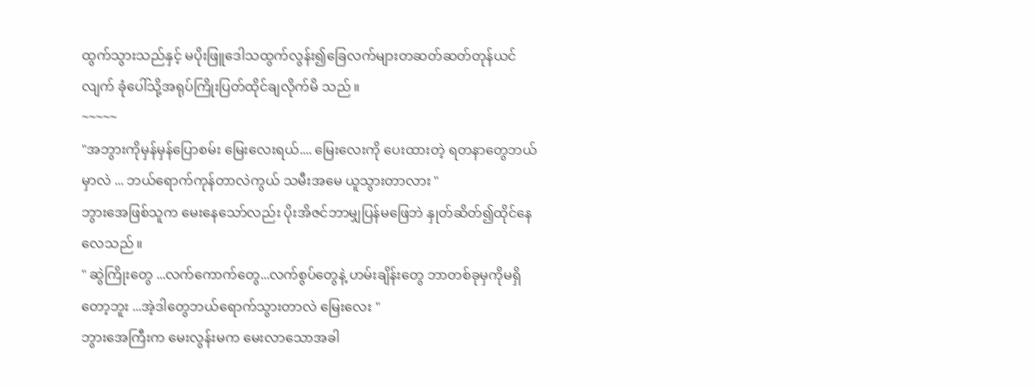ထွက်သွားသည်နှင့် မပိုးဖြူဒေါသထွက်လွန်း၍ခြေလက်များတဆတ်ဆတ်တုန်ယင်လျက် ခုံပေါ်သို့အရုပ်ကြိုးပြတ်ထိုင်ချလိုက်မိ သည်။
~~~~~
"အဘွားကိုမှန်မှန်ပြောစမ်း မြေးလေးရယ်.... မြေးလေးကို ပေးထားတဲ့ ရတနာတွေဘယ်မှာလဲ ... ဘယ်ရောက်ကုန်တာလဲကွယ် သမီးအမေ ယူသွားတာလား "
ဘွားအေဖြစ်သူက မေးနေသော်လည်း ပိုးအိဇင်ဘာမျှပြန်မဖြေဘဲ နှုတ်ဆိတ်၍ထိုင်နေလေသည်။
" ဆွဲကြိုးတွေ ...လက်ကောက်တွေ...လက်စွပ်တွေနဲ့ ဟမ်းချိန်းတွေ ဘာတစ်ခုမှကိုမရှိတော့ဘူး ...အဲ့ဒါတွေဘယ်ရောက်သွားတာလဲ မြေးလေး "
ဘွားအေကြီးက မေးလွန်းမက မေးလာသောအခါ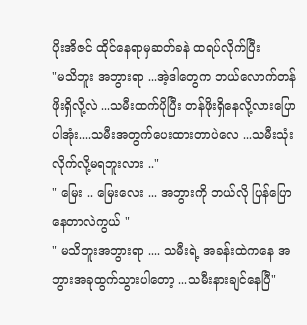ပိုးအိဇင် ထိုင်နေရာမှဆတ်ခနဲ ထရပ်လိုက်ပြီး
"မသိဘူး အဘွားရာ ...အဲ့ဒါတွေက ဘယ်လောက်တန်ဖိုးရှိလို့လဲ ...သမီးထက်ပိုပြီး တန်ဖိုးရှိနေလို့လားပြောပါအုံး....သမီးအတွက်ပေးထားတာပဲလေ ...သမီးသုံးလိုက်လို့မရဘူးလား .."
" မြေး .. မြေးလေး ... အဘွားကို ဘယ်လို ပြန်ပြောနေတာလဲကွယ် "
" မသိဘူးအဘွားရာ .... သမီးရဲ့ အခန်းထဲကနေ အဘွားအခုထွက်သွားပါတော့ ...သမီးနားချင်နေပြီ"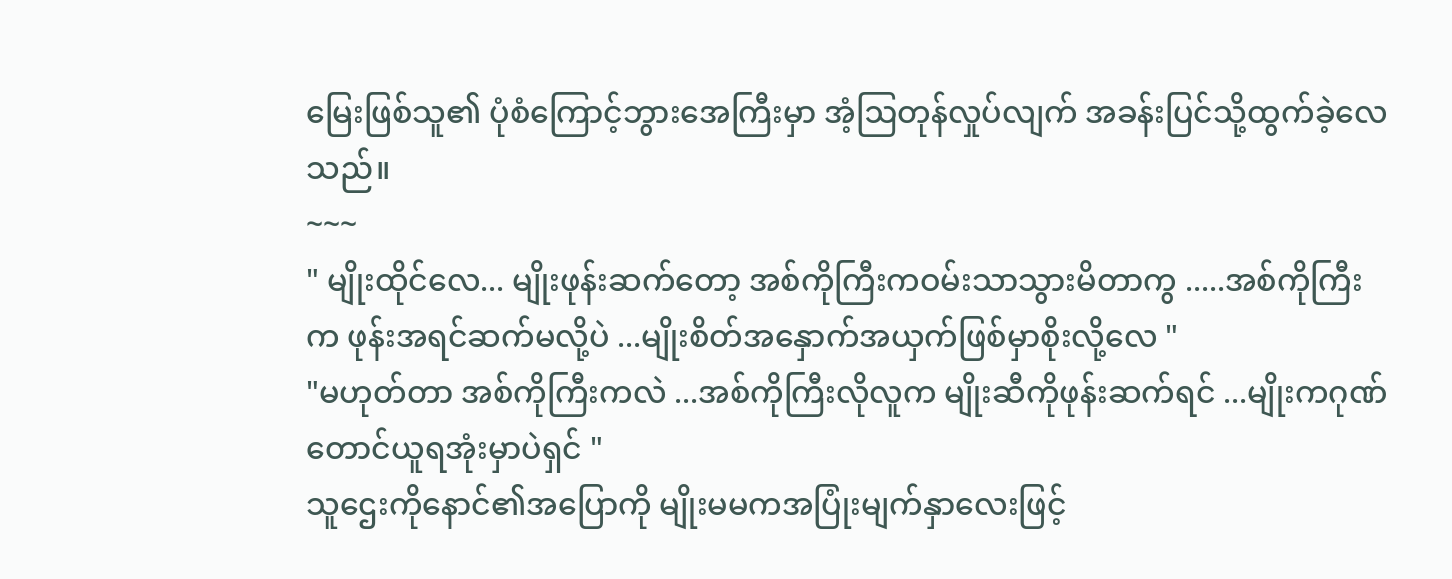မြေးဖြစ်သူ၏ ပုံစံကြောင့်ဘွားအေကြီးမှာ အံ့ဩတုန်လှုပ်လျက် အခန်းပြင်သို့ထွက်ခဲ့လေသည်။
~~~
" မျိုးထိုင်လေ... မျိုးဖုန်းဆက်တော့ အစ်ကိုကြီးကဝမ်းသာသွားမိတာကွ .....အစ်ကိုကြီးက ဖုန်းအရင်ဆက်မလို့ပဲ ...မျိုးစိတ်အနှောက်အယှက်ဖြစ်မှာစိုးလို့လေ "
"မဟုတ်တာ အစ်ကိုကြီးကလဲ ...အစ်ကိုကြီးလိုလူက မျိုးဆီကိုဖုန်းဆက်ရင် ...မျိုးကဂုဏ်တောင်ယူရအုံးမှာပဲရှင် "
သူဌေးကိုနောင်၏အပြောကို မျိုးမမကအပြုံးမျက်နှာလေးဖြင့်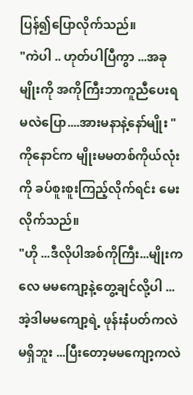ပြန်၍ပြောလိုက်သည်။
"ကဲပါ .. ဟုတ်ပါပြီကွာ ...အခု မျိုးကို အကိုကြီးဘာကူညီပေးရမလဲပြော....အားမနာနဲ့နော်မျိုး "
ကိုနောင်က မျိုးမမတစ်ကိုယ်လုံးကို ခပ်စူးစူးကြည့်လိုက်ရင်း မေးလိုက်သည်။
"ဟို ...ဒီလိုပါအစ်ကိုကြီး...မျိုးကလေ မမကျော့နဲ့တွေ့ချင်လို့ပါ ...အဲ့ဒါမမကျော့ရဲ့ ဖုန်းနံပတ်ကလဲမရှိဘူး ...ပြီးတော့မမကျော့ကလဲ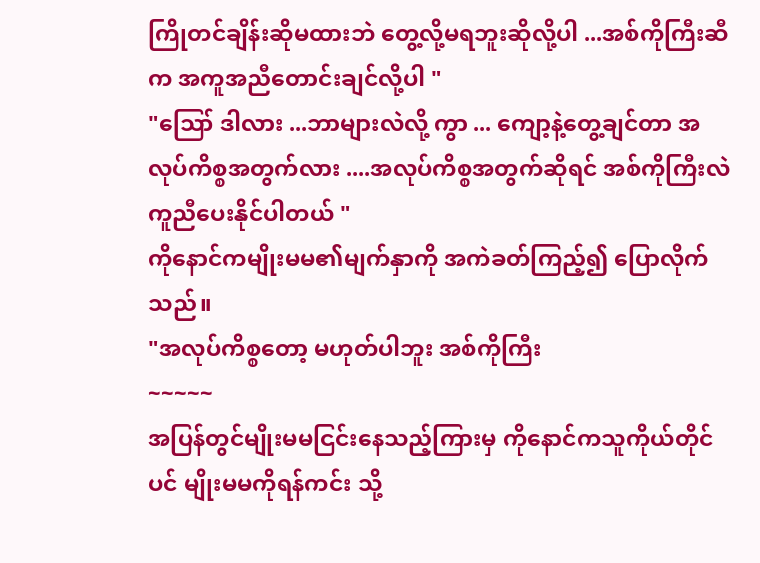ကြိုတင်ချိန်းဆိုမထားဘဲ တွေ့လို့မရဘူးဆိုလို့ပါ ...အစ်ကိုကြီးဆီက အကူအညီတောင်းချင်လို့ပါ "
"ဪ ဒါလား ...ဘာများလဲလို့ ကွာ ... ကျော့နဲ့တွေ့ချင်တာ အလုပ်ကိစ္စအတွက်လား ....အလုပ်ကိစ္စအတွက်ဆိုရင် အစ်ကိုကြီးလဲကူညီပေးနိုင်ပါတယ် "
ကိုနောင်ကမျိုးမမ၏မျက်နှာကို အကဲခတ်ကြည့်၍ ပြောလိုက်သည်။
"အလုပ်ကိစ္စတော့ မဟုတ်ပါဘူး အစ်ကိုကြီး
~~~~~
အပြန်တွင်မျိုးမမငြင်းနေသည့်ကြားမှ ကိုနောင်ကသူကိုယ်တိုင်ပင် မျိုးမမကိုရန်ကင်း သို့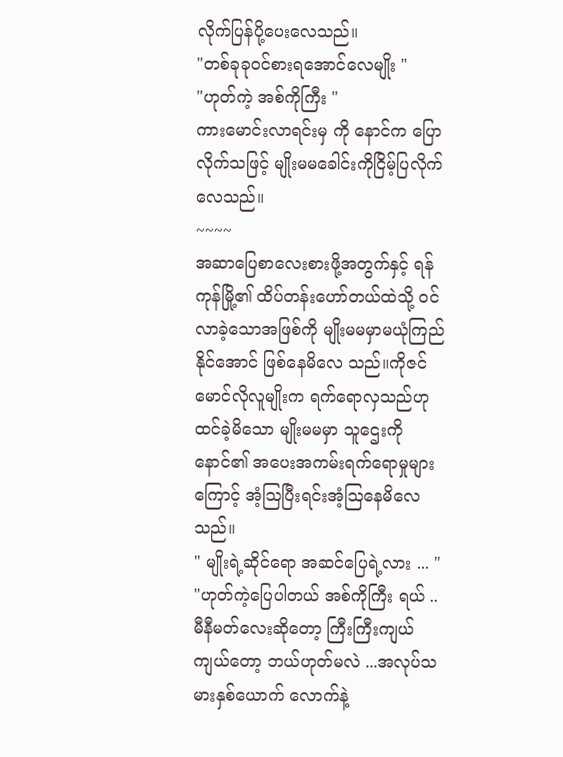လိုက်ပြန်ပို့ပေးလေသည်။
"တစ်ခုခုဝင်စားရအောင်လေမျိုး "
"ဟုတ်ကဲ့ အစ်ကိုကြီး "
ကားမောင်းလာရင်းမှ ကို နောင်က ပြောလိုက်သဖြင့် မျိုးမမခေါင်းကိုငြိမ့်ပြလိုက်လေသည်။
~~~~
အဆာပြေစာလေးစားဖို့အတွက်နှင့် ရန်ကုန်မြို့၏ ထိပ်တန်းဟော်တယ်ထဲသို့ ဝင်လာခဲ့သောအဖြစ်ကို မျိုးမမမှာမယုံကြည်နိုင်အောင် ဖြစ်နေမိလေ သည်။ကိုဇင်မောင်လိုလူမျိုးက ရက်ရောလှသည်ဟုထင်ခဲ့မိသော မျိုးမမမှာ သူဌေးကိုနောင်၏ အပေးအကမ်းရက်ရောမှုများကြောင့် အံ့ဩပြီးရင်းအံ့ဩနေမိလေသည်။
" မျိုးရဲ့ဆိုင်ရော အဆင်ပြေရဲ့လား ... "
"ဟုတ်ကဲ့ပြေပါတယ် အစ်ကိုကြီး ရယ် .. မီနီမတ်လေးဆိုတော့ ကြီးကြီးကျယ်ကျယ်တော့ ဘယ်ဟုတ်မလဲ ...အလုပ်သမားနှစ်ယောက် လောက်နဲ့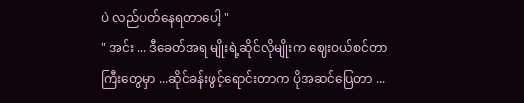ပဲ လည်ပတ်နေရတာပေါ့ "
" အင်း ... ဒီခေတ်အရ မျိုးရဲ့ဆိုင်လိုမျိုးက ဈေးဝယ်စင်တာကြီးတွေမှာ ...ဆိုင်ခန်းဖွင့်ရောင်းတာက ပိုအဆင်ပြေတာ ...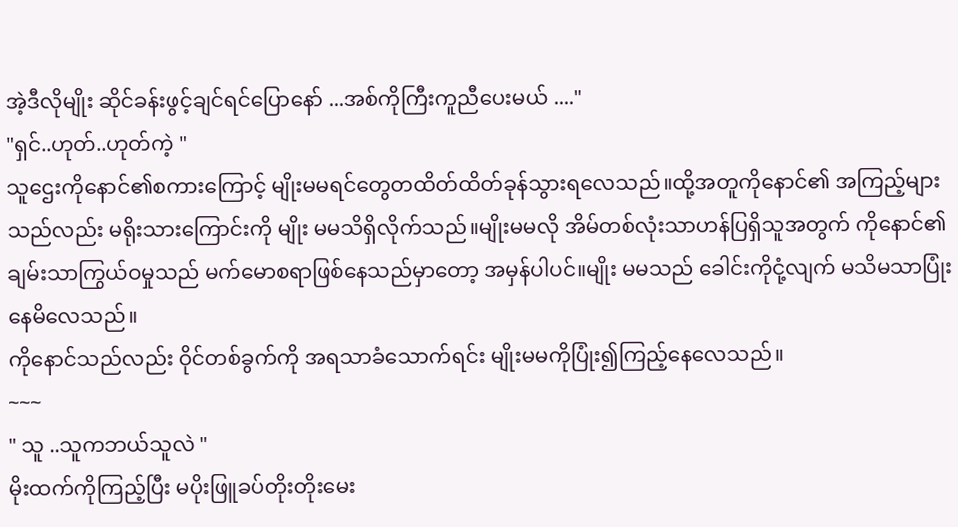အဲ့ဒီလိုမျိုး ဆိုင်ခန်းဖွင့်ချင်ရင်ပြောနော် ...အစ်ကိုကြီးကူညီပေးမယ် ...."
"ရှင်..ဟုတ်..ဟုတ်ကဲ့ "
သူဌေးကိုနောင်၏စကားကြောင့် မျိုးမမရင်တွေတထိတ်ထိတ်ခုန်သွားရလေသည်။ထို့အတူကိုနောင်၏ အကြည့်များသည်လည်း မရိုးသားကြောင်းကို မျိုး မမသိရှိလိုက်သည်။မျိုးမမလို အိမ်တစ်လုံးသာဟန်ပြရှိသူအတွက် ကိုနောင်၏ချမ်းသာကြွယ်ဝမှုသည် မက်မောစရာဖြစ်နေသည်မှာတော့ အမှန်ပါပင်။မျိုး မမသည် ခေါင်းကိုငုံ့လျက် မသိမသာပြုံးနေမိလေသည်။
ကိုနောင်သည်လည်း ဝိုင်တစ်ခွက်ကို အရသာခံသောက်ရင်း မျိုးမမကိုပြုံး၍ကြည့်နေလေသည်။
~~~
" သူ ..သူကဘယ်သူလဲ "
မိုးထက်ကိုကြည့်ပြီး မပိုးဖြူခပ်တိုးတိုးမေး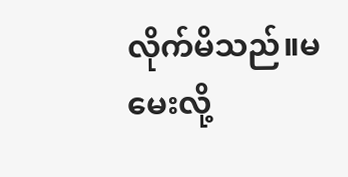လိုက်မိသည်။မမေးလို့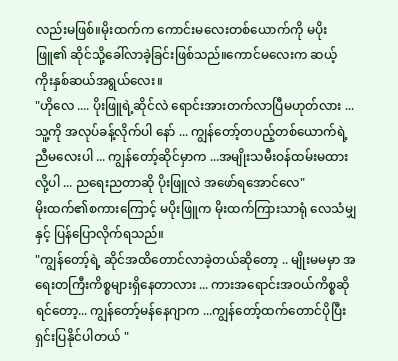လည်းမဖြစ်။မိုးထက်က ကောင်းမလေးတစ်ယောက်ကို မပိုးဖြူ၏ ဆိုင်သို့ခေါ်လာခဲ့ခြင်းဖြစ်သည်။ကောင်မလေးက ဆယ့် ကိုးနှစ်ဆယ်အရွယ်လေး။
"ဟိုလေ .... ပိုးဖြူရဲ့ဆိုင်လဲ ရောင်းအားတက်လာပြီမဟုတ်လား ... သူ့ကို အလုပ်ခန့်လိုက်ပါ နော် ... ကျွန်တော့်တပည့်တစ်ယောက်ရဲ့ ညီမလေးပါ ... ကျွန်တော့်ဆိုင်မှာက ...အမျိုးသမီးဝန်ထမ်းမထားလို့ပါ ... ညရေးညတာဆို ပိုးဖြူလဲ အဖော်ရအောင်လေ"
မိုးထက်၏စကားကြောင့် မပိုးဖြူက မိုးထက်ကြားသာရုံ လေသံမျှနှင့် ပြန်ပြောလိုက်ရသည်။
"ကျွန်တော့်ရဲ့ ဆိုင်အထိတောင်လာခဲ့တယ်ဆိုတော့ .. မျိုးမမမှာ အရေးတကြီးကိစ္စများရှိနေတာလား ... ကားအရောင်းအဝယ်ကိစ္စဆိုရင်တော့... ကျွန်တော့်မန်နေဂျာက ...ကျွန်တော့်ထက်တောင်ပိုပြီးရှင်းပြနိုင်ပါတယ် "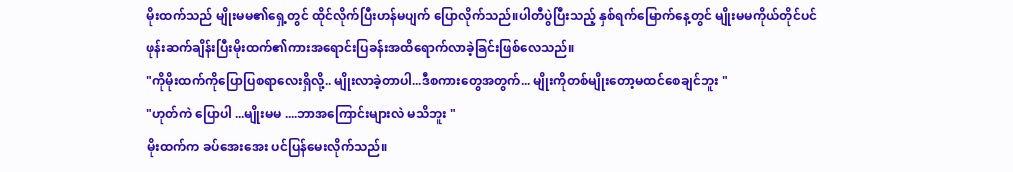မိုးထက်သည် မျိုးမမ၏ရှေ့တွင် ထိုင်လိုက်ပြီးဟန်မပျက် ပြောလိုက်သည်။ပါတီပွဲပြီးသည့် နှစ်ရက်မြောက်နေ့တွင် မျိုးမမကိုယ်တိုင်ပင် ဖုန်းဆက်ချိန်းပြီးမိုးထက်၏ကားအရောင်းပြခန်းအထိရောက်လာခဲ့ခြင်းဖြစ်လေသည်။
"ကိုမိုးထက်ကိုပြောပြစရာလေးရှိလို့.. မျိုးလာခဲ့တာပါ...ဒီစကားတွေအတွက်... မျိုးကိုတစ်မျိုးတော့မထင်စေချင်ဘူး "
"ဟုတ်ကဲ ပြောပါ ...မျိုးမမ ....ဘာအကြောင်းများလဲ မသိဘူး "
မိုးထက်က ခပ်အေးအေး ပင်ပြန်မေးလိုက်သည်။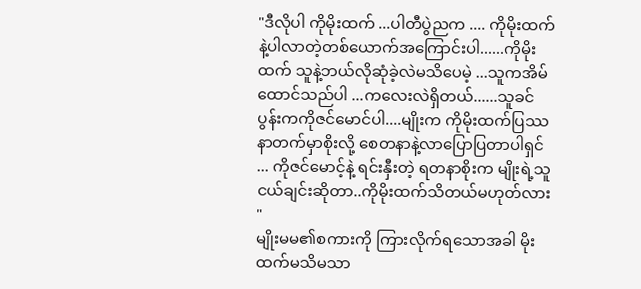"ဒီလိုပါ ကိုမိုးထက် ...ပါတီပွဲညက .... ကိုမိုးထက်နဲ့ပါလာတဲ့တစ်ယောက်အကြောင်းပါ......ကိုမိုးထက် သူနဲ့ဘယ်လိုဆုံခဲ့လဲမသိပေမဲ့ ...သူကအိမ်ထောင်သည်ပါ ...ကလေးလဲရှိတယ်......သူခင်ပွန်းကကိုဇင်မောင်ပါ....မျိုးက ကိုမိုးထက်ပြဿနာတက်မှာစိုးလို့ စေတနာနဲ့လာပြောပြတာပါရှင် ... ကိုဇင်မောင့်နဲ့ ရင်းနှီးတဲ့ ရတနာစိုးက မျိုးရဲ့သူငယ်ချင်းဆိုတာ..ကိုမိုးထက်သိတယ်မဟုတ်လား "
မျိုးမမ၏စကားကို ကြားလိုက်ရသောအခါ မိုးထက်မသိမသာ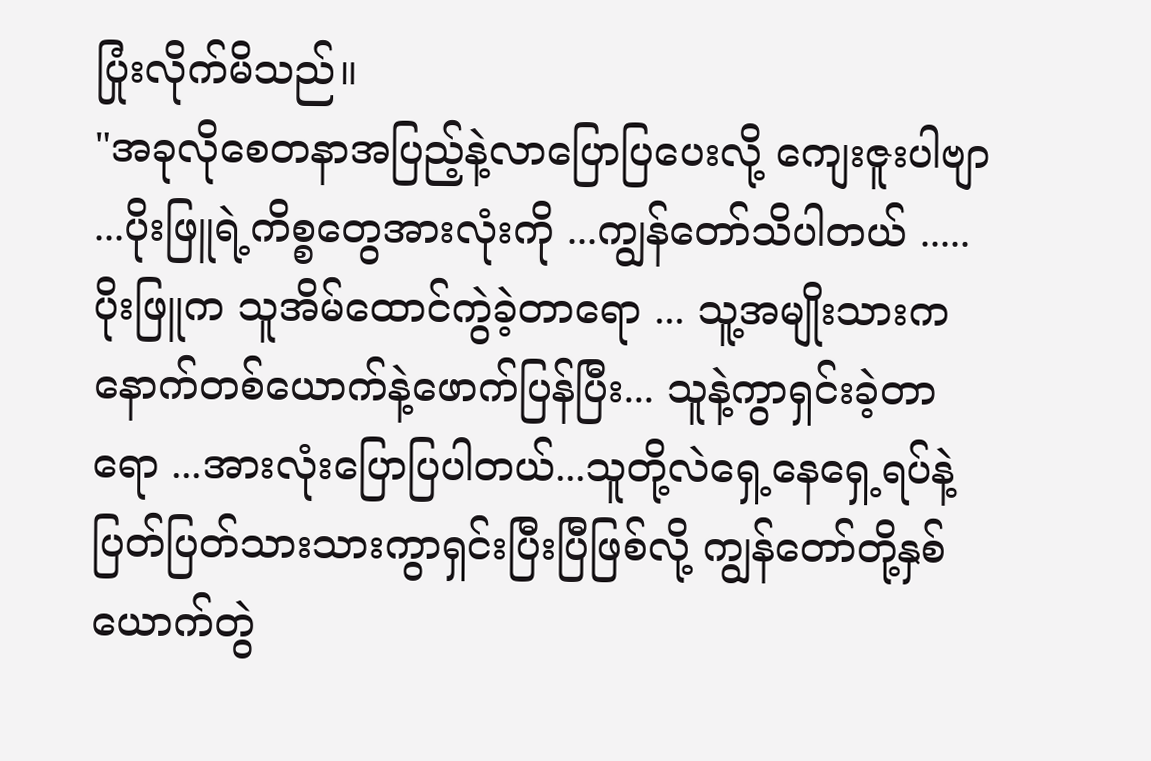ပြုံးလိုက်မိသည်။
"အခုလိုစေတနာအပြည့်နဲ့လာပြောပြပေးလို့ ကျေးဇူးပါဗျာ ...ပိုးဖြူရဲ့ကိစ္စတွေအားလုံးကို ...ကျွန်တော်သိပါတယ် ..... ပိုးဖြူက သူအိမ်ထောင်ကွဲခဲ့တာရော ... သူ့အမျိုးသားက နောက်တစ်ယောက်နဲ့ဖောက်ပြန်ပြီး... သူနဲ့ကွာရှင်းခဲ့တာရော ...အားလုံးပြောပြပါတယ်...သူတို့လဲရှေ့နေရှေ့ရပ်နဲ့ ပြတ်ပြတ်သားသားကွာရှင်းပြီးပြီဖြစ်လို့ ကျွန်တော်တို့နှစ်ယောက်တွဲ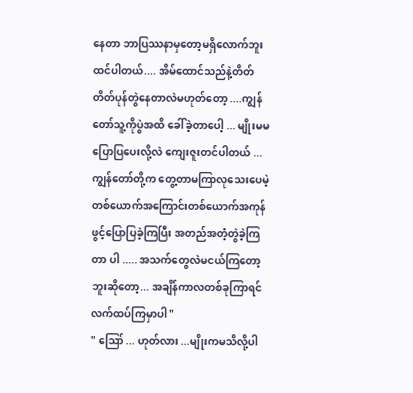နေတာ ဘာပြဿနာမှတော့မရှိလောက်ဘူးထင်ပါတယ်.... အိမ်ထောင်သည်နဲ့တိတ်တိတ်ပုန်တွဲနေတာလဲမဟုတ်တော့ ....ကျွန်တော်သူ့ကိုပွဲအထိ ခေါ်ခဲ့တာပေါ့ ... မျိုးမမပြောပြပေးလို့လဲ ကျေးဇူးတင်ပါတယ် ... ကျွန်တော်တို့က တွေ့တာမကြာလုသေးပေမဲ့ တစ်ယောက်အကြောင်းတစ်ယောက်အကုန်ဖွင့်ပြောပြခဲ့ကြပြီး အတည်အတံ့တွဲခဲ့ကြတာ ပါ ..... အသက်တွေလဲမငယ်ကြတော့ဘူးဆိုတော့... အချိန်ကာလတစ်ခုကြာရင် လက်ထပ်ကြမှာပါ "
" ဪ ... ဟုတ်လား ...မျိုးကမသိလို့ပါ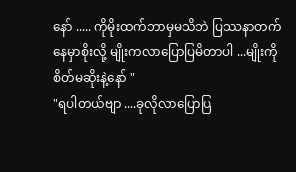နော် ..... ကိုမိုးထက်ဘာမှမသိဘဲ ပြဿနာတက်နေမှာစိုးလို့ မျိုးကလာပြောပြမိတာပါ ...မျိုးကို စိတ်မဆိုးနဲ့နော် "
"ရပါတယ်ဗျာ ....ခုလိုလာပြောပြ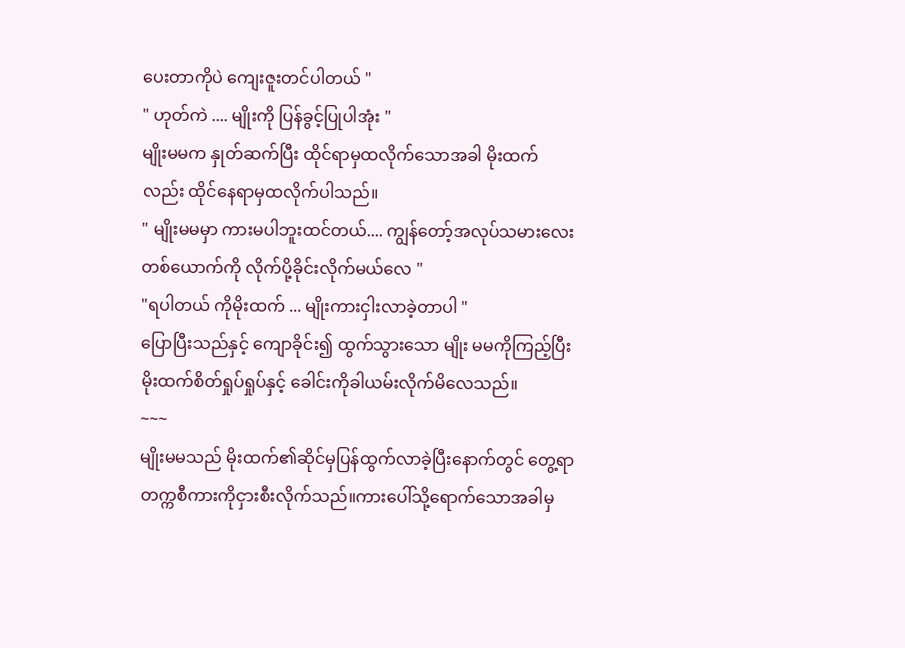ပေးတာကိုပဲ ကျေးဇူးတင်ပါတယ် "
" ဟုတ်ကဲ .... မျိုးကို ပြန်ခွင့်ပြုပါအုံး "
မျိုးမမက နှုတ်ဆက်ပြီး ထိုင်ရာမှထလိုက်သောအခါ မိုးထက်လည်း ထိုင်နေရာမှထလိုက်ပါသည်။
" မျိုးမမမှာ ကားမပါဘူးထင်တယ်.... ကျွန်တော့်အလုပ်သမားလေးတစ်ယောက်ကို လိုက်ပို့ခိုင်းလိုက်မယ်လေ "
"ရပါတယ် ကိုမိုးထက် ... မျိုးကားငှါးလာခဲ့တာပါ "
ပြောပြီးသည်နှင့် ကျောခိုင်း၍ ထွက်သွားသော မျိုး မမကိုကြည့်ပြီး မိုးထက်စိတ်ရှုပ်ရှုပ်နှင့် ခေါင်းကိုခါယမ်းလိုက်မိလေသည်။
~~~
မျိုးမမသည် မိုးထက်၏ဆိုင်မှပြန်ထွက်လာခဲ့ပြီးနောက်တွင် တွေ့ရာ တက္ကစီကားကိုငှားစီးလိုက်သည်။ကားပေါ်သို့ရောက်သောအခါမှ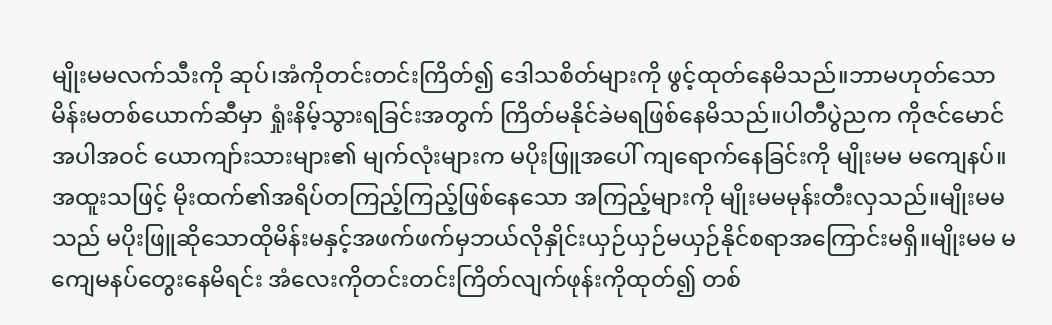မျိုးမမလက်သီးကို ဆုပ်၊အံကိုတင်းတင်းကြိတ်၍ ဒေါသစိတ်များကို ဖွင့်ထုတ်နေမိသည်။ဘာမဟုတ်သော မိန်းမတစ်ယောက်ဆီမှာ ရှုံးနိမ့်သွားရခြင်းအတွက် ကြိတ်မနိုင်ခဲမရဖြစ်နေမိသည်။ပါတီပွဲညက ကိုဇင်မောင်အပါအဝင် ယောကျာ်းသားများ၏ မျက်လုံးများက မပိုးဖြူအပေါ် ကျရောက်နေခြင်းကို မျိုးမမ မကျေနပ်။အထူးသဖြင့် မိုးထက်၏အရိပ်တကြည့်ကြည့်ဖြစ်နေသော အကြည့်များကို မျိုးမမမုန်းတီးလှသည်။မျိုးမမသည် မပိုးဖြူဆိုသောထိုမိန်းမနှင့်အဖက်ဖက်မှဘယ်လိုနှိုင်းယှဉ်ယှဉ်မယှဉ်နိုင်စရာအကြောင်းမရှိ။မျိုးမမ မကျေမနပ်တွေးနေမိရင်း အံလေးကိုတင်းတင်းကြိတ်လျက်ဖုန်းကိုထုတ်၍ တစ်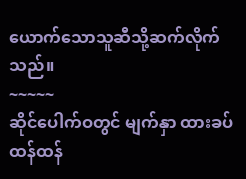ယောက်သောသူဆီသို့ဆက်လိုက်သည်။
~~~~~
ဆိုင်ပေါက်ဝတွင် မျက်နှာ ထားခပ်ထန်ထန်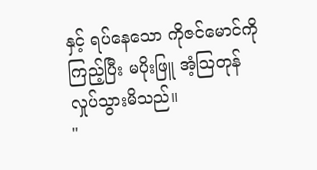နှင့် ရပ်နေသော ကိုဇင်မောင်ကိုကြည့်ပြီး မပိုးဖြူ အံ့သြတုန်လှုပ်သွားမိသည်။
"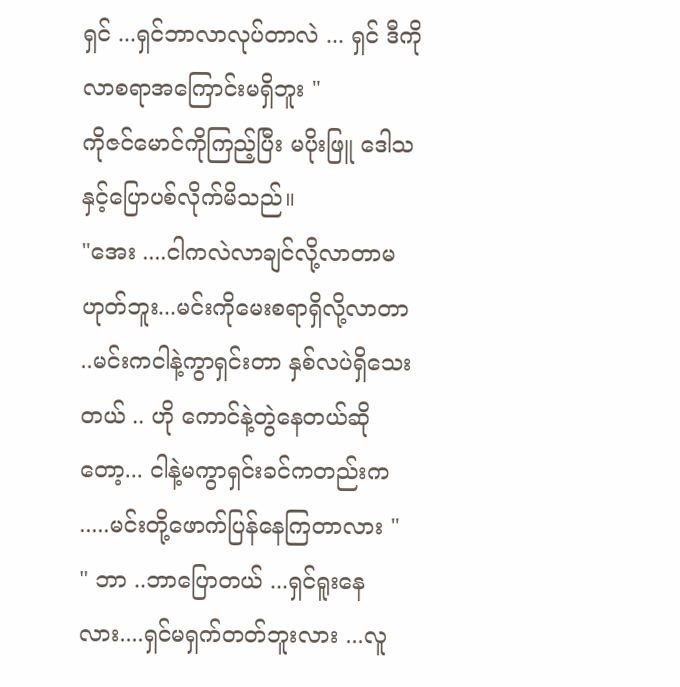ရှင် ...ရှင်ဘာလာလုပ်တာလဲ ... ရှင် ဒီကိုလာစရာအကြောင်းမရှိဘူး "
ကိုဇင်မောင်ကိုကြည့်ပြီး မပိုးဖြူ ဒေါသနှင့်ပြောပစ်လိုက်မိသည်။
"အေး ....ငါကလဲလာချင်လို့လာတာမဟုတ်ဘူး...မင်းကိုမေးစရာရှိလို့လာတာ ..မင်းကငါနဲ့ကွာရှင်းတာ နှစ်လပဲရှိသေးတယ် .. ဟို ကောင်နဲ့တွဲနေတယ်ဆိုတော့... ငါနဲ့မကွာရှင်းခင်ကတည်းက .....မင်းတို့ဖောက်ပြန်နေကြတာလား "
" ဘာ ..ဘာပြောတယ် ...ရှင်ရူးနေလား....ရှင်မရှက်တတ်ဘူးလား ...လူ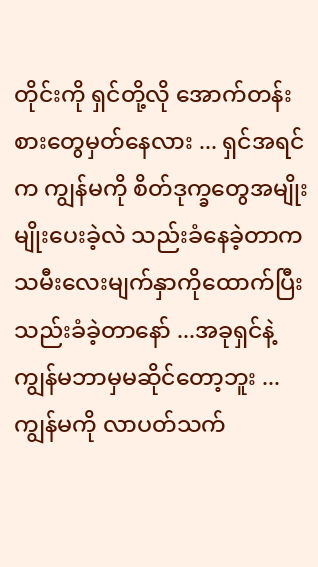တိုင်းကို ရှင်တို့လို အောက်တန်းစားတွေမှတ်နေလား ... ရှင်အရင်က ကျွန်မကို စိတ်ဒုက္ခတွေအမျိုးမျိုးပေးခဲ့လဲ သည်းခံနေခဲ့တာက သမီးလေးမျက်နှာကိုထောက်ပြီးသည်းခံခဲ့တာနော် ...အခုရှင်နဲ့ ကျွန်မဘာမှမဆိုင်တော့ဘူး ... ကျွန်မကို လာပတ်သက်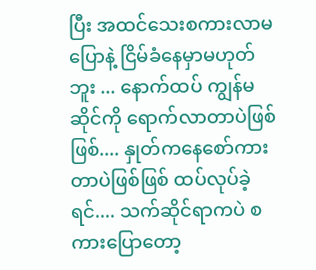ပြီး အထင်သေးစကားလာမပြောနဲ့ ငြိမ်ခံနေမှာမဟုတ်ဘူး ... နောက်ထပ် ကျွန်မဆိုင်ကို ရောက်လာတာပဲဖြစ်ဖြစ်.... နှုတ်ကနေစော်ကားတာပဲဖြစ်ဖြစ် ထပ်လုပ်ခဲ့ရင်.... သက်ဆိုင်ရာကပဲ စကားပြောတော့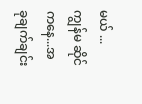မယ် ... ကျွန်မ ဆိုင်ကနေ...အခုချက်ချင်း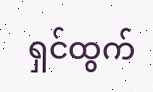ရှင်ထွက်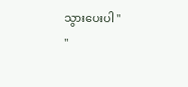သွားပေးပါ "
"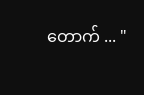တောက် ... "